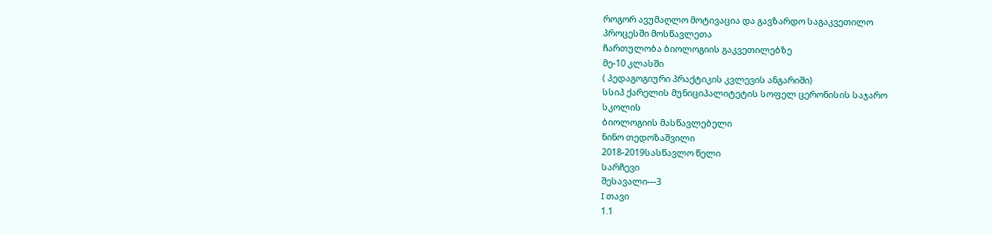როგორ ავუმაღლო მოტივაცია და გავზარდო საგაკვეთილო
პროცესში მოსწავლეთა
ჩართულობა ბიოლოგიის გაკვეთილებზე
მე-10 კლასში
( პედაგოგიური პრაქტიკის კვლევის ანგარიში)
სსიპ ქარელის მუნიციპალიტეტის სოფელ ცერონისის საჯარო
სკოლის
ბიოლოგიის მასწავლებელი
ნინო თედოზაშვილი
2018-2019სასწავლო წელი
სარჩევი
შესავალი---3
I თავი
1.1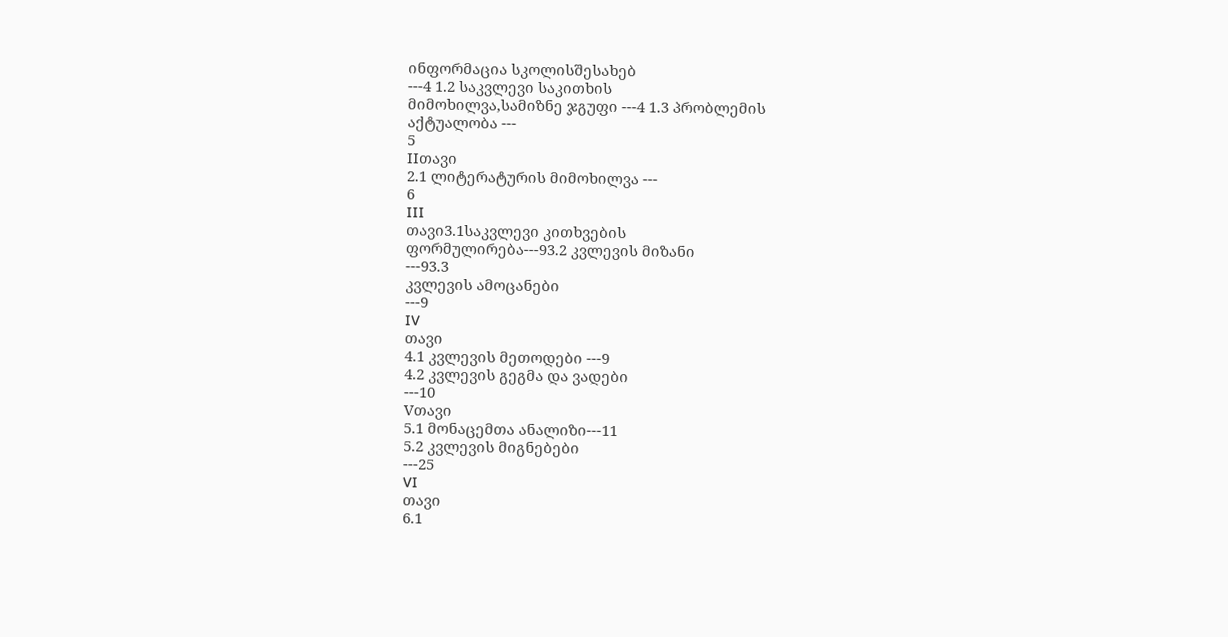ინფორმაცია სკოლისშესახებ
---4 1.2 საკვლევი საკითხის
მიმოხილვა,სამიზნე ჯგუფი ---4 1.3 პრობლემის
აქტუალობა ---
5
IIთავი
2.1 ლიტერატურის მიმოხილვა ---
6
III
თავი3.1საკვლევი კითხვების
ფორმულირება---93.2 კვლევის მიზანი
---93.3
კვლევის ამოცანები
---9
IV
თავი
4.1 კვლევის მეთოდები ---9
4.2 კვლევის გეგმა და ვადები
---10
Vთავი
5.1 მონაცემთა ანალიზი---11
5.2 კვლევის მიგნებები
---25
VI
თავი
6.1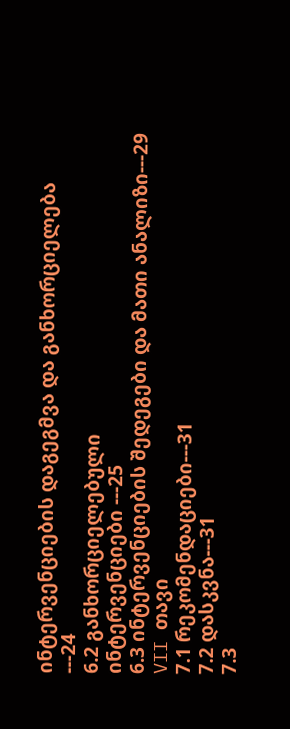ინტერვენციების დაგეგმვა და განხორციელება
---24
6.2 განხორციელებული
ინტერვენციები ---25
6.3 ინტერვენციების შედეგები და მათი ანალიზი---29
VII თავი
7.1 რეკომენდაციები---31
7.2 დასკვნა---31
7.3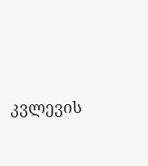კვლევის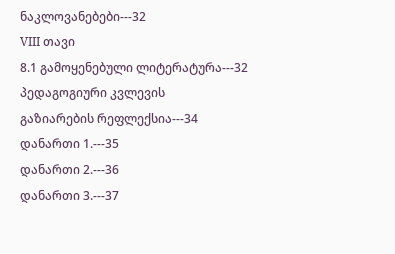ნაკლოვანებები---32
VIII თავი
8.1 გამოყენებული ლიტერატურა---32
პედაგოგიური კვლევის
გაზიარების რეფლექსია---34
დანართი 1.---35
დანართი 2.---36
დანართი 3.---37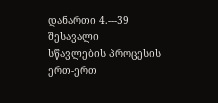დანართი 4.---39
შესავალი
სწავლების პროცესის
ერთ-ერთ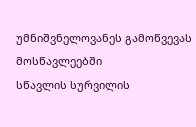უმნიშვნელოვანეს გამოწვევას მოსწავლეებში
სწავლის სურვილის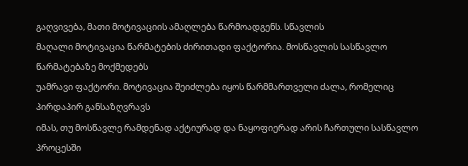გაღვივება, მათი მოტივაციის ამაღლება წარმოადგენს. სწავლის
მაღალი მოტივაცია წარმატების ძირითადი ფაქტორია. მოსწავლის სასწავლო წარმატებაზე მოქმედებს
უამრავი ფაქტორი. მოტივაცია შეიძლება იყოს წარმმართველი ძალა, რომელიც პირდაპირ განსაზღვრავს
იმას, თუ მოსწავლე რამდენად აქტიურად და ნაყოფიერად არის ჩართული სასწავლო პროცესში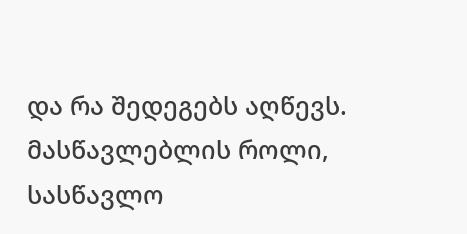და რა შედეგებს აღწევს. მასწავლებლის როლი,
სასწავლო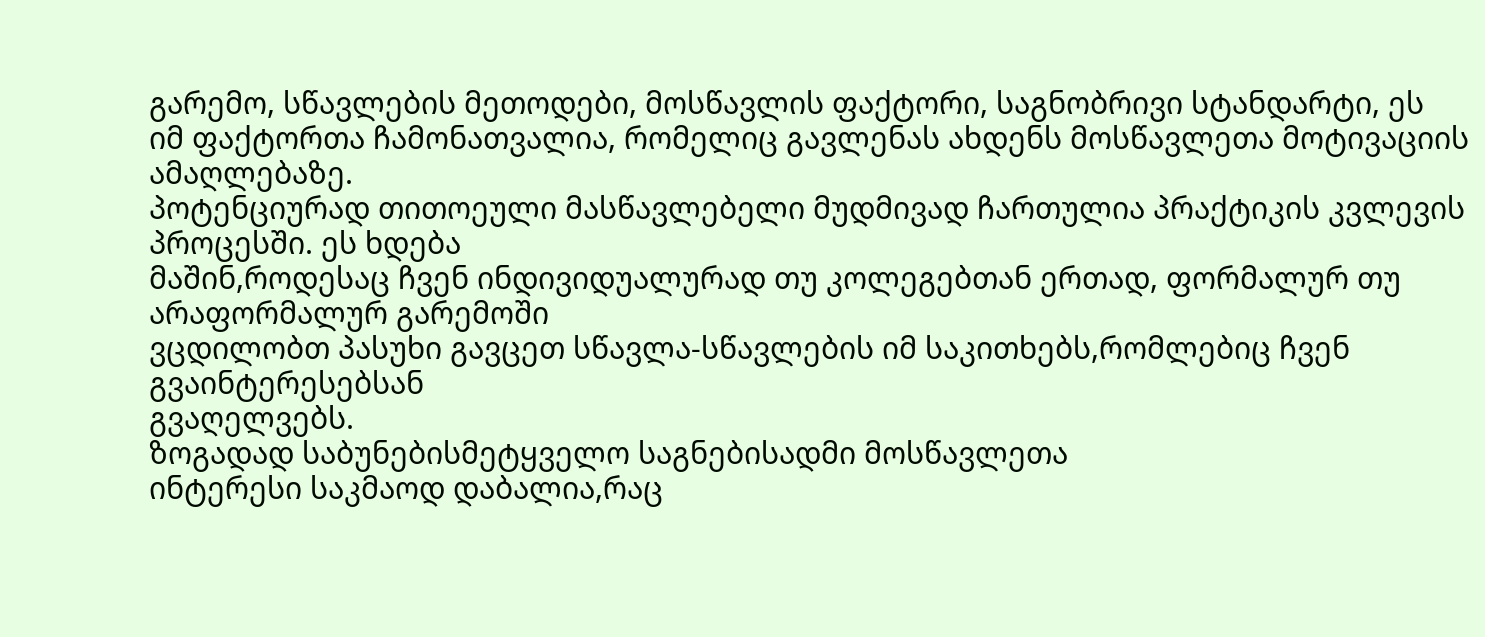გარემო, სწავლების მეთოდები, მოსწავლის ფაქტორი, საგნობრივი სტანდარტი, ეს
იმ ფაქტორთა ჩამონათვალია, რომელიც გავლენას ახდენს მოსწავლეთა მოტივაციის ამაღლებაზე.
პოტენციურად თითოეული მასწავლებელი მუდმივად ჩართულია პრაქტიკის კვლევის პროცესში. ეს ხდება
მაშინ,როდესაც ჩვენ ინდივიდუალურად თუ კოლეგებთან ერთად, ფორმალურ თუ არაფორმალურ გარემოში
ვცდილობთ პასუხი გავცეთ სწავლა-სწავლების იმ საკითხებს,რომლებიც ჩვენ გვაინტერესებსან
გვაღელვებს.
ზოგადად საბუნებისმეტყველო საგნებისადმი მოსწავლეთა
ინტერესი საკმაოდ დაბალია,რაც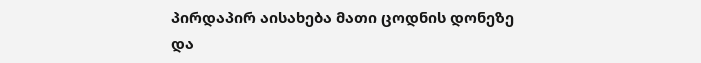პირდაპირ აისახება მათი ცოდნის დონეზე და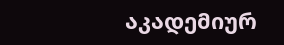აკადემიურ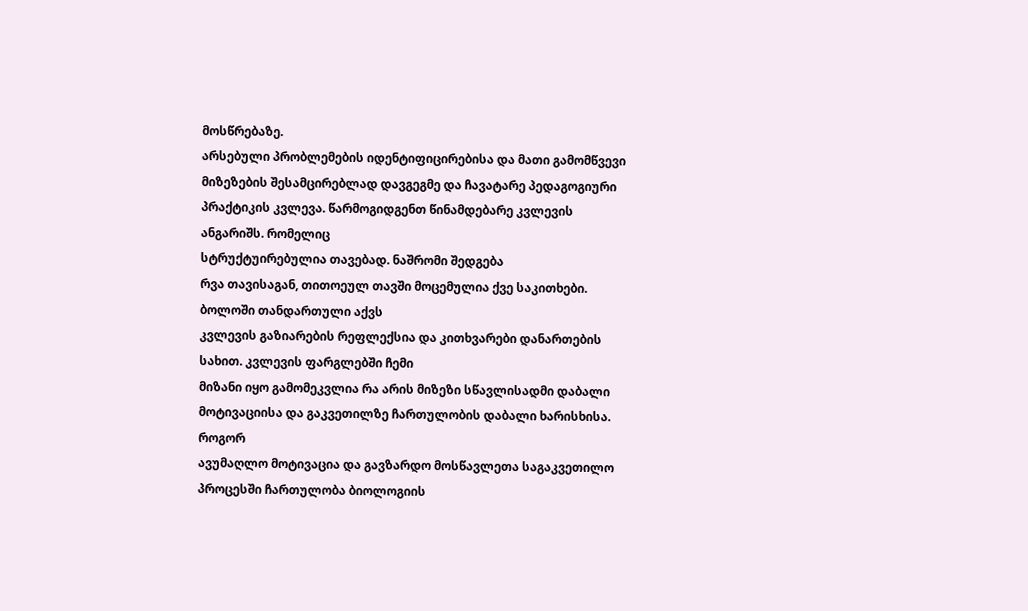მოსწრებაზე.
არსებული პრობლემების იდენტიფიცირებისა და მათი გამომწვევი
მიზეზების შესამცირებლად დავგეგმე და ჩავატარე პედაგოგიური პრაქტიკის კვლევა. წარმოგიდგენთ წინამდებარე კვლევის ანგარიშს. რომელიც
სტრუქტუირებულია თავებად. ნაშრომი შედგება
რვა თავისაგან, თითოეულ თავში მოცემულია ქვე საკითხები. ბოლოში თანდართული აქვს
კვლევის გაზიარების რეფლექსია და კითხვარები დანართების სახით. კვლევის ფარგლებში ჩემი
მიზანი იყო გამომეკვლია რა არის მიზეზი სწავლისადმი დაბალი მოტივაციისა და გაკვეთილზე ჩართულობის დაბალი ხარისხისა. როგორ
ავუმაღლო მოტივაცია და გავზარდო მოსწავლეთა საგაკვეთილო პროცესში ჩართულობა ბიოლოგიის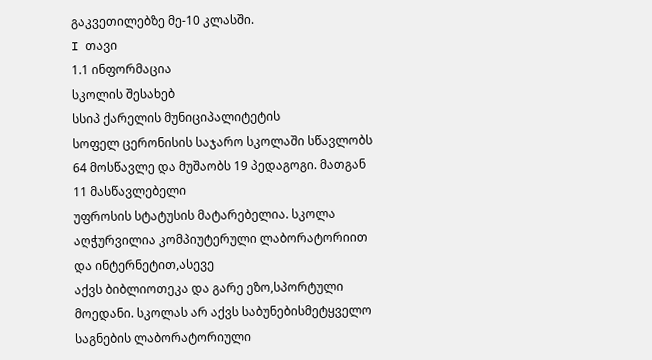გაკვეთილებზე მე-10 კლასში.
I თავი
1.1 ინფორმაცია
სკოლის შესახებ
სსიპ ქარელის მუნიციპალიტეტის
სოფელ ცერონისის საჯარო სკოლაში სწავლობს 64 მოსწავლე და მუშაობს 19 პედაგოგი. მათგან 11 მასწავლებელი
უფროსის სტატუსის მატარებელია. სკოლა აღჭურვილია კომპიუტერული ლაბორატორიით და ინტერნეტით,ასევე
აქვს ბიბლიოთეკა და გარე ეზო,სპორტული მოედანი. სკოლას არ აქვს საბუნებისმეტყველო საგნების ლაბორატორიული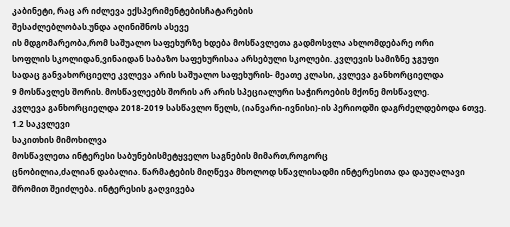კაბინეტი, რაც არ იძლევა ექსპერიმენტებისჩატარების
შესაძლებლობას.უნდა აღინიშნოს ასევე
ის მდგომარეობა,რომ საშუალო საფეხურზე ხდება მოსწავლეთა გადმოსვლა ახლომდებარე ორი
სოფლის სკოლიდან,ვინაიდან საბაზო საფეხურისაა არსებული სკოლები. კვლევის სამიზნე ჯგუფი
სადაც განვახორციელე კვლევა არის საშუალო საფეხურის- მეათე კლასი, კვლევა განხორციელდა
9 მოსწავლეს შორის. მოსწავლეებს შორის არ არის სპეციალური საჭიროების მქონე მოსწავლე.
კვლევა განხორციელდა 2018-2019 სასწავლო წელს, (იანვარი-ივნისი)-ის პერიოდში დაგრძელდებოდა 6თვე.
1.2 საკვლევი
საკითხის მიმოხილვა
მოსწავლეთა ინტერესი საბუნებისმეტყველო საგნების მიმართ,როგორც
ცნობილია,ძალიან დაბალია. წარმატების მიღწევა მხოლოდ სწავლისადმი ინტერესითა და დაუღალავი
შრომით შეიძლება. ინტერესის გაღვივება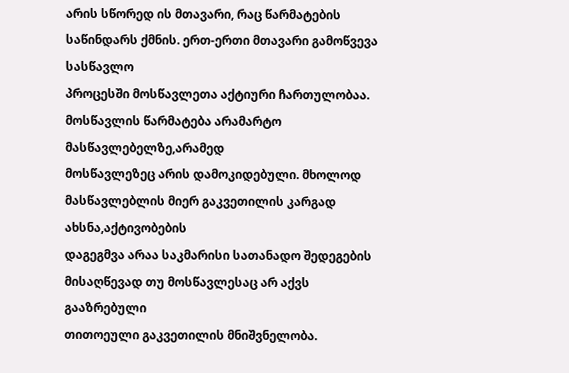არის სწორედ ის მთავარი, რაც წარმატების საწინდარს ქმნის. ერთ-ერთი მთავარი გამოწვევა სასწავლო
პროცესში მოსწავლეთა აქტიური ჩართულობაა. მოსწავლის წარმატება არამარტო მასწავლებელზე,არამედ
მოსწავლეზეც არის დამოკიდებული. მხოლოდ მასწავლებლის მიერ გაკვეთილის კარგად ახსნა,აქტივობების
დაგეგმვა არაა საკმარისი სათანადო შედეგების მისაღწევად თუ მოსწავლესაც არ აქვს გააზრებული
თითოეული გაკვეთილის მნიშვნელობა.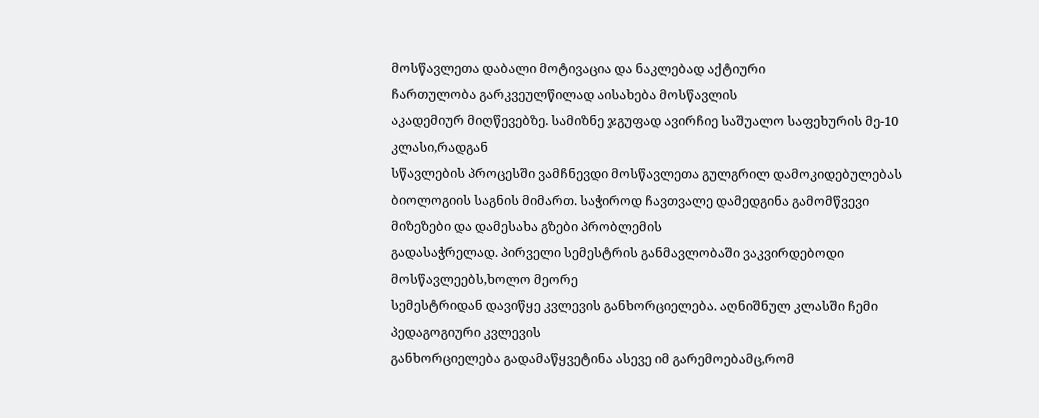მოსწავლეთა დაბალი მოტივაცია და ნაკლებად აქტიური
ჩართულობა გარკვეულწილად აისახება მოსწავლის
აკადემიურ მიღწევებზე. სამიზნე ჯგუფად ავირჩიე საშუალო საფეხურის მე-10 კლასი,რადგან
სწავლების პროცესში ვამჩნევდი მოსწავლეთა გულგრილ დამოკიდებულებას ბიოლოგიის საგნის მიმართ. საჭიროდ ჩავთვალე დამედგინა გამომწვევი მიზეზები და დამესახა გზები პრობლემის
გადასაჭრელად. პირველი სემესტრის განმავლობაში ვაკვირდებოდი მოსწავლეებს,ხოლო მეორე
სემესტრიდან დავიწყე კვლევის განხორციელება. აღნიშნულ კლასში ჩემი პედაგოგიური კვლევის
განხორციელება გადამაწყვეტინა ასევე იმ გარემოებამც,რომ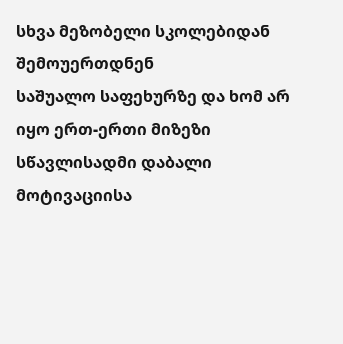სხვა მეზობელი სკოლებიდან შემოუერთდნენ
საშუალო საფეხურზე და ხომ არ იყო ერთ-ერთი მიზეზი სწავლისადმი დაბალი მოტივაციისა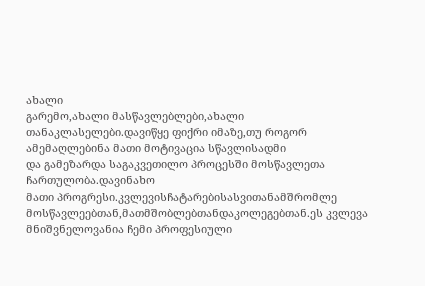ახალი
გარემო,ახალი მასწავლებლები,ახალი თანაკლასელები.დავიწყე ფიქრი იმაზე,თუ როგორ ამემაღლებინა მათი მოტივაცია სწავლისადმი
და გამეზარდა საგაკვეთილო პროცესში მოსწავლეთა ჩართულობა.დავინახო
მათი პროგრესი.კვლევისჩატარებისასვითანამშრომლე
მოსწავლეებთან,მათმშობლებთანდაკოლეგებთან.ეს კვლევა მნიშვნელოვანია ჩემი პროფესიული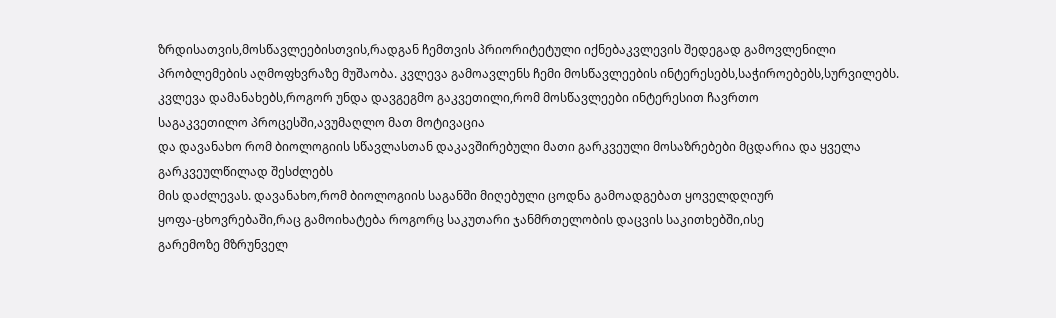ზრდისათვის,მოსწავლეებისთვის,რადგან ჩემთვის პრიორიტეტული იქნებაკვლევის შედეგად გამოვლენილი
პრობლემების აღმოფხვრაზე მუშაობა. კვლევა გამოავლენს ჩემი მოსწავლეების ინტერესებს,საჭიროებებს,სურვილებს.
კვლევა დამანახებს,როგორ უნდა დავგეგმო გაკვეთილი,რომ მოსწავლეები ინტერესით ჩავრთო
საგაკვეთილო პროცესში,ავუმაღლო მათ მოტივაცია
და დავანახო რომ ბიოლოგიის სწავლასთან დაკავშირებული მათი გარკვეული მოსაზრებები მცდარია და ყველა გარკვეულწილად შესძლებს
მის დაძლევას. დავანახო,რომ ბიოლოგიის საგანში მიღებული ცოდნა გამოადგებათ ყოველდღიურ
ყოფა-ცხოვრებაში,რაც გამოიხატება როგორც საკუთარი ჯანმრთელობის დაცვის საკითხებში,ისე
გარემოზე მზრუნველ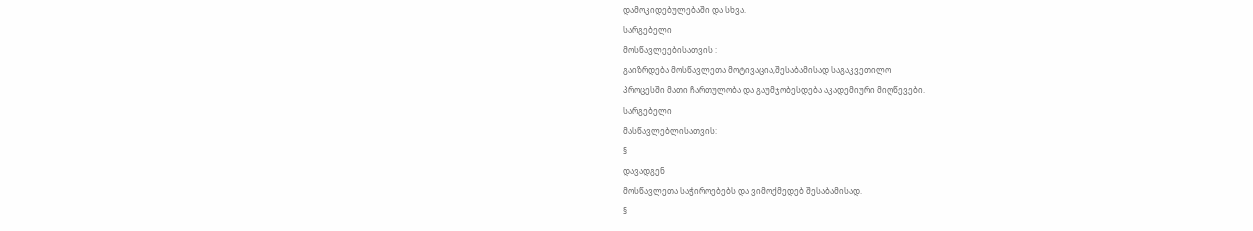დამოკიდებულებაში და სხვა.
სარგებელი
მოსწავლეებისათვის :
გაიზრდება მოსწავლეთა მოტივაცია,შესაბამისად საგაკვეთილო
პროცესში მათი ჩართულობა და გაუმჯობესდება აკადემიური მიღწევები.
სარგებელი
მასწავლებლისათვის:
§
დავადგენ
მოსწავლეთა საჭიროებებს და ვიმოქმედებ შესაბამისად.
§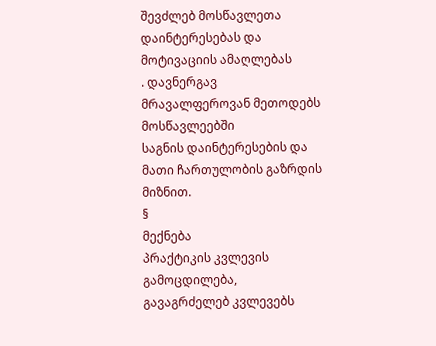შევძლებ მოსწავლეთა დაინტერესებას და მოტივაციის ამაღლებას
. დავნერგავ მრავალფეროვან მეთოდებს მოსწავლეებში
საგნის დაინტერესების და მათი ჩართულობის გაზრდის
მიზნით.
§
მექნება
პრაქტიკის კვლევის გამოცდილება, გავაგრძელებ კვლევებს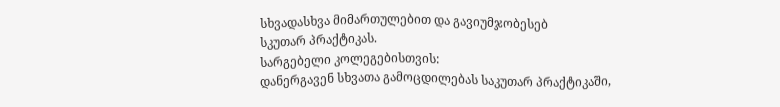სხვადასხვა მიმართულებით და გავიუმჯობესებ
სკუთარ პრაქტიკას.
სარგებელი კოლეგებისთვის:
დანერგავენ სხვათა გამოცდილებას საკუთარ პრაქტიკაში,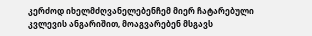კერძოდ იხელმძღვანელებენჩემ მიერ ჩატარებული კვლევის ანგარიშით, მოაგვარებენ მსგავს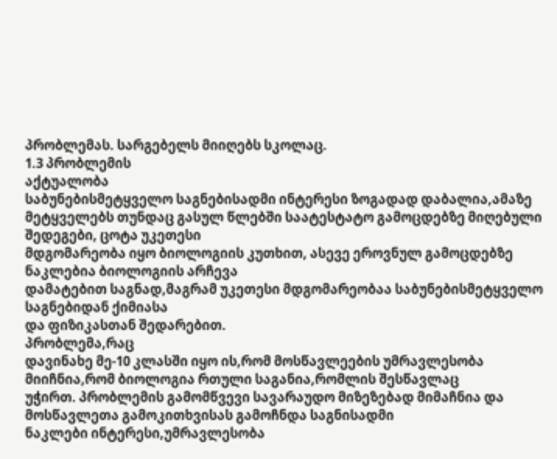პრობლემას. სარგებელს მიიღებს სკოლაც.
1.3 პრობლემის
აქტუალობა
საბუნებისმეტყველო საგნებისადმი ინტერესი ზოგადად დაბალია,ამაზე
მეტყველებს თუნდაც გასულ წლებში საატესტატო გამოცდებზე მიღებული შედეგები, ცოტა უკეთესი
მდგომარეობა იყო ბიოლოგიის კუთხით, ასევე ეროვნულ გამოცდებზე ნაკლებია ბიოლოგიის არჩევა
დამატებით საგნად,მაგრამ უკეთესი მდგომარეობაა საბუნებისმეტყველო საგნებიდან ქიმიასა
და ფიზიკასთან შედარებით.
პრობლემა,რაც
დავინახე მე-10 კლასში იყო ის,რომ მოსწავლეების უმრავლესობა მიიჩნია,რომ ბიოლოგია რთული საგანია,რომლის შესწავლაც
უჭირთ. პრობლემის გამომწვევი სავარაუდო მიზეზებად მიმაჩნია და მოსწავლეთა გამოკითხვისას გამოჩნდა საგნისადმი
ნაკლები ინტერესი,უმრავლესობა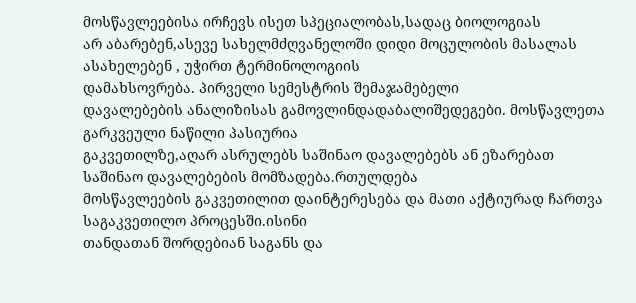მოსწავლეებისა ირჩევს ისეთ სპეციალობას,სადაც ბიოლოგიას
არ აბარებენ,ასევე სახელმძღვანელოში დიდი მოცულობის მასალას ასახელებენ , უჭირთ ტერმინოლოგიის
დამახსოვრება. პირველი სემესტრის შემაჯამებელი
დავალებების ანალიზისას გამოვლინდადაბალიშედეგები. მოსწავლეთა გარკვეული ნაწილი პასიურია
გაკვეთილზე,აღარ ასრულებს საშინაო დავალებებს ან ეზარებათ საშინაო დავალებების მომზადება.რთულდება
მოსწავლეების გაკვეთილით დაინტერესება და მათი აქტიურად ჩართვა საგაკვეთილო პროცესში.ისინი
თანდათან შორდებიან საგანს და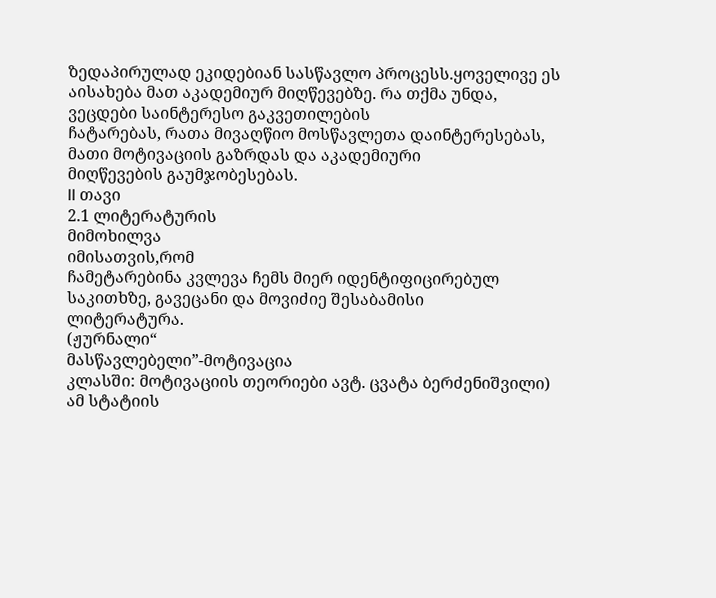ზედაპირულად ეკიდებიან სასწავლო პროცესს.ყოველივე ეს
აისახება მათ აკადემიურ მიღწევებზე. რა თქმა უნდა, ვეცდები საინტერესო გაკვეთილების
ჩატარებას, რათა მივაღწიო მოსწავლეთა დაინტერესებას, მათი მოტივაციის გაზრდას და აკადემიური
მიღწევების გაუმჯობესებას.
II თავი
2.1 ლიტერატურის
მიმოხილვა
იმისათვის,რომ
ჩამეტარებინა კვლევა ჩემს მიერ იდენტიფიცირებულ საკითხზე, გავეცანი და მოვიძიე შესაბამისი
ლიტერატურა.
(ჟურნალი“
მასწავლებელი”-მოტივაცია
კლასში: მოტივაციის თეორიები ავტ. ცვატა ბერძენიშვილი) ამ სტატიის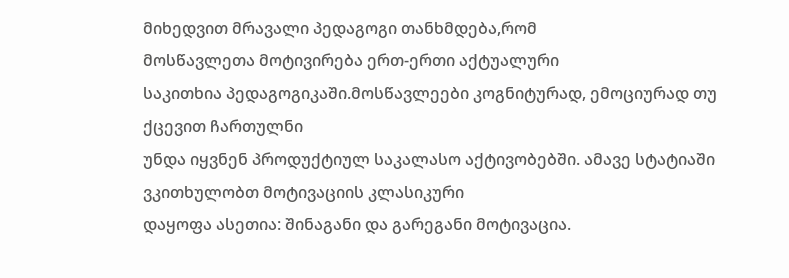მიხედვით მრავალი პედაგოგი თანხმდება,რომ
მოსწავლეთა მოტივირება ერთ-ერთი აქტუალური
საკითხია პედაგოგიკაში.მოსწავლეები კოგნიტურად, ემოციურად თუ ქცევით ჩართულნი
უნდა იყვნენ პროდუქტიულ საკალასო აქტივობებში. ამავე სტატიაში ვკითხულობთ მოტივაციის კლასიკური
დაყოფა ასეთია: შინაგანი და გარეგანი მოტივაცია.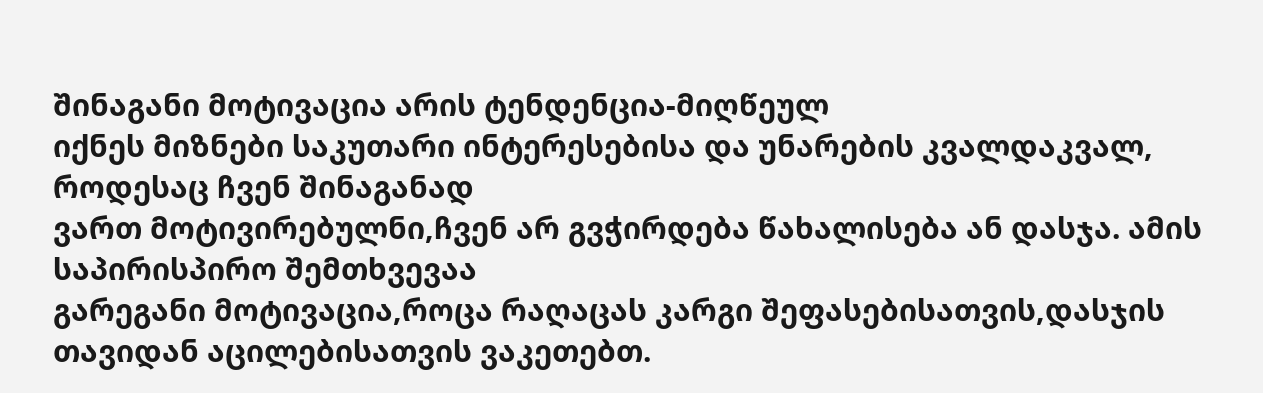შინაგანი მოტივაცია არის ტენდენცია-მიღწეულ
იქნეს მიზნები საკუთარი ინტერესებისა და უნარების კვალდაკვალ, როდესაც ჩვენ შინაგანად
ვართ მოტივირებულნი,ჩვენ არ გვჭირდება წახალისება ან დასჯა. ამის საპირისპირო შემთხვევაა
გარეგანი მოტივაცია,როცა რაღაცას კარგი შეფასებისათვის,დასჯის თავიდან აცილებისათვის ვაკეთებთ.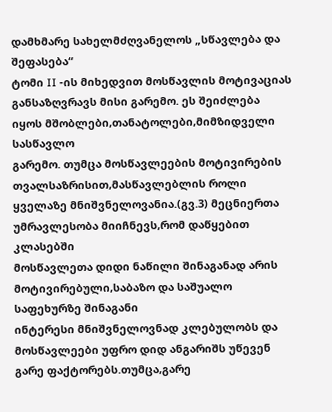დამხმარე სახელმძღვანელოს „სწავლება და შეფასება“
ტომი II -ის მიხედვით მოსწავლის მოტივაციას განსაზღვრავს მისი გარემო. ეს შეიძლება
იყოს მშობლები,თანატოლები,მიმზიდველი სასწავლო
გარემო. თუმცა მოსწავლეების მოტივირების თვალსაზრისით,მასწავლებლის როლი ყველაზე მნიშვნელოვანია.(გვ.3) მეცნიერთა უმრავლესობა მიიჩნევს,რომ დაწყებით კლასებში
მოსწავლეთა დიდი ნაწილი შინაგანად არის მოტივირებული,საბაზო და საშუალო საფეხურზე შინაგანი
ინტერესი მნიშვნელოვნად კლებულობს და მოსწავლეები უფრო დიდ ანგარიშს უწევენ გარე ფაქტორებს.თუმცა,გარე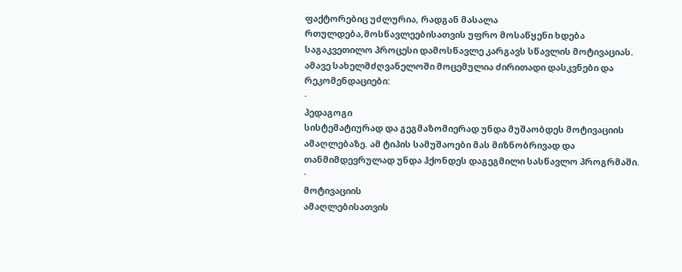ფაქტორებიც უძლურია, რადგან მასალა რთულდება,მოსწავლეებისათვის უფრო მოსაწყენი ხდება
საგაკვეთილო პროცესი დამოსწავლე კარგავს სწავლის მოტივაციას. ამავე სახელმძღვანელოში მოცემულია ძირითადი დასკვნები და რეკომენდაციები:
·
პედაგოგი
სისტემატიურად და გეგმაზომიერად უნდა მუშაობდეს მოტივაციის ამაღლებაზე. ამ ტიპის სამუშაოები მას მიზნობრივად და თანმიმდევრულად უნდა ჰქონდეს დაგეგმილი სასწავლო პროგრმაში.
·
მოტივაციის
ამაღლებისათვის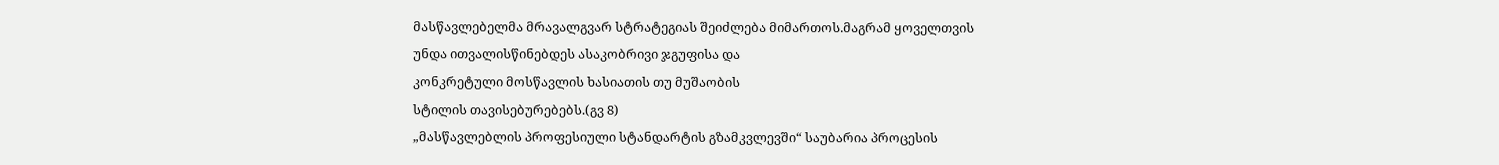მასწავლებელმა მრავალგვარ სტრატეგიას შეიძლება მიმართოს.მაგრამ ყოველთვის
უნდა ითვალისწინებდეს ასაკობრივი ჯგუფისა და
კონკრეტული მოსწავლის ხასიათის თუ მუშაობის
სტილის თავისებურებებს.(გვ 8)
„მასწავლებლის პროფესიული სტანდარტის გზამკვლევში“ საუბარია პროცესის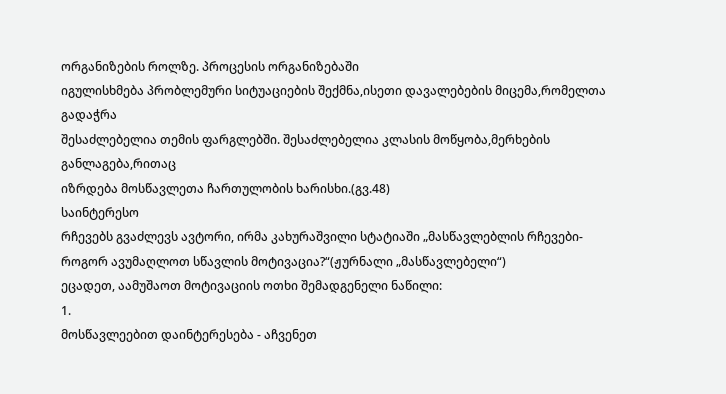ორგანიზების როლზე. პროცესის ორგანიზებაში
იგულისხმება პრობლემური სიტუაციების შექმნა,ისეთი დავალებების მიცემა,რომელთა გადაჭრა
შესაძლებელია თემის ფარგლებში. შესაძლებელია კლასის მოწყობა,მერხების განლაგება,რითაც
იზრდება მოსწავლეთა ჩართულობის ხარისხი.(გვ.48)
საინტერესო
რჩევებს გვაძლევს ავტორი, ირმა კახურაშვილი სტატიაში „მასწავლებლის რჩევები- როგორ ავუმაღლოთ სწავლის მოტივაცია?“(ჟურნალი „მასწავლებელი“)
ეცადეთ, აამუშაოთ მოტივაციის ოთხი შემადგენელი ნაწილი:
1.
მოსწავლეებით დაინტერესება - აჩვენეთ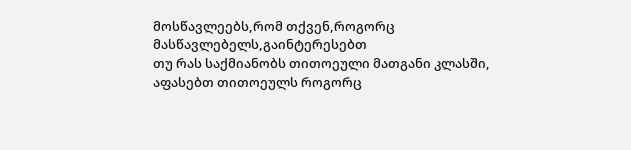მოსწავლეებს,რომ თქვენ,როგორც მასწავლებელს,გაინტერესებთ
თუ რას საქმიანობს თითოეული მათგანი კლასში,
აფასებთ თითოეულს როგორც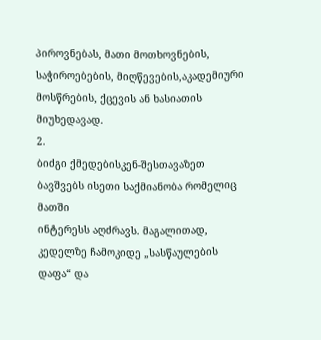პიროვნებას, მათი მოთხოვნების, საჭიროებების, მიღწევების,აკადემიური
მოსწრების, ქცევის ან ხასიათის მიუხედავად.
2.
ბიძგი ქმედებისკენ-შესთავაზეთ ბავშვებს ისეთი საქმიანობა რომელიც მათში
ინტერესს აღძრავს. მაგალითად, კედელზე ჩამოკიდე „სასწაულების დაფა“ და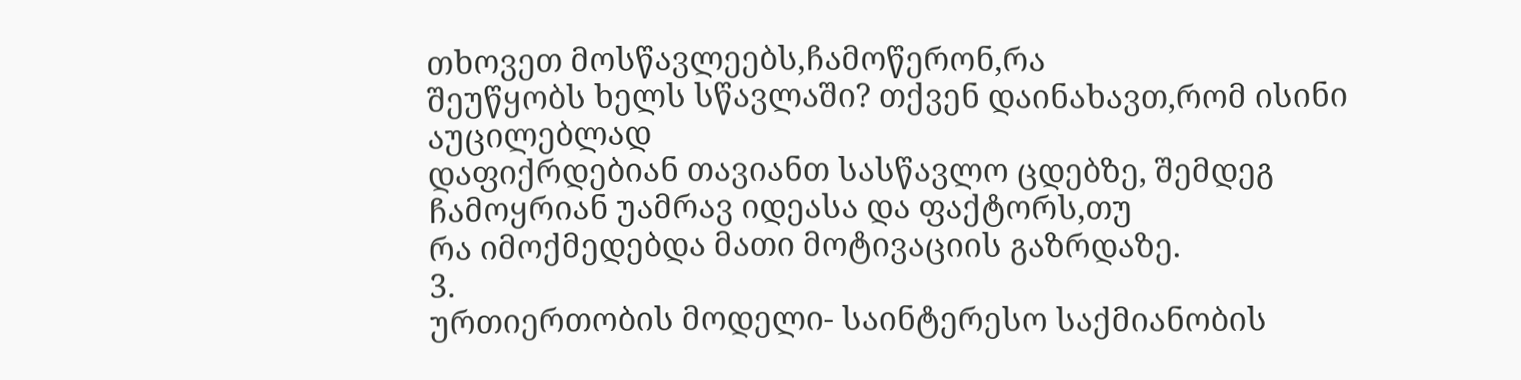თხოვეთ მოსწავლეებს,ჩამოწერონ,რა
შეუწყობს ხელს სწავლაში? თქვენ დაინახავთ,რომ ისინი აუცილებლად
დაფიქრდებიან თავიანთ სასწავლო ცდებზე, შემდეგ ჩამოყრიან უამრავ იდეასა და ფაქტორს,თუ
რა იმოქმედებდა მათი მოტივაციის გაზრდაზე.
3.
ურთიერთობის მოდელი- საინტერესო საქმიანობის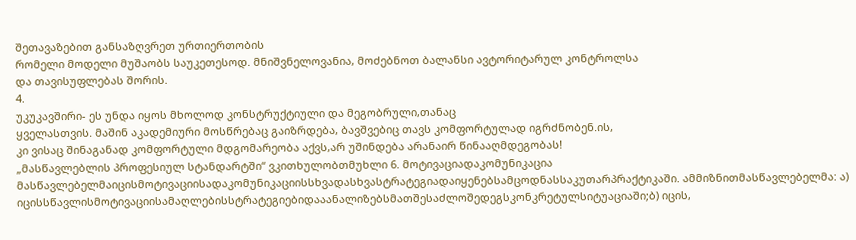შეთავაზებით განსაზღვრეთ ურთიერთობის
რომელი მოდელი მუშაობს საუკეთესოდ. მნიშვნელოვანია, მოძებნოთ ბალანსი ავტორიტარულ კონტროლსა
და თავისუფლებას შორის.
4.
უკუკავშირი- ეს უნდა იყოს მხოლოდ კონსტრუქტიული და მეგობრული,თანაც
ყველასთვის. მაშინ აკადემიური მოსწრებაც გაიზრდება, ბავშვებიც თავს კომფორტულად იგრძნობენ.ის,
კი ვისაც შინაგანად კომფორტული მდგომარეობა აქვს,არ უშინდება არანაირ წინააღმდეგობას!
„მასწავლებლის პროფესიულ სტანდარტში“ ვკითხულობთმუხლი 6. მოტივაციადაკომუნიკაცია
მასწავლებელმაიცისმოტივაციისადაკომუნიკაციისსხვადასხვასტრატეგიადაიყენებსამცოდნასსაკუთარპრაქტიკაში. ამმიზნითმასწავლებელმა: ა) იცისსწავლისმოტივაციისამაღლებისსტრატეგიებიდააანალიზებსმათშესაძლოშედეგსკონკრეტულსიტუაციაში;ბ) იცის,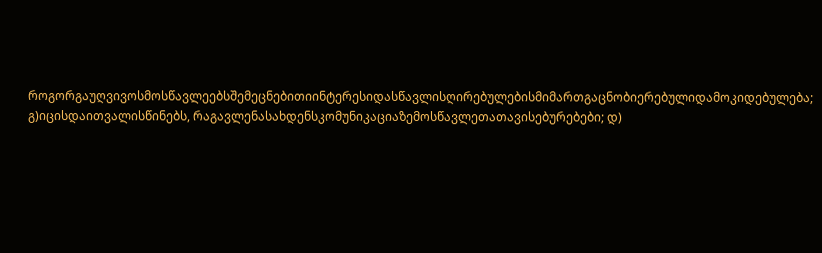როგორგაუღვივოსმოსწავლეებსშემეცნებითიინტერესიდასწავლისღირებულებისმიმართგაცნობიერებულიდამოკიდებულება; გ)იცისდაითვალისწინებს, რაგავლენასახდენსკომუნიკაციაზემოსწავლეთათავისებურებები; დ)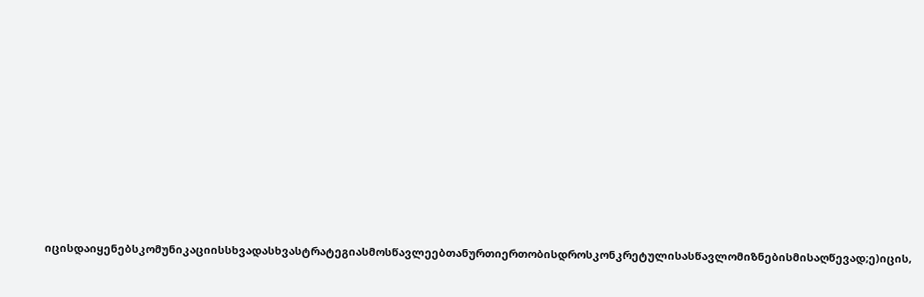იცისდაიყენებსკომუნიკაციისსხვადასხვასტრატეგიასმოსწავლეებთანურთიერთობისდროსკონკრეტულისასწავლომიზნებისმისაღწევად;ე)იცის,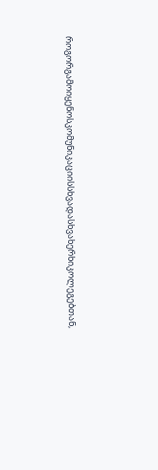როგორგამოიყენოსკომუნიკაციისსხვადასხვახერხიკოლეგებთან,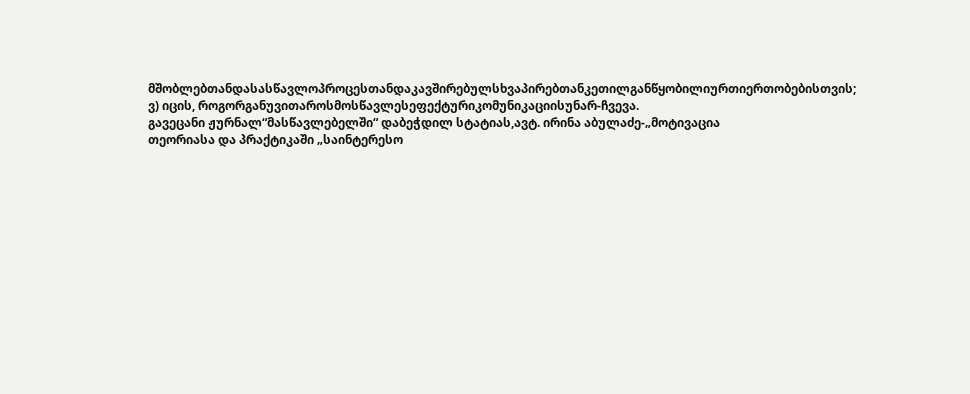მშობლებთანდასასწავლოპროცესთანდაკავშირებულსხვაპირებთანკეთილგანწყობილიურთიერთობებისთვის; ვ) იცის, როგორგანუვითაროსმოსწავლესეფექტურიკომუნიკაციისუნარ-ჩვევა.
გავეცანი ჟურნალ“მასწავლებელში“ დაბეჭდილ სტატიას,ავტ. ირინა აბულაძე-„მოტივაცია
თეორიასა და პრაქტიკაში „საინტერესო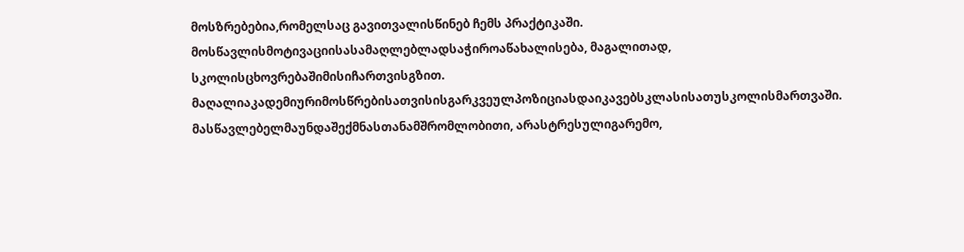მოსზრებებია,რომელსაც გავითვალისწინებ ჩემს პრაქტიკაში.
მოსწავლისმოტივაციისასამაღლებლადსაჭიროაწახალისება, მაგალითად, სკოლისცხოვრებაშიმისიჩართვისგზით. მაღალიაკადემიურიმოსწრებისათვისისგარკვეულპოზიციასდაიკავებსკლასისათუსკოლისმართვაში. მასწავლებელმაუნდაშექმნასთანამშრომლობითი, არასტრესულიგარემო,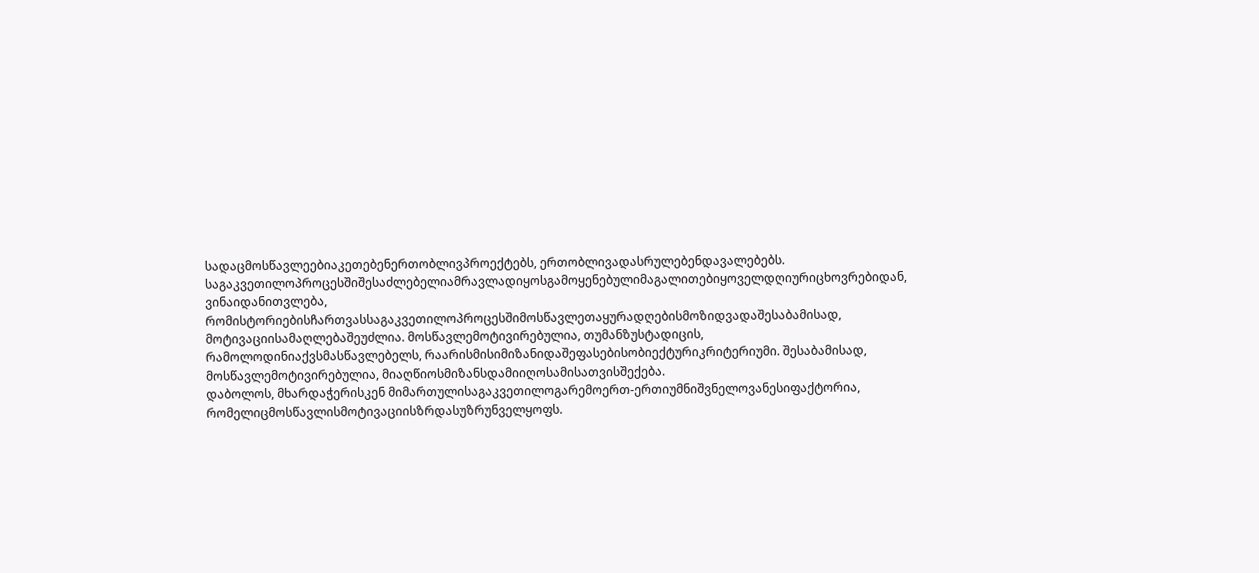სადაცმოსწავლეებიაკეთებენერთობლივპროექტებს, ერთობლივადასრულებენდავალებებს.
საგაკვეთილოპროცესშიშესაძლებელიამრავლადიყოსგამოყენებულიმაგალითებიყოველდღიურიცხოვრებიდან, ვინაიდანითვლება, რომისტორიებისჩართვასსაგაკვეთილოპროცესშიმოსწავლეთაყურადღებისმოზიდვადაშესაბამისად, მოტივაციისამაღლებაშეუძლია. მოსწავლემოტივირებულია, თუმანზუსტადიცის, რამოლოდინიაქვსმასწავლებელს, რაარისმისიმიზანიდაშეფასებისობიექტურიკრიტერიუმი. შესაბამისად, მოსწავლემოტივირებულია, მიაღწიოსმიზანსდამიიღოსამისათვისშექება.
დაბოლოს, მხარდაჭერისკენ მიმართულისაგაკვეთილოგარემოერთ-ერთიუმნიშვნელოვანესიფაქტორია, რომელიცმოსწავლისმოტივაციისზრდასუზრუნველყოფს.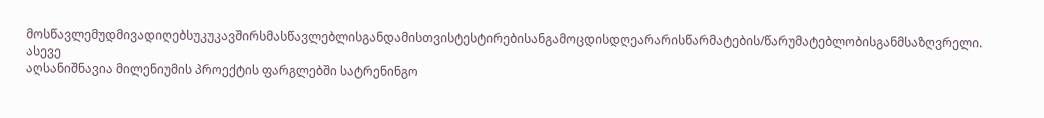მოსწავლემუდმივადიღებსუკუკავშირსმასწავლებლისგანდამისთვისტესტირებისანგამოცდისდღეარარისწარმატების/წარუმატებლობისგანმსაზღვრელი.
ასევე
აღსანიშნავია მილენიუმის პროექტის ფარგლებში სატრენინგო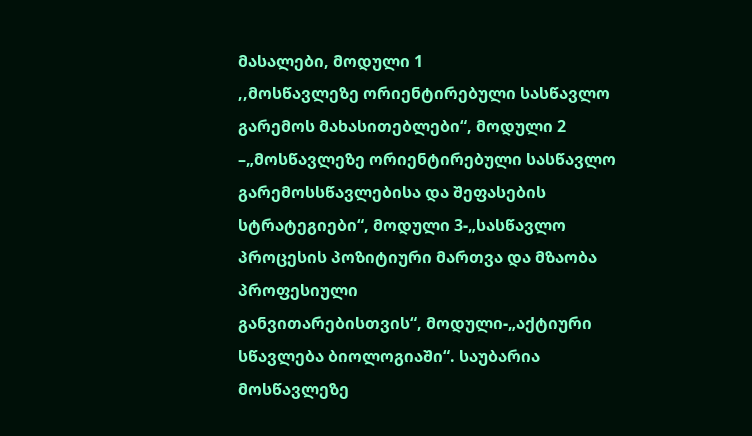მასალები, მოდული 1
,,მოსწავლეზე ორიენტირებული სასწავლო გარემოს მახასითებლები“, მოდული 2
–„მოსწავლეზე ორიენტირებული სასწავლო გარემოსსწავლებისა და შეფასების
სტრატეგიები“, მოდული 3-„სასწავლო პროცესის პოზიტიური მართვა და მზაობა პროფესიული
განვითარებისთვის“, მოდული-„აქტიური სწავლება ბიოლოგიაში“. საუბარია მოსწავლეზე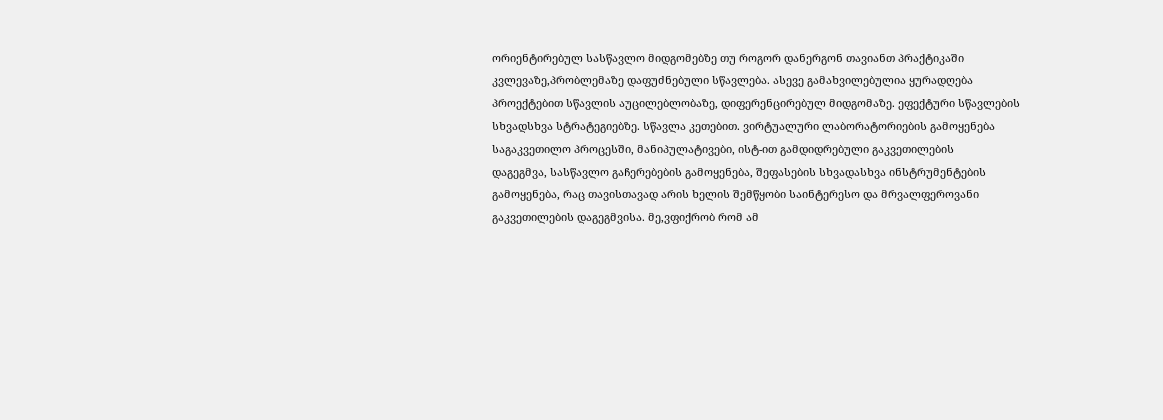ორიენტირებულ სასწავლო მიდგომებზე თუ როგორ დანერგონ თავიანთ პრაქტიკაში
კვლევაზე,პრობლემაზე დაფუძნებული სწავლება. ასევე გამახვილებულია ყურადღება
პროექტებით სწავლის აუცილებლობაზე, დიფერენცირებულ მიდგომაზე. ეფექტური სწავლების
სხვადსხვა სტრატეგიებზე. სწავლა კეთებით. ვირტუალური ლაბორატორიების გამოყენება
საგაკვეთილო პროცესში, მანიპულატივები, ისტ-ით გამდიდრებული გაკვეთილების
დაგეგმვა, სასწავლო გაჩერებების გამოყენება, შეფასების სხვადასხვა ინსტრუმენტების
გამოყენება, რაც თავისთავად არის ხელის შემწყობი საინტერესო და მრვალფეროვანი
გაკვეთილების დაგეგმვისა. მე,ვფიქრობ რომ ამ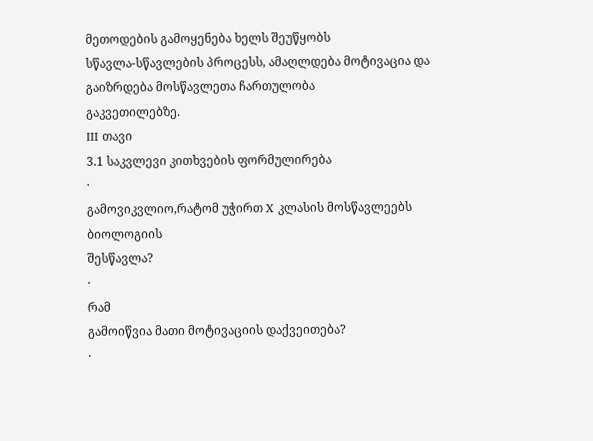მეთოდების გამოყენება ხელს შეუწყობს
სწავლა-სწავლების პროცესს, ამაღლდება მოტივაცია და გაიზრდება მოსწავლეთა ჩართულობა
გაკვეთილებზე.
III თავი
3.1 საკვლევი კითხვების ფორმულირება
·
გამოვიკვლიო,რატომ უჭირთ X კლასის მოსწავლეებს ბიოლოგიის
შესწავლა?
·
რამ
გამოიწვია მათი მოტივაციის დაქვეითება?
·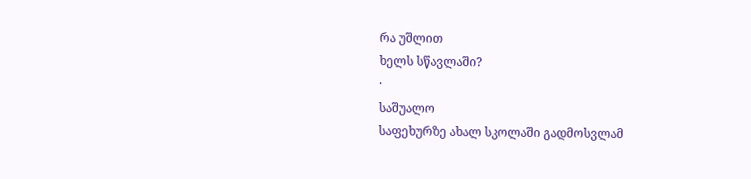რა უშლით
ხელს სწავლაში?
·
საშუალო
საფეხურზე ახალ სკოლაში გადმოსვლამ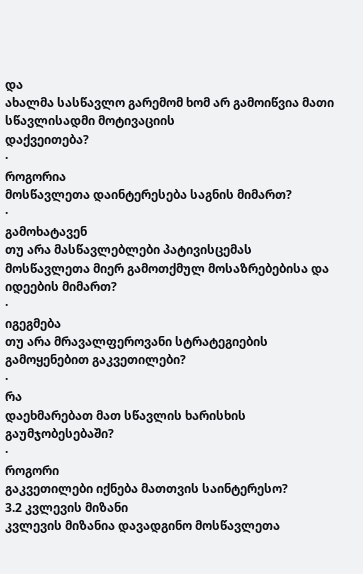და
ახალმა სასწავლო გარემომ ხომ არ გამოიწვია მათი სწავლისადმი მოტივაციის
დაქვეითება?
·
როგორია
მოსწავლეთა დაინტერესება საგნის მიმართ?
·
გამოხატავენ
თუ არა მასწავლებლები პატივისცემას
მოსწავლეთა მიერ გამოთქმულ მოსაზრებებისა და იდეების მიმართ?
·
იგეგმება
თუ არა მრავალფეროვანი სტრატეგიების გამოყენებით გაკვეთილები?
·
რა
დაეხმარებათ მათ სწავლის ხარისხის გაუმჯობესებაში?
·
როგორი
გაკვეთილები იქნება მათთვის საინტერესო?
3.2 კვლევის მიზანი
კვლევის მიზანია დავადგინო მოსწავლეთა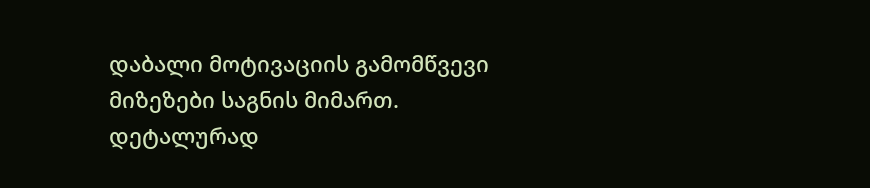დაბალი მოტივაციის გამომწვევი მიზეზები საგნის მიმართ. დეტალურად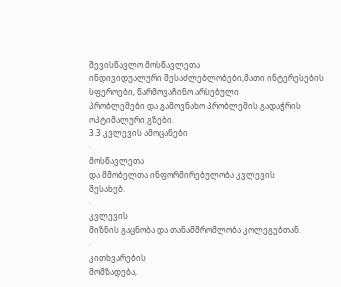შევისწავლო მოსწავლეთა
ინდივიდუალური შესაძლებლობები,მათი ინტერესების სფეროები, წარმოვაჩინო არსებული
პრობლემები და გამოვნახო პრობლემის გადაჭრის ოპტიმალური გზები.
3.3 კვლევის ამოცანები
·
მოსწავლეთა
და მშობელთა ინფორმირებულობა კვლევის
შესახებ.
·
კვლევის
მიზნის გაცნობა და თანამშრომლობა კოლეგებთან.
·
კითხვარების
მომზადება,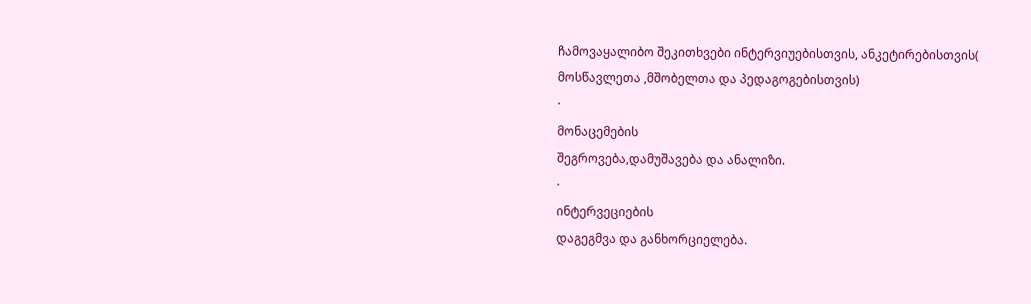ჩამოვაყალიბო შეკითხვები ინტერვიუებისთვის, ანკეტირებისთვის(
მოსწავლეთა ,მშობელთა და პედაგოგებისთვის)
·
მონაცემების
შეგროვება,დამუშავება და ანალიზი.
·
ინტერვეციების
დაგეგმვა და განხორციელება.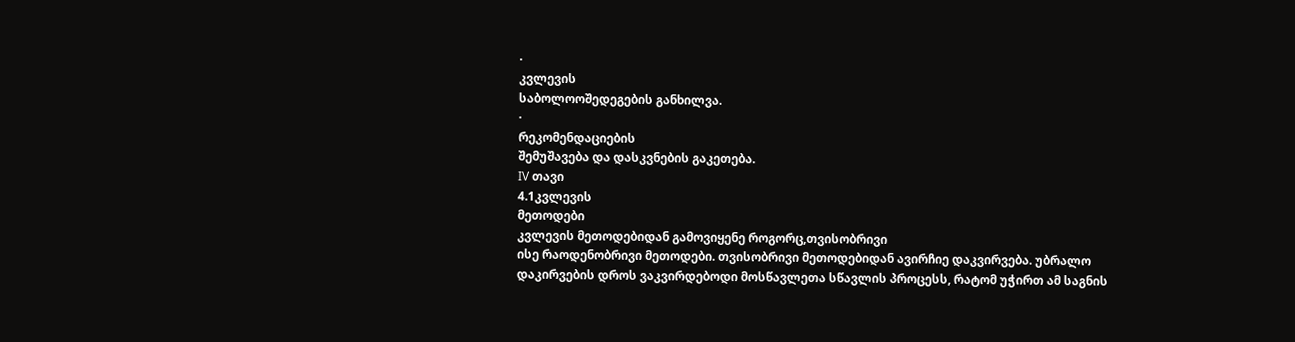·
კვლევის
საბოლოოშედეგების განხილვა.
·
რეკომენდაციების
შემუშავება და დასკვნების გაკეთება.
IV თავი
4.1კვლევის
მეთოდები
კვლევის მეთოდებიდან გამოვიყენე როგორც,თვისობრივი
ისე რაოდენობრივი მეთოდები. თვისობრივი მეთოდებიდან ავირჩიე დაკვირვება. უბრალო
დაკირვების დროს ვაკვირდებოდი მოსწავლეთა სწავლის პროცესს, რატომ უჭირთ ამ საგნის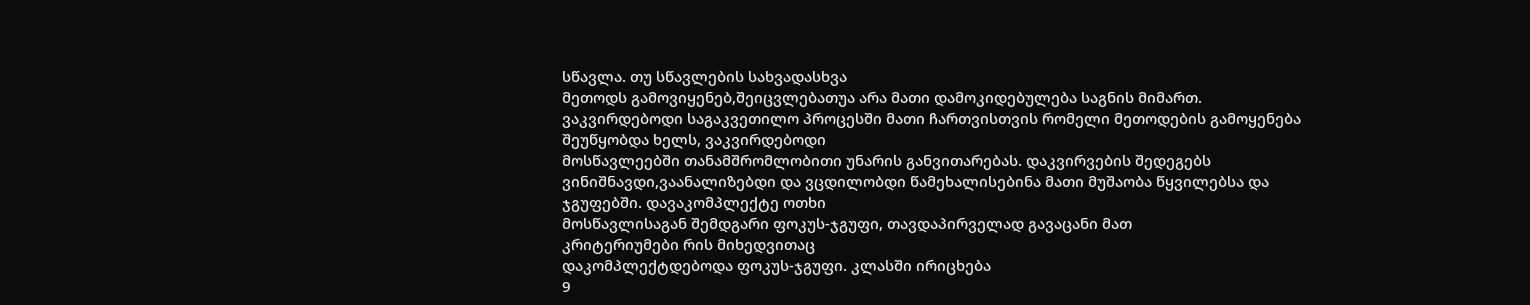სწავლა. თუ სწავლების სახვადასხვა
მეთოდს გამოვიყენებ,შეიცვლებათუა არა მათი დამოკიდებულება საგნის მიმართ.
ვაკვირდებოდი საგაკვეთილო პროცესში მათი ჩართვისთვის რომელი მეთოდების გამოყენება
შეუწყობდა ხელს, ვაკვირდებოდი
მოსწავლეებში თანამშრომლობითი უნარის განვითარებას. დაკვირვების შედეგებს
ვინიშნავდი,ვაანალიზებდი და ვცდილობდი წამეხალისებინა მათი მუშაობა წყვილებსა და
ჯგუფებში. დავაკომპლექტე ოთხი
მოსწავლისაგან შემდგარი ფოკუს-ჯგუფი, თავდაპირველად გავაცანი მათ
კრიტერიუმები რის მიხედვითაც
დაკომპლექტდებოდა ფოკუს-ჯგუფი. კლასში ირიცხება
9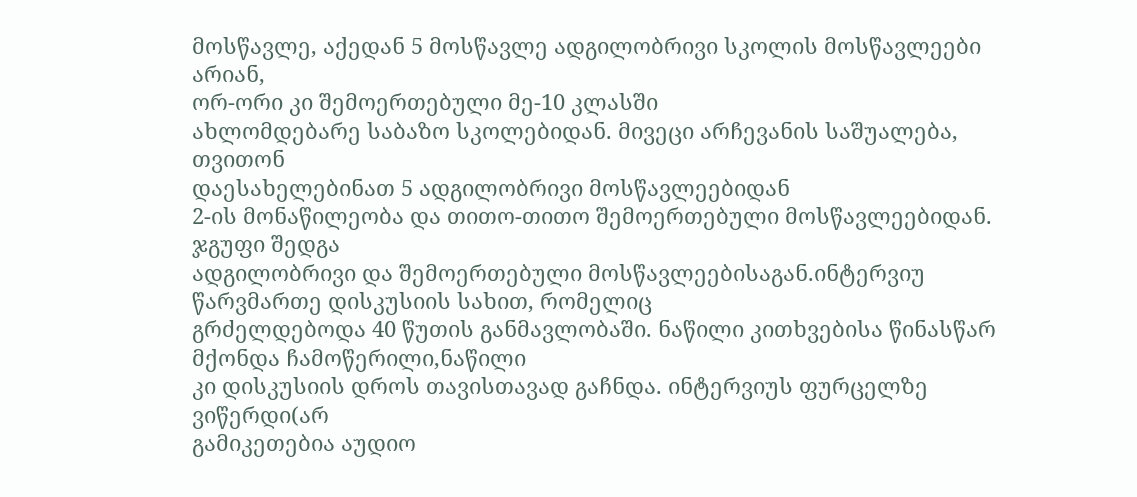მოსწავლე, აქედან 5 მოსწავლე ადგილობრივი სკოლის მოსწავლეები არიან,
ორ-ორი კი შემოერთებული მე-10 კლასში
ახლომდებარე საბაზო სკოლებიდან. მივეცი არჩევანის საშუალება, თვითონ
დაესახელებინათ 5 ადგილობრივი მოსწავლეებიდან
2-ის მონაწილეობა და თითო-თითო შემოერთებული მოსწავლეებიდან. ჯგუფი შედგა
ადგილობრივი და შემოერთებული მოსწავლეებისაგან.ინტერვიუ წარვმართე დისკუსიის სახით, რომელიც
გრძელდებოდა 40 წუთის განმავლობაში. ნაწილი კითხვებისა წინასწარ მქონდა ჩამოწერილი,ნაწილი
კი დისკუსიის დროს თავისთავად გაჩნდა. ინტერვიუს ფურცელზე ვიწერდი(არ
გამიკეთებია აუდიო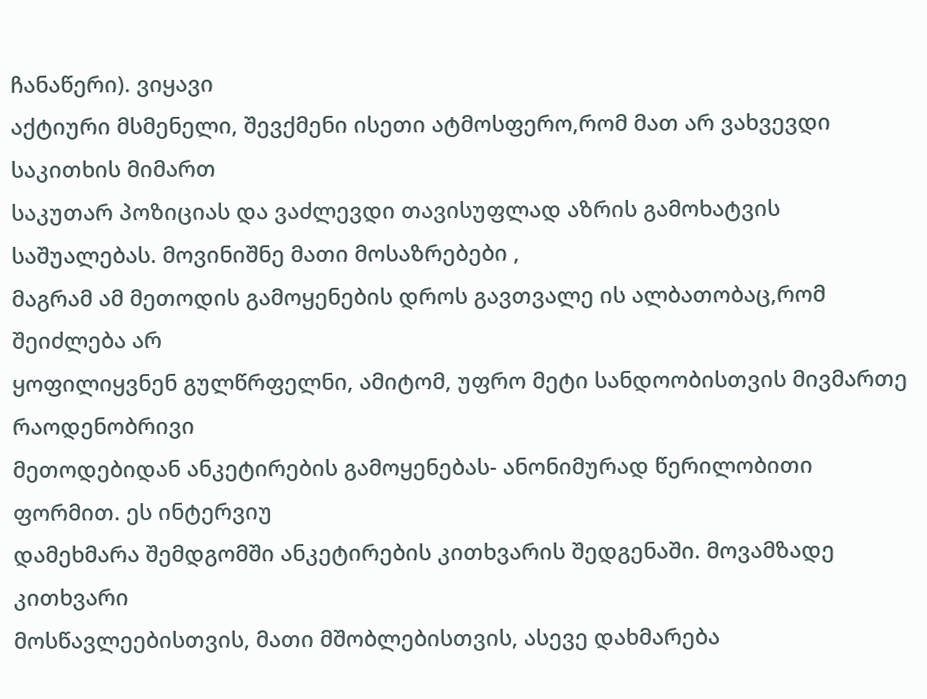ჩანაწერი). ვიყავი
აქტიური მსმენელი, შევქმენი ისეთი ატმოსფერო,რომ მათ არ ვახვევდი საკითხის მიმართ
საკუთარ პოზიციას და ვაძლევდი თავისუფლად აზრის გამოხატვის საშუალებას. მოვინიშნე მათი მოსაზრებები ,
მაგრამ ამ მეთოდის გამოყენების დროს გავთვალე ის ალბათობაც,რომ შეიძლება არ
ყოფილიყვნენ გულწრფელნი, ამიტომ, უფრო მეტი სანდოობისთვის მივმართე რაოდენობრივი
მეთოდებიდან ანკეტირების გამოყენებას- ანონიმურად წერილობითი ფორმით. ეს ინტერვიუ
დამეხმარა შემდგომში ანკეტირების კითხვარის შედგენაში. მოვამზადე კითხვარი
მოსწავლეებისთვის, მათი მშობლებისთვის, ასევე დახმარება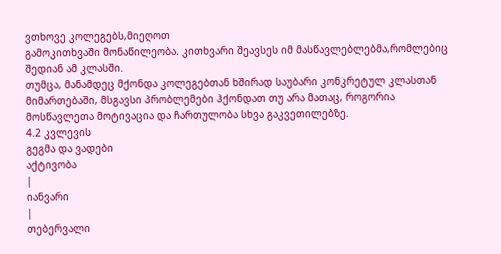ვთხოვე კოლეგებს,მიეღოთ
გამოკითხვაში მონაწილეობა. კითხვარი შეავსეს იმ მასწავლებლებმა,რომლებიც შედიან ამ კლასში.
თუმცა, მანამდეც მქონდა კოლეგებთან ხშირად საუბარი კონკრეტულ კლასთან მიმართებაში, მსგავსი პრობლემები ჰქონდათ თუ არა მათაც, როგორია მოსწავლეთა მოტივაცია და ჩართულობა სხვა გაკვეთილებზე.
4.2 კვლევის
გეგმა და ვადები
აქტივობა
|
იანვარი
|
თებერვალი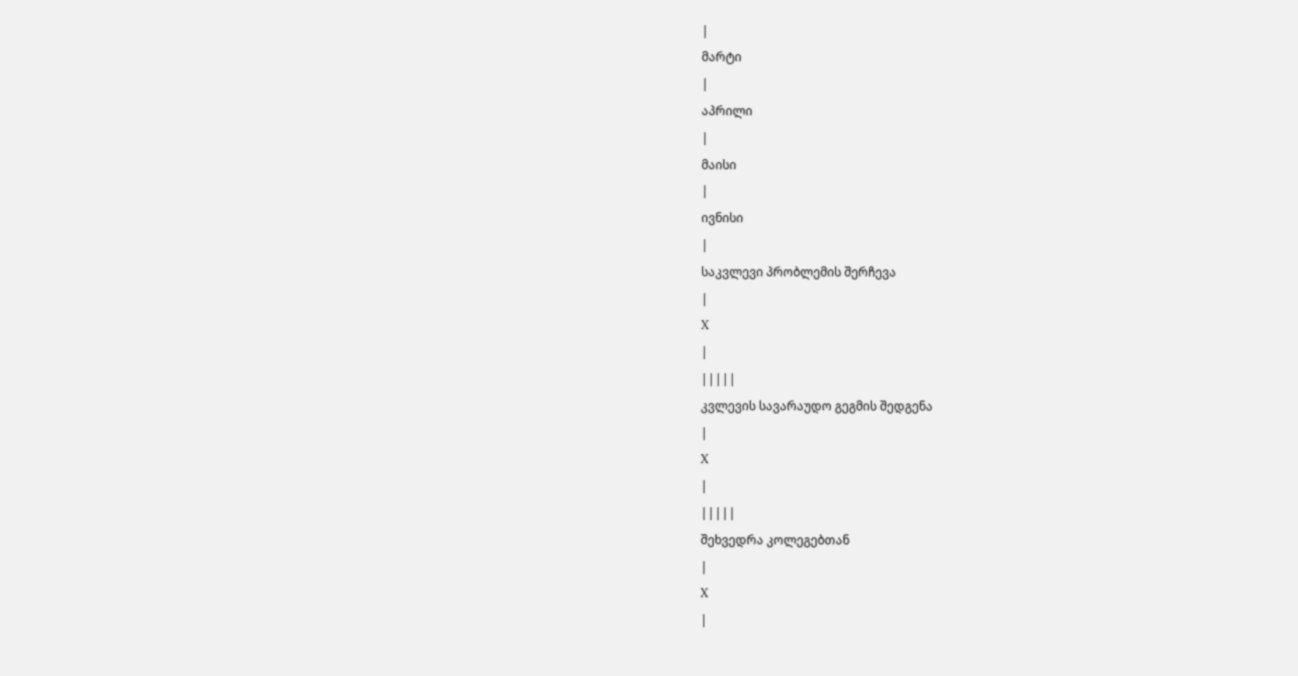|
მარტი
|
აპრილი
|
მაისი
|
ივნისი
|
საკვლევი პრობლემის შერჩევა
|
X
|
|||||
კვლევის სავარაუდო გეგმის შედგენა
|
X
|
|||||
შეხვედრა კოლეგებთან
|
X
|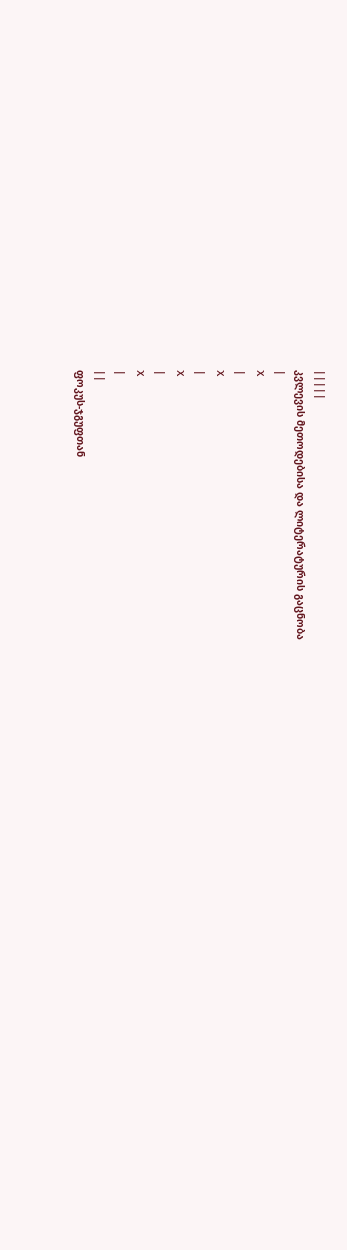|||||
კვლევის მეთოდებისა და ლიტერატურის გაცნობა
|
X
|
X
|
X
|
X
|
||
ფოკუს-ჯგუფთან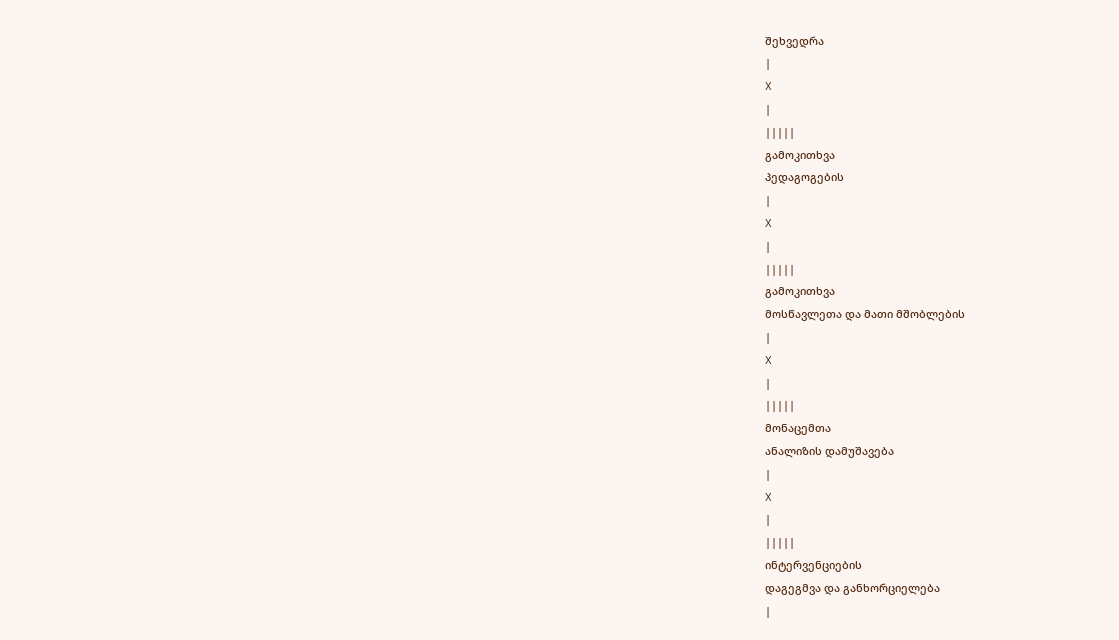შეხვედრა
|
X
|
|||||
გამოკითხვა
პედაგოგების
|
X
|
|||||
გამოკითხვა
მოსწავლეთა და მათი მშობლების
|
X
|
|||||
მონაცემთა
ანალიზის დამუშავება
|
X
|
|||||
ინტერვენციების
დაგეგმვა და განხორციელება
|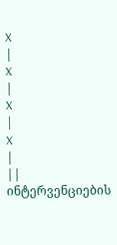X
|
X
|
X
|
X
|
||
ინტერვენციების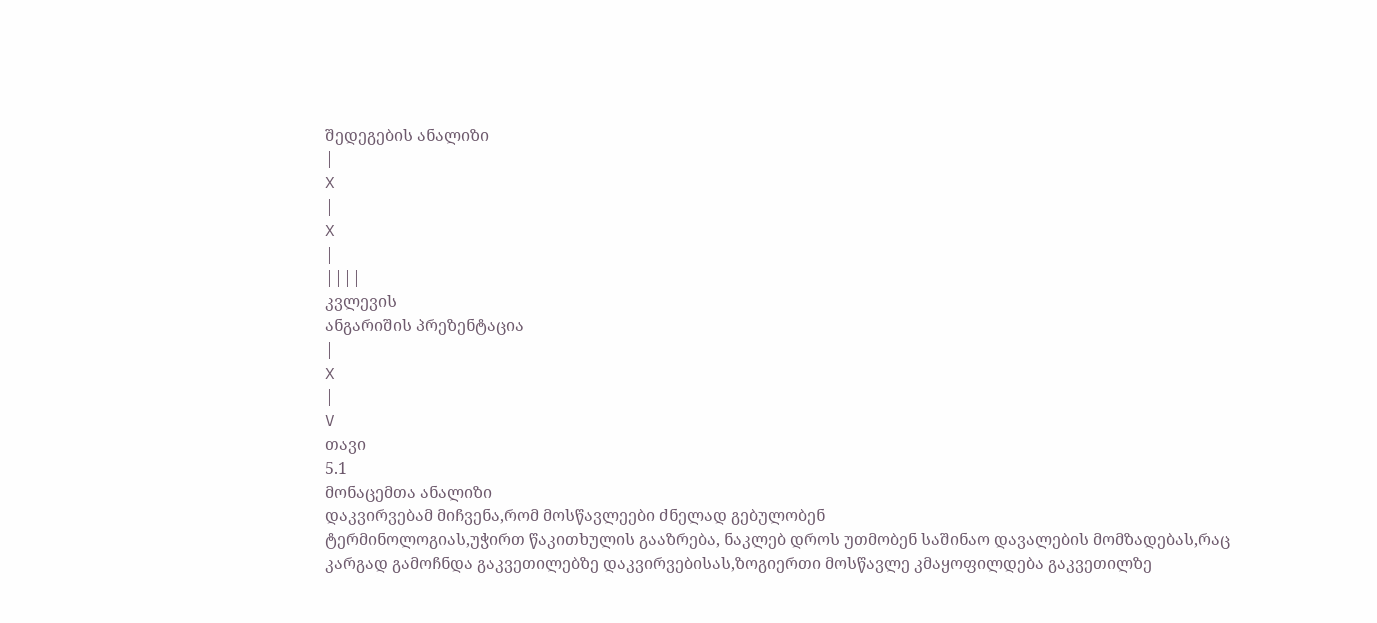შედეგების ანალიზი
|
X
|
X
|
||||
კვლევის
ანგარიშის პრეზენტაცია
|
X
|
V
თავი
5.1
მონაცემთა ანალიზი
დაკვირვებამ მიჩვენა,რომ მოსწავლეები ძნელად გებულობენ
ტერმინოლოგიას,უჭირთ წაკითხულის გააზრება, ნაკლებ დროს უთმობენ საშინაო დავალების მომზადებას,რაც
კარგად გამოჩნდა გაკვეთილებზე დაკვირვებისას,ზოგიერთი მოსწავლე კმაყოფილდება გაკვეთილზე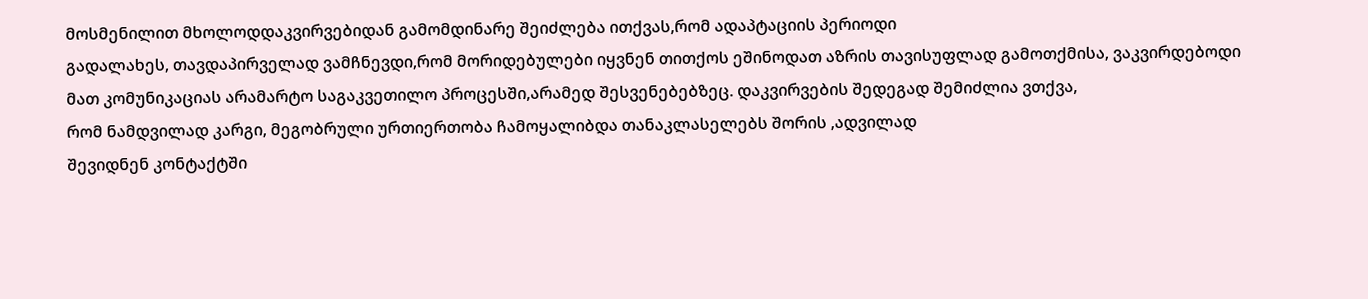მოსმენილით მხოლოდდაკვირვებიდან გამომდინარე შეიძლება ითქვას,რომ ადაპტაციის პერიოდი
გადალახეს, თავდაპირველად ვამჩნევდი,რომ მორიდებულები იყვნენ თითქოს ეშინოდათ აზრის თავისუფლად გამოთქმისა, ვაკვირდებოდი
მათ კომუნიკაციას არამარტო საგაკვეთილო პროცესში,არამედ შესვენებებზეც. დაკვირვების შედეგად შემიძლია ვთქვა,
რომ ნამდვილად კარგი, მეგობრული ურთიერთობა ჩამოყალიბდა თანაკლასელებს შორის ,ადვილად
შევიდნენ კონტაქტში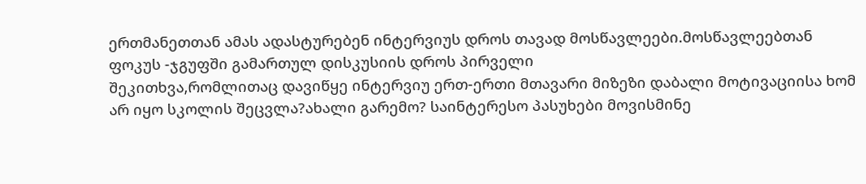ერთმანეთთან ამას ადასტურებენ ინტერვიუს დროს თავად მოსწავლეები.მოსწავლეებთან
ფოკუს -ჯგუფში გამართულ დისკუსიის დროს პირველი
შეკითხვა,რომლითაც დავიწყე ინტერვიუ ერთ-ერთი მთავარი მიზეზი დაბალი მოტივაციისა ხომ
არ იყო სკოლის შეცვლა?ახალი გარემო? საინტერესო პასუხები მოვისმინე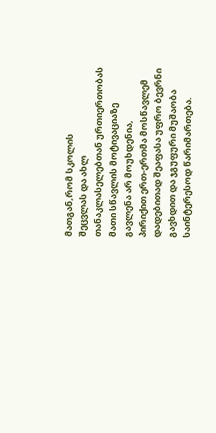მათგან,რომ სკოლის
შეცვლას და ახლ თანაკლასელებთან ურთიერთობას მათი სწავლის მოტივაციაზე გავლენა არ მოუხდენია,
პირიქით ერთ-ერთმა მოსწავლემ დადებითად შეაფასა უფრო ბევრნი გავხდით და ჯგუფური მუშაობა
საინტერესოდ წარიმართება.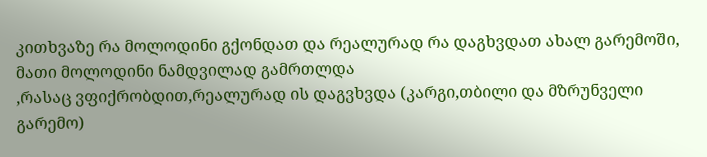კითხვაზე რა მოლოდინი გქონდათ და რეალურად რა დაგხვდათ ახალ გარემოში, მათი მოლოდინი ნამდვილად გამრთლდა
,რასაც ვფიქრობდით,რეალურად ის დაგვხვდა (კარგი,თბილი და მზრუნველი გარემო)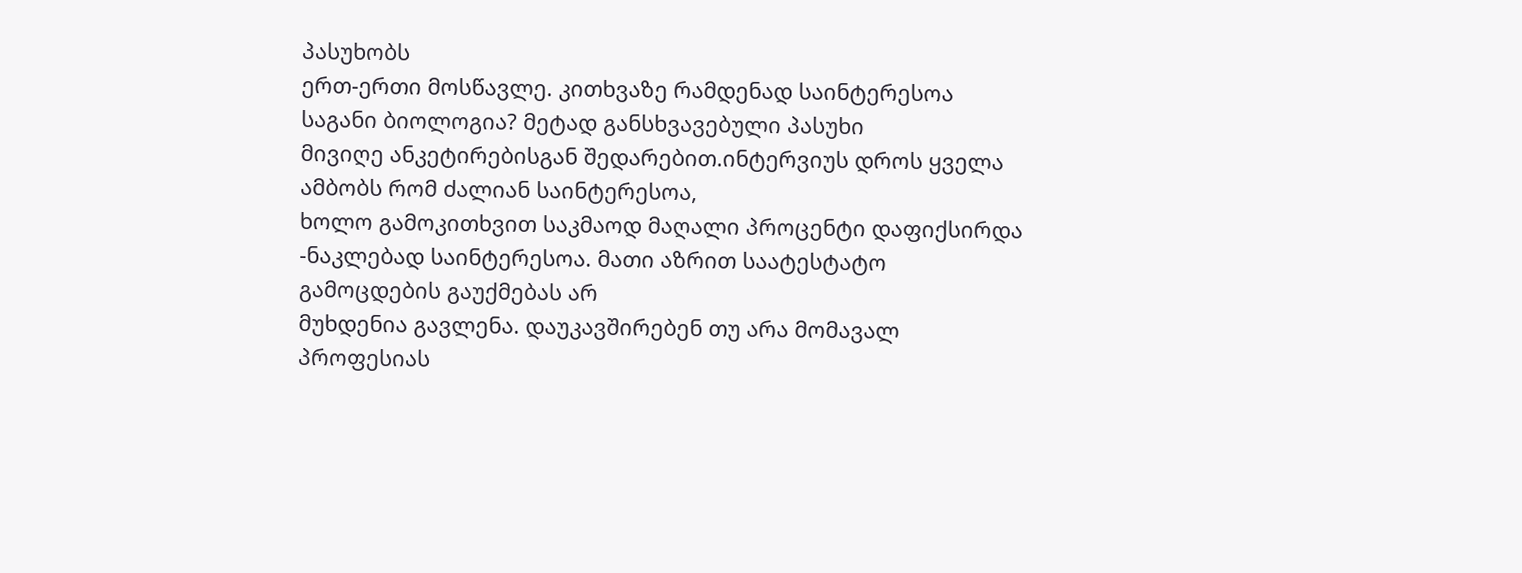პასუხობს
ერთ-ერთი მოსწავლე. კითხვაზე რამდენად საინტერესოა
საგანი ბიოლოგია? მეტად განსხვავებული პასუხი
მივიღე ანკეტირებისგან შედარებით.ინტერვიუს დროს ყველა ამბობს რომ ძალიან საინტერესოა,
ხოლო გამოკითხვით საკმაოდ მაღალი პროცენტი დაფიქსირდა -ნაკლებად საინტერესოა. მათი აზრით საატესტატო გამოცდების გაუქმებას არ
მუხდენია გავლენა. დაუკავშირებენ თუ არა მომავალ პროფესიას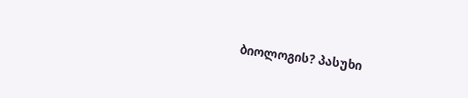ბიოლოგის? პასუხი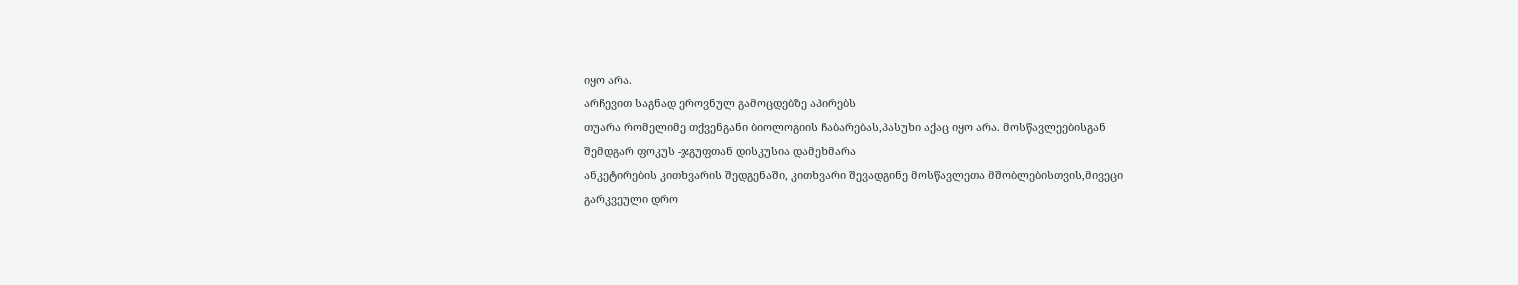იყო არა.
არჩევით საგნად ეროვნულ გამოცდებზე აპირებს
თუარა რომელიმე თქვენგანი ბიოლოგიის ჩაბარებას,პასუხი აქაც იყო არა. მოსწავლეებისგან
შემდგარ ფოკუს -ჯგუფთან დისკუსია დამეხმარა
ანკეტირების კითხვარის შედგენაში, კითხვარი შევადგინე მოსწავლეთა მშობლებისთვის,მივეცი
გარკვეული დრო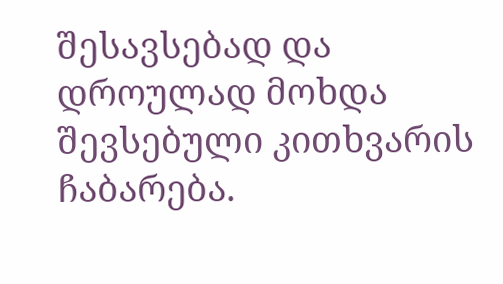შესავსებად და დროულად მოხდა შევსებული კითხვარის ჩაბარება.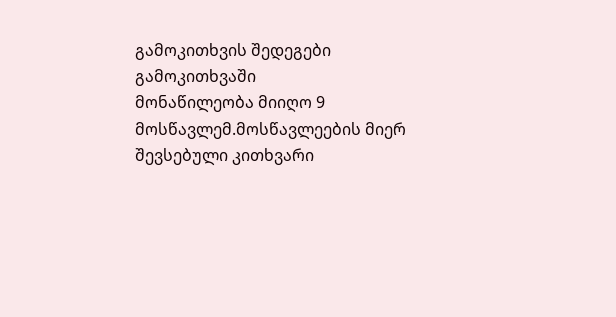გამოკითხვის შედეგები
გამოკითხვაში
მონაწილეობა მიიღო 9 მოსწავლემ.მოსწავლეების მიერ შევსებული კითხვარი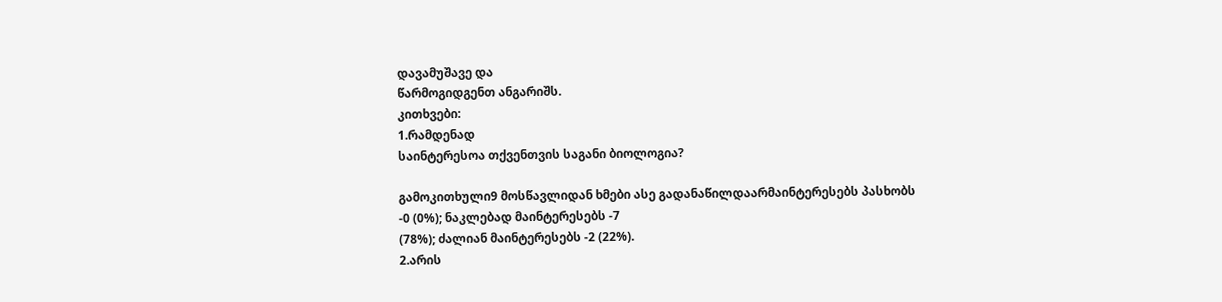დავამუშავე და
წარმოგიდგენთ ანგარიშს.
კითხვები:
1.რამდენად
საინტერესოა თქვენთვის საგანი ბიოლოგია?

გამოკითხული9 მოსწავლიდან ხმები ასე გადანაწილდაარმაინტერესებს პასხობს
-0 (0%); ნაკლებად მაინტერესებს -7
(78%); ძალიან მაინტერესებს -2 (22%).
2.არის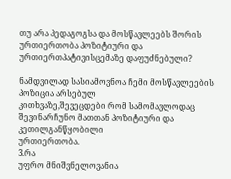თუ არა პედაგოგსა და მოსწავლეებს შორის ურთიერთობა პოზიტიური და ურთიერთპატივისცემაზე დაფუძნებული?

ნამდვილად სასიამოვნოა ჩემი მოსწავლეების პოზიცია არსებულ
კითხვაზე,შევეცდები რომ სამომავლოდაც შევინარჩუნო მათთან პოზიტიური და კეთილგანწყობილი
ურთიერთობა.
3.რა
უფრო მნიშვნელოვანია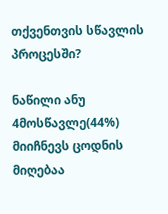თქვენთვის სწავლის პროცესში?

ნაწილი ანუ 4მოსწავლე(44%) მიიჩნევს ცოდნის მიღებაა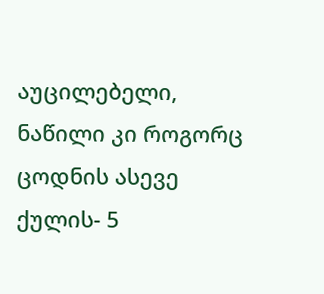აუცილებელი, ნაწილი კი როგორც ცოდნის ასევე ქულის- 5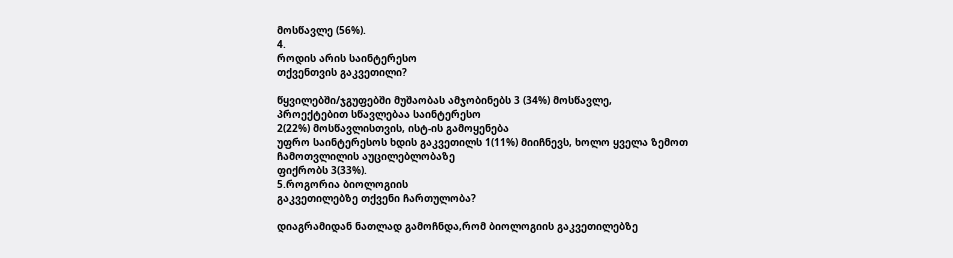მოსწავლე (56%).
4.
როდის არის საინტერესო
თქვენთვის გაკვეთილი?

წყვილებში/ჯგუფებში მუშაობას ამჯობინებს 3 (34%) მოსწავლე,
პროექტებით სწავლებაა საინტერესო
2(22%) მოსწავლისთვის, ისტ-ის გამოყენება
უფრო საინტერესოს ხდის გაკვეთილს 1(11%) მიიჩნევს, ხოლო ყველა ზემოთ ჩამოთვლილის აუცილებლობაზე
ფიქრობს 3(33%).
5.როგორია ბიოლოგიის
გაკვეთილებზე თქვენი ჩართულობა?

დიაგრამიდან ნათლად გამოჩნდა,რომ ბიოლოგიის გაკვეთილებზე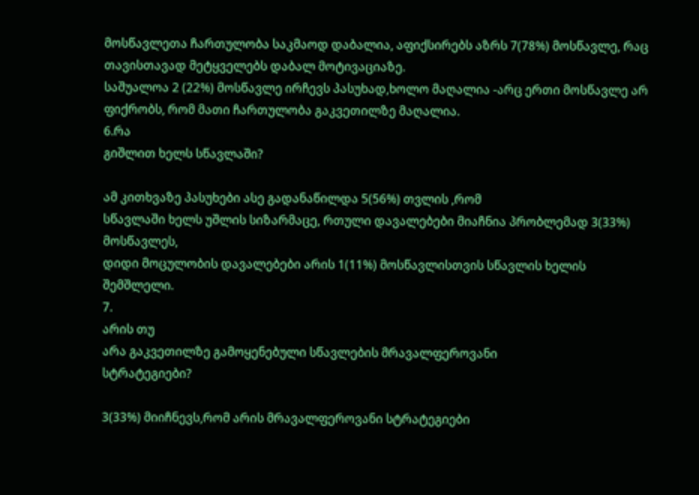მოსწავლეთა ჩართულობა საკმაოდ დაბალია, აფიქსირებს აზრს 7(78%) მოსწავლე, რაც თავისთავად მეტყველებს დაბალ მოტივაციაზე.
საშუალოა 2 (22%) მოსწავლე ირჩევს პასუხად,ხოლო მაღალია -არც ერთი მოსწავლე არ ფიქრობს, რომ მათი ჩართულობა გაკვეთილზე მაღალია.
6.რა
გიშლით ხელს სწავლაში?

ამ კითხვაზე პასუხები ასე გადანაწილდა 5(56%) თვლის ,რომ
სწავლაში ხელს უშლის სიზარმაცე, რთული დავალებები მიაჩნია პრობლემად 3(33%) მოსწავლეს,
დიდი მოცულობის დავალებები არის 1(11%) მოსწავლისთვის სწავლის ხელის შემშლელი.
7.
არის თუ
არა გაკვეთილზე გამოყენებული სწავლების მრავალფეროვანი
სტრატეგიები?

3(33%) მიიჩნევს,რომ არის მრავალფეროვანი სტრატეგიები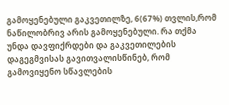გამოყენებული გაკვეთილზე, 6(67%) თვლის,რომ ნაწილობრივ არის გამოყენებული. რა თქმა
უნდა დავფიქრდები და გაკვეთილების დაგეგმვისას გავითვალისწინებ, რომ გამოვიყენო სწავლების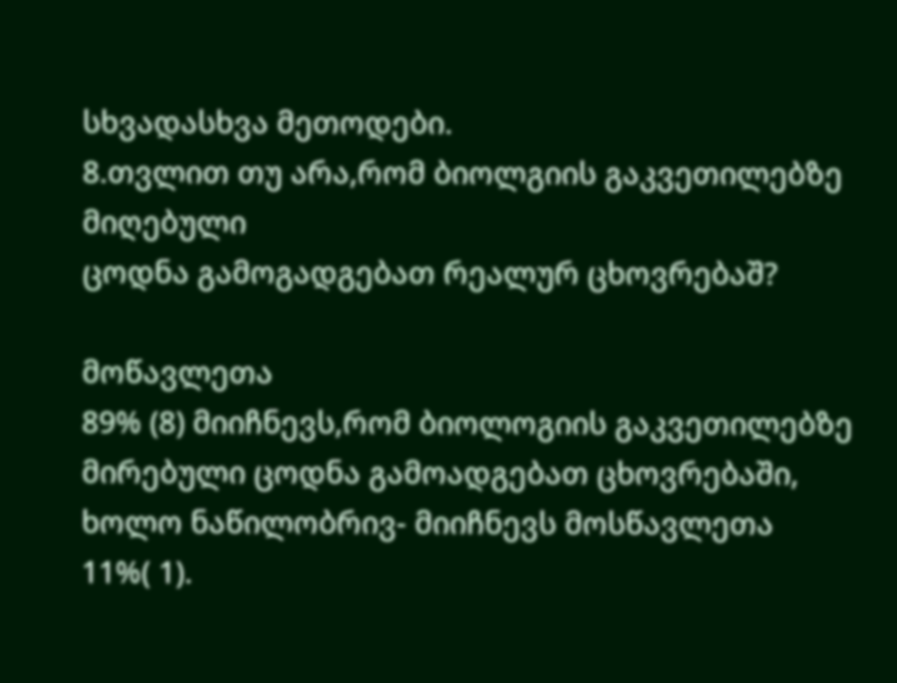სხვადასხვა მეთოდები.
8.თვლით თუ არა,რომ ბიოლგიის გაკვეთილებზე მიღებული
ცოდნა გამოგადგებათ რეალურ ცხოვრებაშ?

მოწავლეთა
89% (8) მიიჩნევს,რომ ბიოლოგიის გაკვეთილებზე
მირებული ცოდნა გამოადგებათ ცხოვრებაში, ხოლო ნაწილობრივ- მიიჩნევს მოსწავლეთა
11%( 1).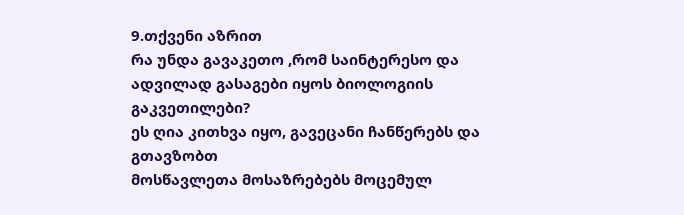9.თქვენი აზრით
რა უნდა გავაკეთო ,რომ საინტერესო და ადვილად გასაგები იყოს ბიოლოგიის გაკვეთილები?
ეს ღია კითხვა იყო, გავეცანი ჩანწერებს და გთავზობთ
მოსწავლეთა მოსაზრებებს მოცემულ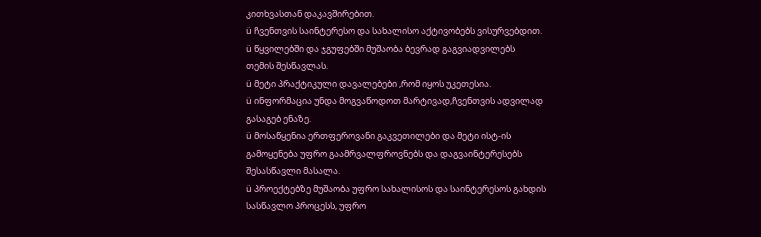კითხვასთან დაკავშირებით.
ü ჩვენთვის საინტერესო და სახალისო აქტივობებს ვისურვებდით.
ü წყვილებში და ჯგუფებში მუშაობა ბევრად გაგვიადვილებს
თემის შესწავლას.
ü მეტი პრაქტიკული დავალებები ,რომ იყოს უკეთესია.
ü ინფორმაცია უნდა მოგვაწოდოთ მარტივად,ჩვენთვის ადვილად
გასაგებ ენაზე.
ü მოსაწყენია ერთფეროვანი გაკვეთილები და მეტი ისტ-ის
გამოყენება უფრო გაამრვალფროვნებს და დაგვაინტერესებს
შესასწავლი მასალა.
ü პროექტებზე მუშაობა უფრო სახალისოს და საინტერესოს გახდის
სასწავლო პროცესს, უფრო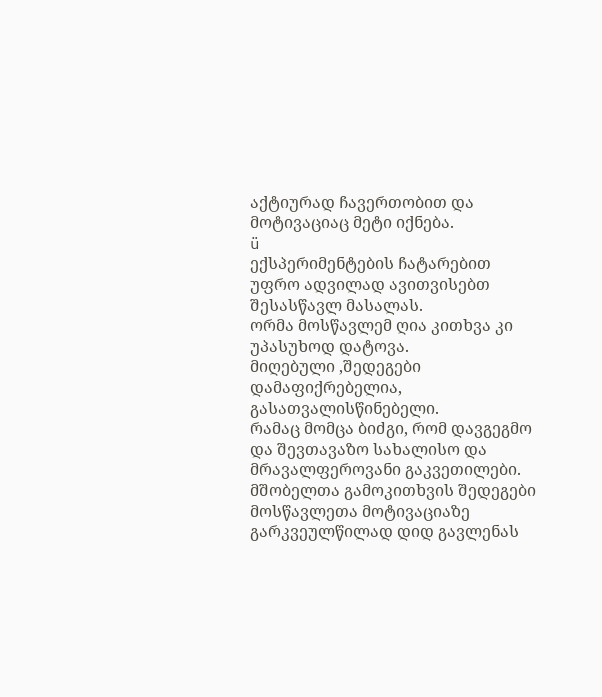აქტიურად ჩავერთობით და მოტივაციაც მეტი იქნება.
ü
ექსპერიმენტების ჩატარებით უფრო ადვილად ავითვისებთ შესასწავლ მასალას.
ორმა მოსწავლემ ღია კითხვა კი უპასუხოდ დატოვა.
მიღებული ,შედეგები დამაფიქრებელია, გასათვალისწინებელი.
რამაც მომცა ბიძგი, რომ დავგეგმო და შევთავაზო სახალისო და მრავალფეროვანი გაკვეთილები.
მშობელთა გამოკითხვის შედეგები
მოსწავლეთა მოტივაციაზე გარკვეულწილად დიდ გავლენას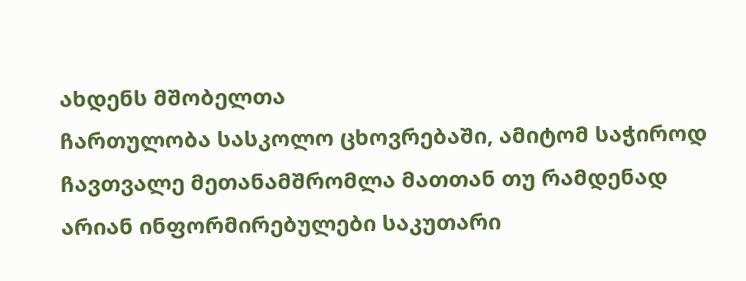ახდენს მშობელთა
ჩართულობა სასკოლო ცხოვრებაში, ამიტომ საჭიროდ ჩავთვალე მეთანამშრომლა მათთან თუ რამდენად არიან ინფორმირებულები საკუთარი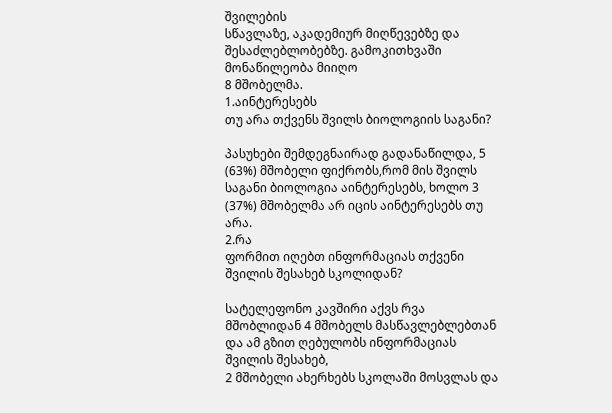შვილების
სწავლაზე, აკადემიურ მიღწევებზე და შესაძლებლობებზე. გამოკითხვაში მონაწილეობა მიიღო
8 მშობელმა.
1.აინტერესებს
თუ არა თქვენს შვილს ბიოლოგიის საგანი?

პასუხები შემდეგნაირად გადანაწილდა, 5 (63%) მშობელი ფიქრობს,რომ მის შვილს საგანი ბიოლოგია აინტერესებს, ხოლო 3
(37%) მშობელმა არ იცის აინტერესებს თუ არა.
2.რა
ფორმით იღებთ ინფორმაციას თქვენი შვილის შესახებ სკოლიდან?

სატელეფონო კავშირი აქვს რვა მშობლიდან 4 მშობელს მასწავლებლებთან
და ამ გზით ღებულობს ინფორმაციას შვილის შესახებ,
2 მშობელი ახერხებს სკოლაში მოსვლას და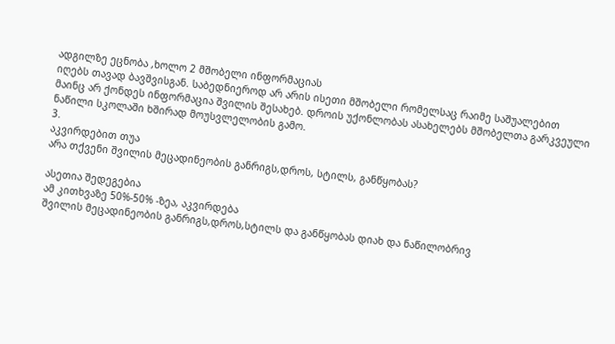ადგილზე ეცნობა ,ხოლო 2 მშობელი ინფორმაციას
იღებს თავად ბავშვისგან. საბედნიეროდ არ არის ისეთი მშობელი რომელსაც რაიმე საშუალებით
მაინც არ ქონდეს ინფორმაცია შვილის შესახებ. დროის უქონლობას ასახელებს მშობელთა გარკვეული
ნაწილი სკოლაში ხშირად მოუსვლელობის გამო.
3.
აკვირდებით თუა
არა თქვენი შვილის მეცადინეობის განრიგს,დროს, სტილს, განწყობას?

ასეთია შედეგებია
ამ კითხვაზე 50%-50% -ზეა, აკვირდება
შვილის მეცადინეობის განრიგს,დროს,სტილს და განწყობას დიახ და ნაწილობრივ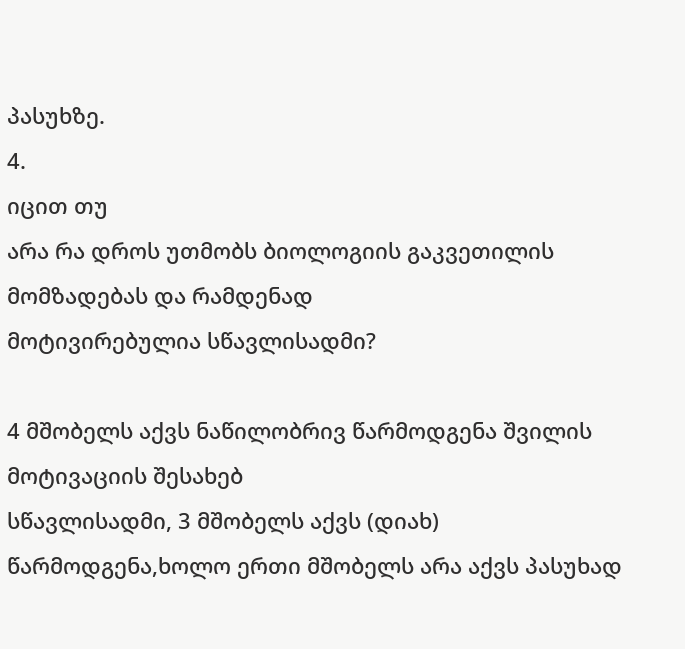პასუხზე.
4.
იცით თუ
არა რა დროს უთმობს ბიოლოგიის გაკვეთილის მომზადებას და რამდენად
მოტივირებულია სწავლისადმი?

4 მშობელს აქვს ნაწილობრივ წარმოდგენა შვილის მოტივაციის შესახებ
სწავლისადმი, 3 მშობელს აქვს (დიახ) წარმოდგენა,ხოლო ერთი მშობელს არა აქვს პასუხად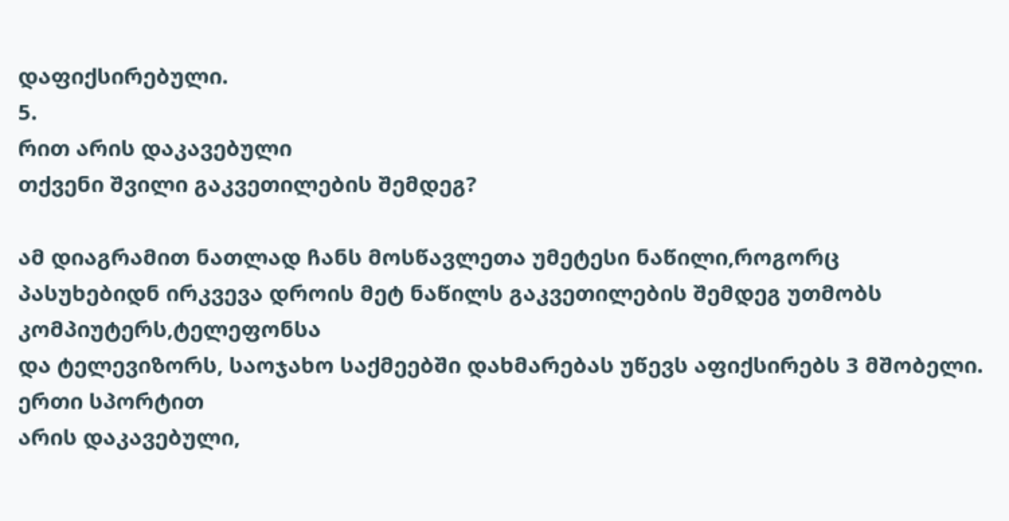დაფიქსირებული.
5.
რით არის დაკავებული
თქვენი შვილი გაკვეთილების შემდეგ?

ამ დიაგრამით ნათლად ჩანს მოსწავლეთა უმეტესი ნაწილი,როგორც
პასუხებიდნ ირკვევა დროის მეტ ნაწილს გაკვეთილების შემდეგ უთმობს კომპიუტერს,ტელეფონსა
და ტელევიზორს, საოჯახო საქმეებში დახმარებას უწევს აფიქსირებს 3 მშობელი. ერთი სპორტით
არის დაკავებული,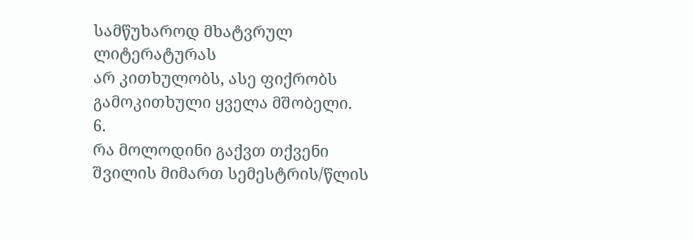სამწუხაროდ მხატვრულ ლიტერატურას
არ კითხულობს, ასე ფიქრობს გამოკითხული ყველა მშობელი.
6.
რა მოლოდინი გაქვთ თქვენი შვილის მიმართ სემესტრის/წლის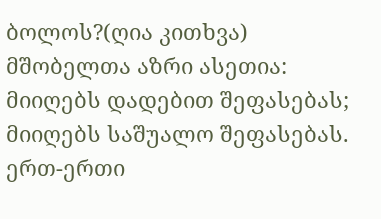ბოლოს?(ღია კითხვა)
მშობელთა აზრი ასეთია: მიიღებს დადებით შეფასებას; მიიღებს საშუალო შეფასებას.
ერთ-ერთი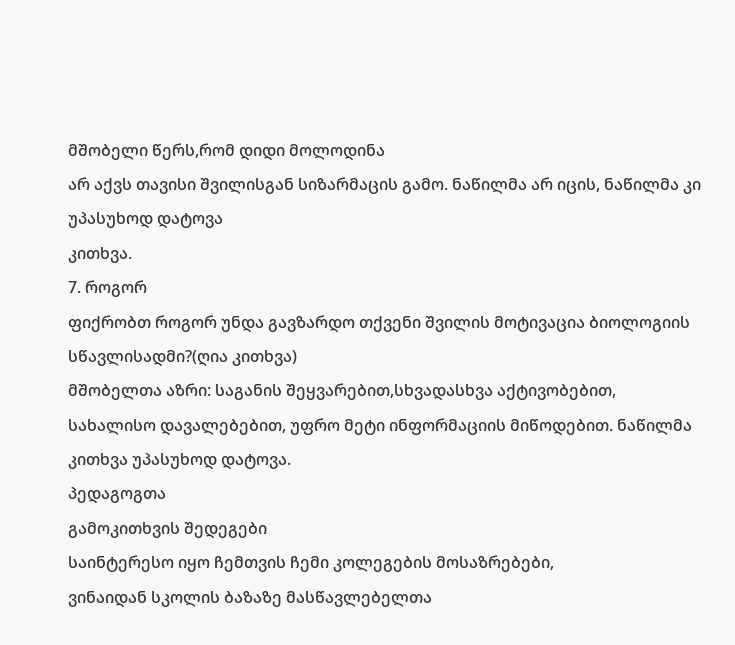მშობელი წერს,რომ დიდი მოლოდინა
არ აქვს თავისი შვილისგან სიზარმაცის გამო. ნაწილმა არ იცის, ნაწილმა კი უპასუხოდ დატოვა
კითხვა.
7. როგორ
ფიქრობთ როგორ უნდა გავზარდო თქვენი შვილის მოტივაცია ბიოლოგიის სწავლისადმი?(ღია კითხვა)
მშობელთა აზრი: საგანის შეყვარებით,სხვადასხვა აქტივობებით,
სახალისო დავალებებით, უფრო მეტი ინფორმაციის მიწოდებით. ნაწილმა კითხვა უპასუხოდ დატოვა.
პედაგოგთა
გამოკითხვის შედეგები
საინტერესო იყო ჩემთვის ჩემი კოლეგების მოსაზრებები,
ვინაიდან სკოლის ბაზაზე მასწავლებელთა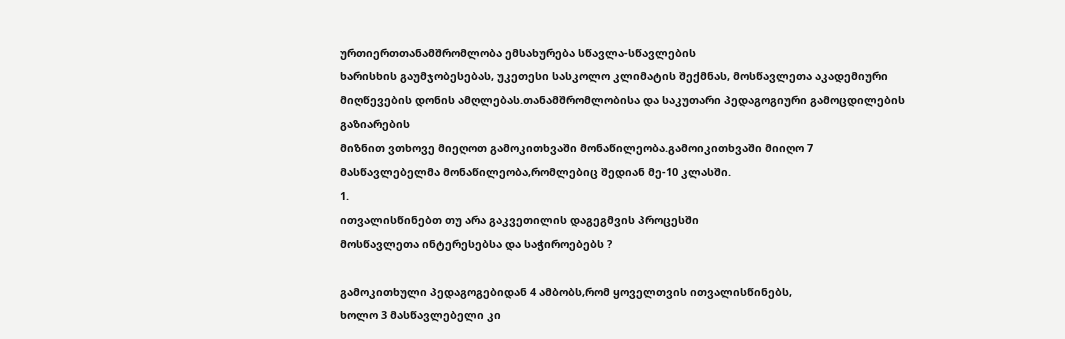ურთიერთთანამშრომლობა ემსახურება სწავლა-სწავლების
ხარისხის გაუმჯობესებას, უკეთესი სასკოლო კლიმატის შექმნას, მოსწავლეთა აკადემიური
მიღწევების დონის ამღლებას.თანამშრომლობისა და საკუთარი პედაგოგიური გამოცდილების გაზიარების
მიზნით ვთხოვე მიეღოთ გამოკითხვაში მონაწილეობა.გამოიკითხვაში მიიღო 7
მასწავლებელმა მონაწილეობა,რომლებიც შედიან მე-10 კლასში.
1.
ითვალისწინებთ თუ არა გაკვეთილის დაგეგმვის პროცესში
მოსწავლეთა ინტერესებსა და საჭიროებებს ?

გამოკითხული პედაგოგებიდან 4 ამბობს,რომ ყოველთვის ითვალისწინებს,
ხოლო 3 მასწავლებელი კი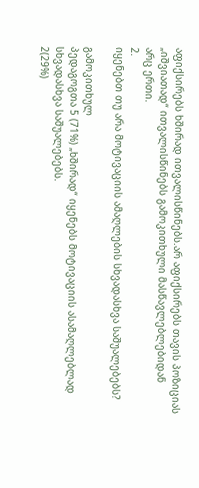აფიქსირებს ხშირად ითვალისწინებს.არ აფიქსირებს თავის პოზიციას
„იშვიათად“ ითვალისწინებს გამოკითხული მასწავლებლებიდან
არც ერთი.
2.
იყენებთ თუ არა მოტივაციის ამაღლების სხვადასხვა საშუალებებს?

გამოკითხულ
პედაგოგთა 5 (71%) „ხშირად“ იყენებს მოტივაციის ასამაღლებლად სხვადასხვა საშუალებებს.
2(29%)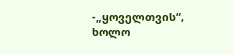-„ყოველთვის“, ხოლო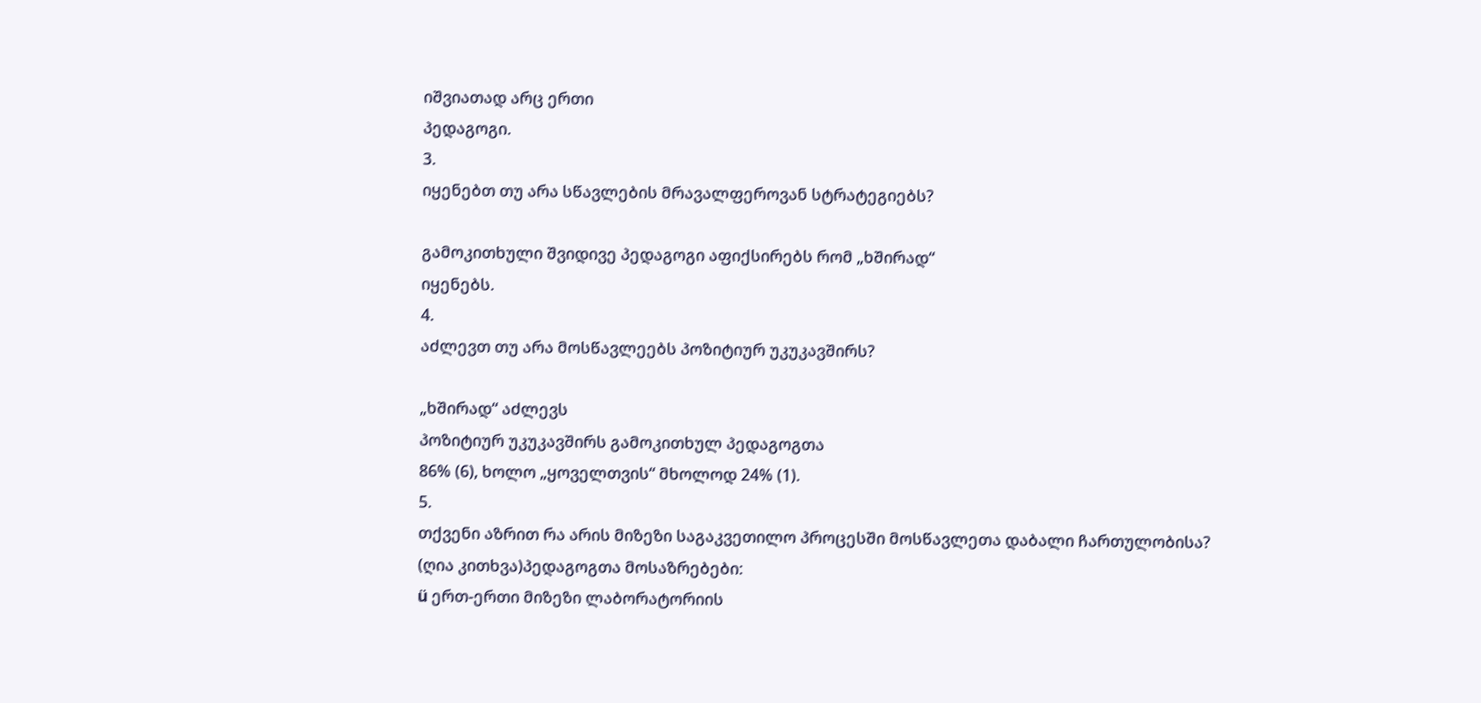იშვიათად არც ერთი
პედაგოგი.
3.
იყენებთ თუ არა სწავლების მრავალფეროვან სტრატეგიებს?

გამოკითხული შვიდივე პედაგოგი აფიქსირებს რომ „ხშირად“
იყენებს.
4.
აძლევთ თუ არა მოსწავლეებს პოზიტიურ უკუკავშირს?

„ხშირად“ აძლევს
პოზიტიურ უკუკავშირს გამოკითხულ პედაგოგთა
86% (6), ხოლო „ყოველთვის“ მხოლოდ 24% (1).
5.
თქვენი აზრით რა არის მიზეზი საგაკვეთილო პროცესში მოსწავლეთა დაბალი ჩართულობისა?
(ღია კითხვა)პედაგოგთა მოსაზრებები:
ü ერთ-ერთი მიზეზი ლაბორატორიის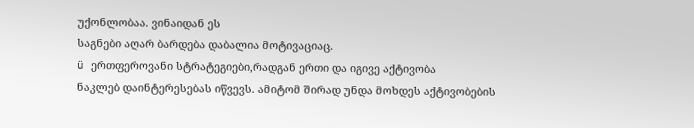უქონლობაა. ვინაიდან ეს
საგნები აღარ ბარდება დაბალია მოტივაციაც.
ü ერთფეროვანი სტრატეგიები,რადგან ერთი და იგივე აქტივობა
ნაკლებ დაინტერესებას იწვევს. ამიტომ შირად უნდა მოხდეს აქტივობების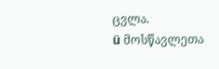ცვლა.
ü მოსწავლეთა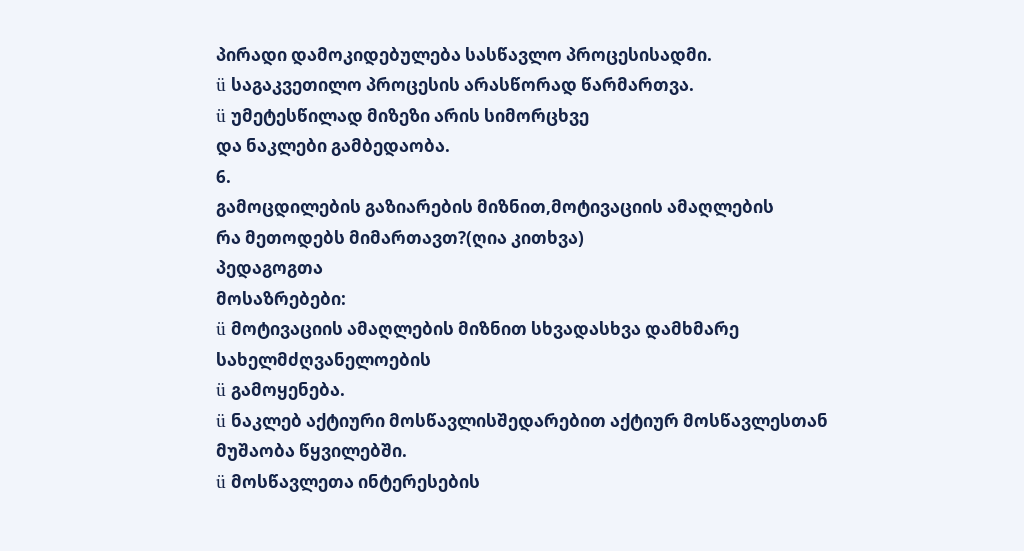პირადი დამოკიდებულება სასწავლო პროცესისადმი.
ü საგაკვეთილო პროცესის არასწორად წარმართვა.
ü უმეტესწილად მიზეზი არის სიმორცხვე
და ნაკლები გამბედაობა.
6.
გამოცდილების გაზიარების მიზნით,მოტივაციის ამაღლების
რა მეთოდებს მიმართავთ?(ღია კითხვა)
პედაგოგთა
მოსაზრებები:
ü მოტივაციის ამაღლების მიზნით სხვადასხვა დამხმარე სახელმძღვანელოების
ü გამოყენება.
ü ნაკლებ აქტიური მოსწავლისშედარებით აქტიურ მოსწავლესთან
მუშაობა წყვილებში.
ü მოსწავლეთა ინტერესების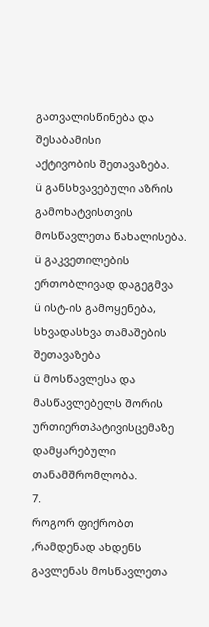გათვალისწინება და შესაბამისი
აქტივობის შეთავაზება.
ü განსხვავებული აზრის გამოხატვისთვის მოსწავლეთა წახალისება.
ü გაკვეთილების ერთობლივად დაგეგმვა
ü ისტ-ის გამოყენება, სხვადასხვა თამაშების შეთავაზება
ü მოსწავლესა და მასწავლებელს შორის ურთიერთპატივისცემაზე
დამყარებული თანამშრომლობა.
7.
როგორ ფიქრობთ ,რამდენად ახდენს გავლენას მოსწავლეთა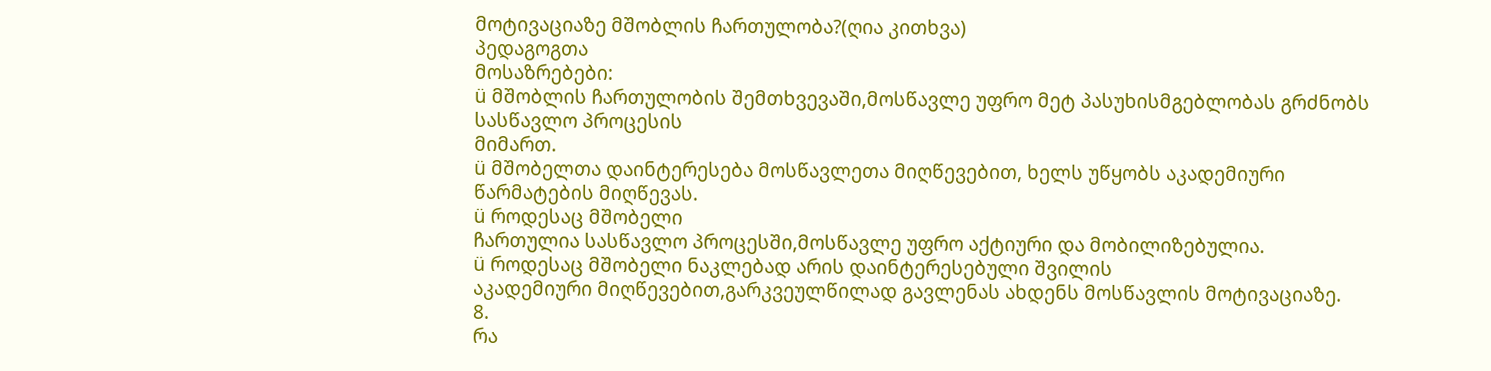მოტივაციაზე მშობლის ჩართულობა?(ღია კითხვა)
პედაგოგთა
მოსაზრებები:
ü მშობლის ჩართულობის შემთხვევაში,მოსწავლე უფრო მეტ პასუხისმგებლობას გრძნობს სასწავლო პროცესის
მიმართ.
ü მშობელთა დაინტერესება მოსწავლეთა მიღწევებით, ხელს უწყობს აკადემიური
წარმატების მიღწევას.
ü როდესაც მშობელი
ჩართულია სასწავლო პროცესში,მოსწავლე უფრო აქტიური და მობილიზებულია.
ü როდესაც მშობელი ნაკლებად არის დაინტერესებული შვილის
აკადემიური მიღწევებით,გარკვეულწილად გავლენას ახდენს მოსწავლის მოტივაციაზე.
8.
რა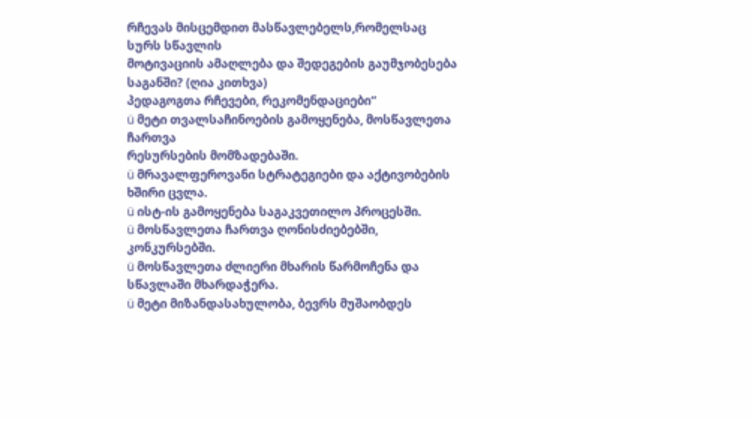რჩევას მისცემდით მასწავლებელს,რომელსაც სურს სწავლის
მოტივაციის ამაღლება და შედეგების გაუმჯობესება საგანში? (ღია კითხვა)
პედაგოგთა რჩევები, რეკომენდაციები“
ü მეტი თვალსაჩინოების გამოყენება, მოსწავლეთა ჩართვა
რესურსების მომზადებაში.
ü მრავალფეროვანი სტრატეგიები და აქტივობების ხშირი ცვლა.
ü ისტ-ის გამოყენება საგაკვეთილო პროცესში.
ü მოსწავლეთა ჩართვა ღონისძიებებში, კონკურსებში.
ü მოსწავლეთა ძლიერი მხარის წარმოჩენა და სწავლაში მხარდაჭერა.
ü მეტი მიზანდასახულობა, ბევრს მუშაობდეს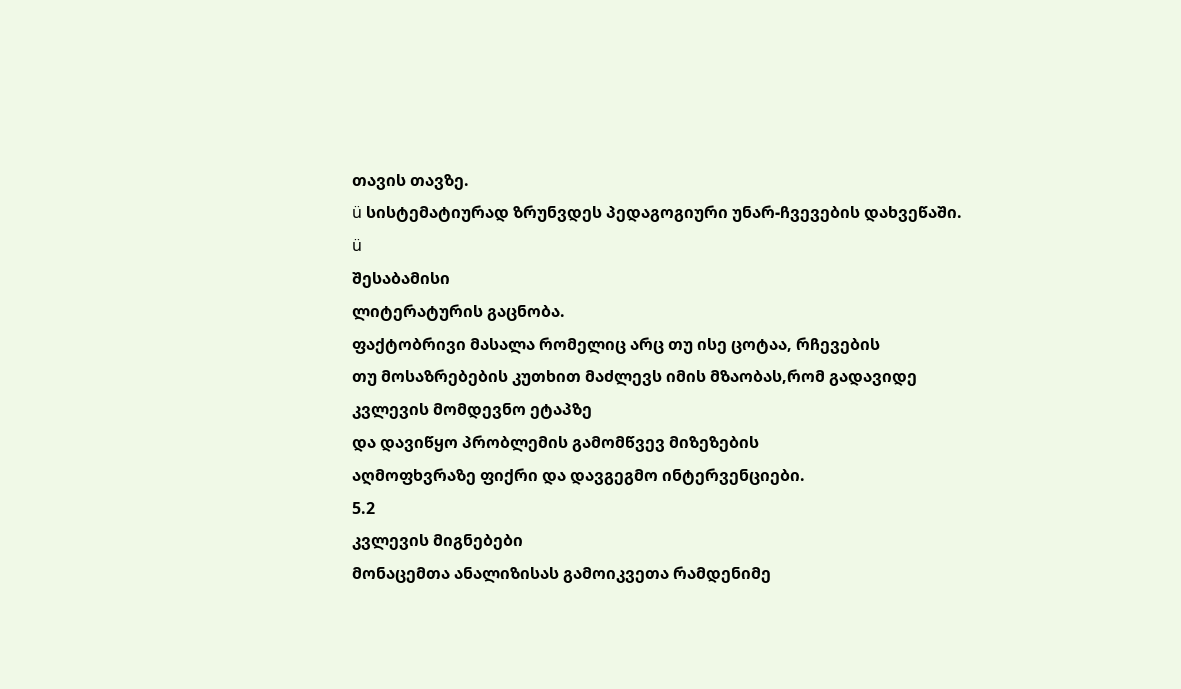თავის თავზე.
ü სისტემატიურად ზრუნვდეს პედაგოგიური უნარ-ჩვევების დახვეწაში.
ü
შესაბამისი
ლიტერატურის გაცნობა.
ფაქტობრივი მასალა რომელიც არც თუ ისე ცოტაა, რჩევების
თუ მოსაზრებების კუთხით მაძლევს იმის მზაობას,რომ გადავიდე კვლევის მომდევნო ეტაპზე
და დავიწყო პრობლემის გამომწვევ მიზეზების
აღმოფხვრაზე ფიქრი და დავგეგმო ინტერვენციები.
5.2
კვლევის მიგნებები
მონაცემთა ანალიზისას გამოიკვეთა რამდენიმე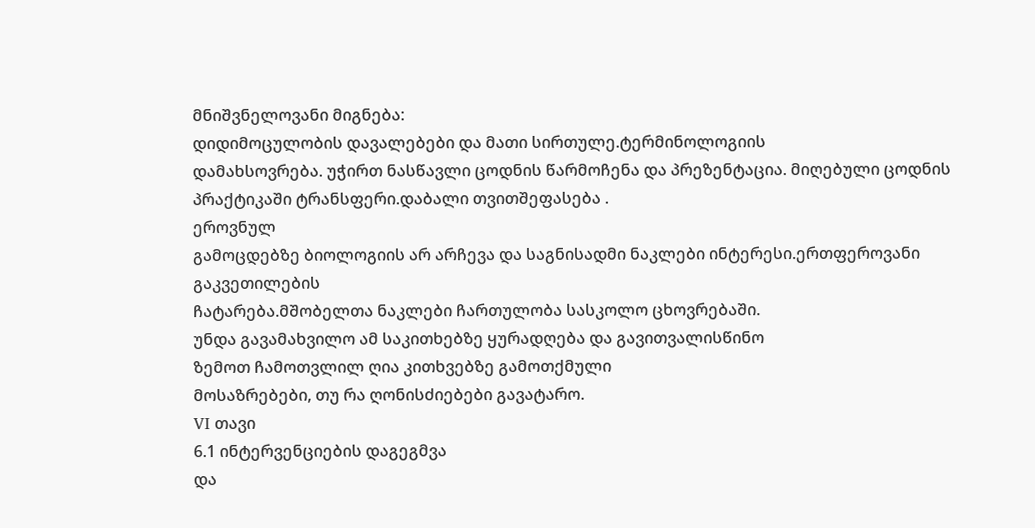მნიშვნელოვანი მიგნება:
დიდიმოცულობის დავალებები და მათი სირთულე.ტერმინოლოგიის
დამახსოვრება. უჭირთ ნასწავლი ცოდნის წარმოჩენა და პრეზენტაცია. მიღებული ცოდნის
პრაქტიკაში ტრანსფერი.დაბალი თვითშეფასება .
ეროვნულ
გამოცდებზე ბიოლოგიის არ არჩევა და საგნისადმი ნაკლები ინტერესი.ერთფეროვანი გაკვეთილების
ჩატარება.მშობელთა ნაკლები ჩართულობა სასკოლო ცხოვრებაში.
უნდა გავამახვილო ამ საკითხებზე ყურადღება და გავითვალისწინო
ზემოთ ჩამოთვლილ ღია კითხვებზე გამოთქმული
მოსაზრებები, თუ რა ღონისძიებები გავატარო.
VI თავი
6.1 ინტერვენციების დაგეგმვა
და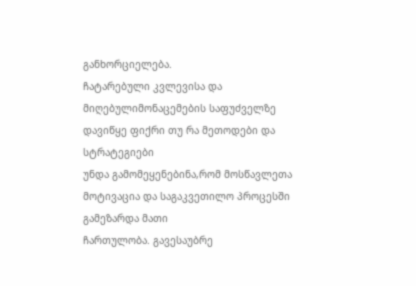განხორციელება.
ჩატარებული კვლევისა და მიღებულიმონაცემების საფუძველზე
დავიწყე ფიქრი თუ რა მეთოდები და სტრატეგიები
უნდა გამომეყენებინა,რომ მოსწავლეთა მოტივაცია და საგაკვეთილო პროცესში გამეზარდა მათი
ჩართულობა. გავესაუბრე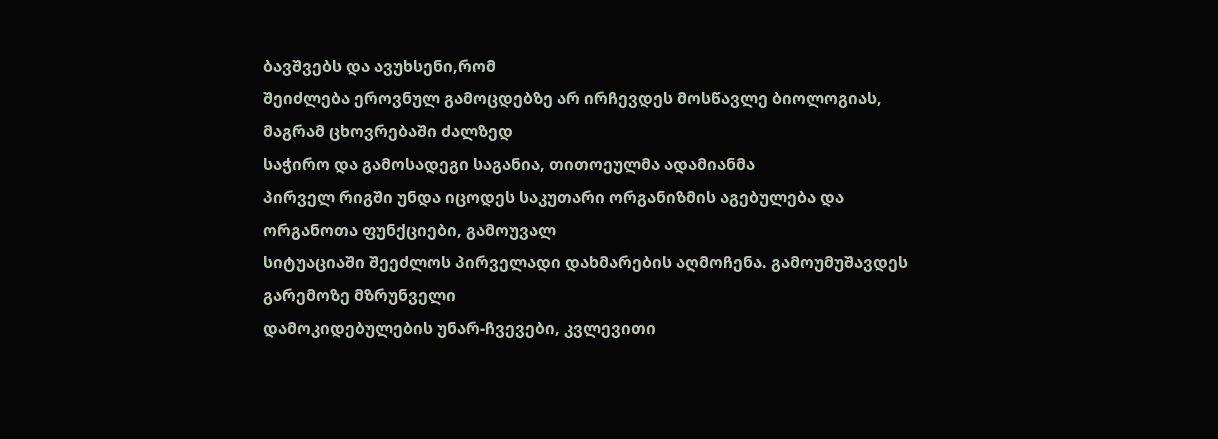ბავშვებს და ავუხსენი,რომ
შეიძლება ეროვნულ გამოცდებზე არ ირჩევდეს მოსწავლე ბიოლოგიას, მაგრამ ცხოვრებაში ძალზედ
საჭირო და გამოსადეგი საგანია, თითოეულმა ადამიანმა
პირველ რიგში უნდა იცოდეს საკუთარი ორგანიზმის აგებულება და ორგანოთა ფუნქციები, გამოუვალ
სიტუაციაში შეეძლოს პირველადი დახმარების აღმოჩენა. გამოუმუშავდეს გარემოზე მზრუნველი
დამოკიდებულების უნარ-ჩვევები, კვლევითი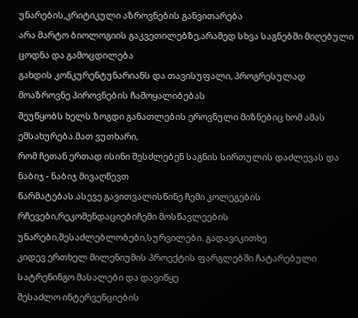უნარების,კრიტიკული აზროვნების განვითარება
არა მარტო ბიოლოგიის გაკვეთილებზე,არამედ სხვა საგნებში მიღებული ცოდნა და გამოცდილება
გახდის კონკურენტუნარიანს და თავისუფალი, პროგრესულად მოაზროვნე პიროვნების ჩამოყალიბებას
შეუწყობს ხელს.ზოგდი განათლების ეროვნული მიზნებიც ხომ ამას ემსახურება.მათ ვუთხარი,
რომ ჩეთან ერთად ისინი შესძლებენ საგნის სირთულის დაძლევას და ნაბიჯ - ნაბიჯ მივაღწევთ
წარმატებას.ასევე გავითვალისწინე ჩემი კოლეგების
რჩევები,რეკომენდაციებიჩემი მოსწავლეების უნარები,შესაძლებლობები,სურვილები. გადავიკითხე
კიდევ ერთხელ მილენიუმის პროექტის ფარგლებში ჩატარებული სატრენინგო მასალები და დავიწყე
შესაძლო ინტერვენციების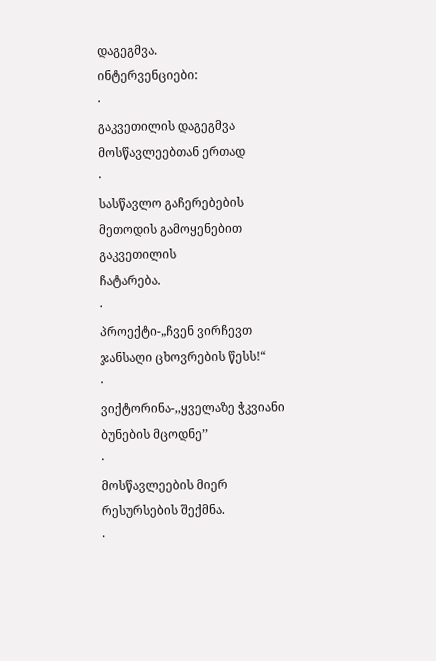დაგეგმვა.
ინტერვენციები:
·
გაკვეთილის დაგეგმვა მოსწავლეებთან ერთად
·
სასწავლო გაჩერებების მეთოდის გამოყენებით გაკვეთილის
ჩატარება.
·
პროექტი-„ჩვენ ვირჩევთ ჯანსაღი ცხოვრების წესს!“
·
ვიქტორინა-,,ყველაზე ჭკვიანი ბუნების მცოდნე’’
·
მოსწავლეების მიერ რესურსების შექმნა.
·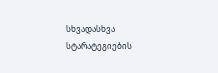სხვადასხვა სტარატეგიების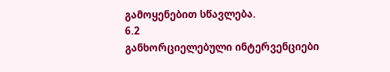გამოყენებით სწავლება.
6.2
განხორციელებული ინტერვენციები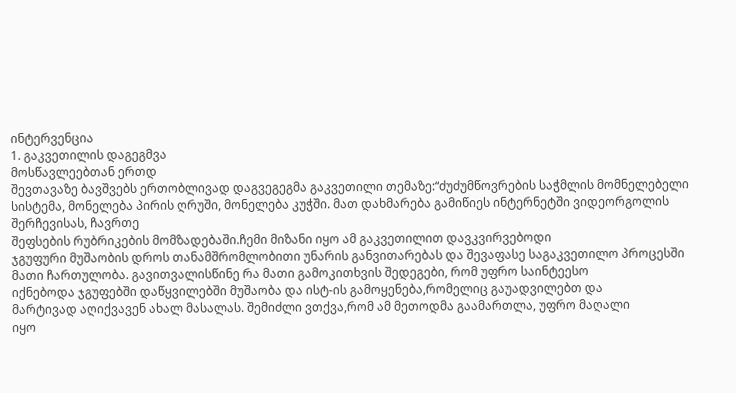ინტერვენცია
1. გაკვეთილის დაგეგმვა
მოსწავლეებთან ერთდ
შევთავაზე ბავშვებს ერთობლივად დაგვეგეგმა გაკვეთილი თემაზე:“ძუძუმწოვრების საჭმლის მომნელებელი
სისტემა, მონელება პირის ღრუში, მონელება კუჭში. მათ დახმარება გამიწიეს ინტერნეტში ვიდეორგოლის შერჩევისას, ჩავრთე
შეფსების რუბრიკების მომზადებაში.ჩემი მიზანი იყო ამ გაკვეთილით დავკვირვებოდი
ჯგუფური მუშაობის დროს თანამშრომლობითი უნარის განვითარებას და შევაფასე საგაკვეთილო პროცესში
მათი ჩართულობა. გავითვალისწინე რა მათი გამოკითხვის შედეგები, რომ უფრო საინტეესო
იქნებოდა ჯგუფებში დაწყვილებში მუშაობა და ისტ-ის გამოყენება,რომელიც გაუადვილებთ და
მარტივად აღიქვავენ ახალ მასალას. შემიძლი ვთქვა,რომ ამ მეთოდმა გაამართლა, უფრო მაღალი
იყო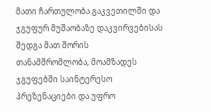მათი ჩართულობა გაკვეთილში და ჯგუფურ მუშაობაზე დაკვირვებისას შედგა მათ შორის
თანამშრომლობა, მოამზადეს ჯგუფებში საინტერესო პრეზენაციები და უფრო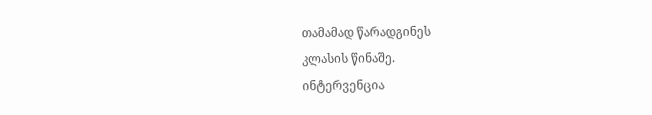თამამად წარადგინეს
კლასის წინაშე.
ინტერვენცია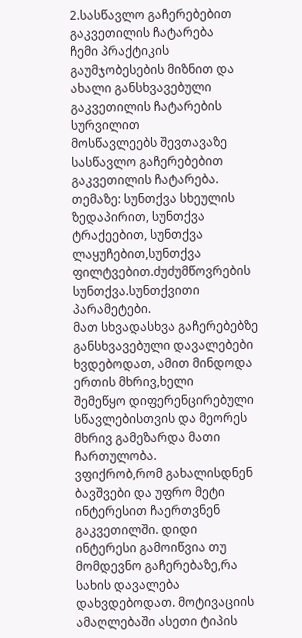2.სასწავლო გაჩერებებით
გაკვეთილის ჩატარება
ჩემი პრაქტიკის გაუმჯობესების მიზნით და ახალი განსხვავებული გაკვეთილის ჩატარების სურვილით
მოსწავლეებს შევთავაზე სასწავლო გაჩერებებით გაკვეთილის ჩატარება. თემაზე: სუნთქვა სხეულის ზედაპირით, სუნთქვა
ტრაქეებით, სუნთქვა ლაყუჩებით,სუნთქვა ფილტვებით.ძუძუმწოვრების სუნთქვა.სუნთქვითი პარამეტები.
მათ სხვადასხვა გაჩერებებზე განსხვავებული დავალებები
ხვდებოდათ, ამით მინდოდა ერთის მხრივ,ხელი
შემეწყო დიფერენცირებული სწავლებისთვის და მეორეს მხრივ გამეზარდა მათი ჩართულობა.
ვფიქრობ,რომ გახალისდნენ ბავშვები და უფრო მეტი ინტერესით ჩაერთვნენ გაკვეთილში. დიდი
ინტერესი გამოიწვია თუ მომდევნო გაჩერებაზე,რა სახის დავალება დახვდებოდათ. მოტივაციის
ამაღლებაში ასეთი ტიპის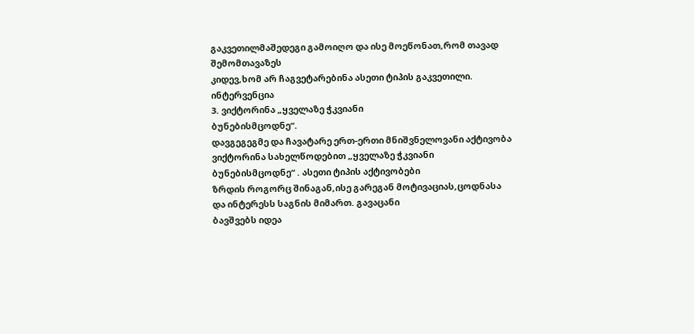გაკვეთილმაშედეგი გამოიღო და ისე მოეწონათ,რომ თავად შემომთავაზეს
კიდევ,ხომ არ ჩაგვეტარებინა ასეთი ტიპის გაკვეთილი.
ინტერვენცია
3. ვიქტორინა „ყველაზე ჭკვიანი
ბუნებისმცოდნე“.
დავგეგეგმე და ჩავატარე ერთ-ერთი მნიშვნელოვანი აქტივობა
ვიქტორინა სახელწოდებით „ყველაზე ჭკვიანი ბუნებისმცოდნე“ . ასეთი ტიპის აქტივობები
ზრდის როგორც შინაგან,ისე გარეგან მოტივაციას,ცოდნასა და ინტერესს საგნის მიმართ. გავაცანი
ბავშვებს იდეა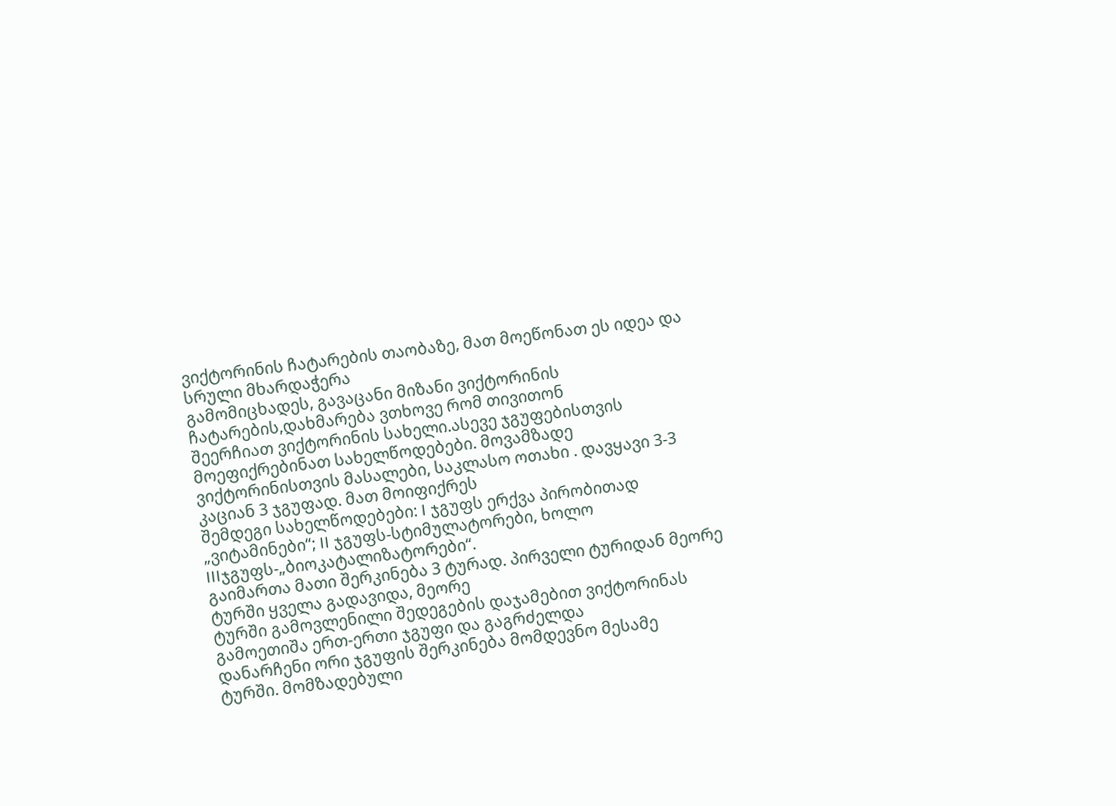ვიქტორინის ჩატარების თაობაზე, მათ მოეწონათ ეს იდეა და სრული მხარდაჭერა
გამომიცხადეს, გავაცანი მიზანი ვიქტორინის ჩატარების,დახმარება ვთხოვე რომ თივითონ
შეერჩიათ ვიქტორინის სახელი.ასევე ჯგუფებისთვის მოეფიქრებინათ სახელწოდებები. მოვამზადე
ვიქტორინისთვის მასალები, საკლასო ოთახი . დავყავი 3-3 კაციან 3 ჯგუფად. მათ მოიფიქრეს
შემდეგი სახელწოდებები: I ჯგუფს ერქვა პირობითად „ვიტამინები“; II ჯგუფს-სტიმულატორები, ხოლო IIIჯგუფს-„ბიოკატალიზატორები“.
გაიმართა მათი შერკინება 3 ტურად. პირველი ტურიდან მეორე ტურში ყველა გადავიდა, მეორე
ტურში გამოვლენილი შედეგების დაჯამებით ვიქტორინას გამოეთიშა ერთ-ერთი ჯგუფი და გაგრძელდა
დანარჩენი ორი ჯგუფის შერკინება მომდევნო მესამე
ტურში. მომზადებული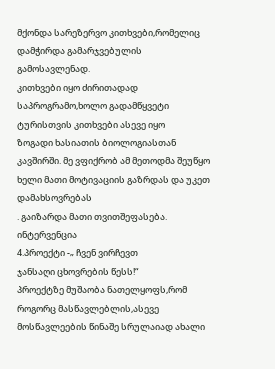მქონდა სარეზერვო კითხვები,რომელიც დამჭირდა გამარჯვებულის გამოსავლენად.
კითხვები იყო ძირითადად საპროგრამო,ხოლო გადამწყვეტი ტურისთვის კითხვები ასევე იყო
ზოგადი ხასიათის ბიოლოგიასთან კავშირში. მე ვფიქრობ ამ მეთოდმა შეუწყო ხელი მათი მოტივაციის გაზრდას და უკეთ დამახსოვრებას
. გაიზარდა მათი თვითშეფასება.
ინტერვენცია
4.პროექტი -„ ჩვენ ვირჩევთ
ჯანსაღი ცხოვრების წესს!“
პროექტზე მუშაობა ნათელყოფს,რომ როგორც მასწავლებლის,ასევე
მოსწავლეების წინაშე სრულაიად ახალი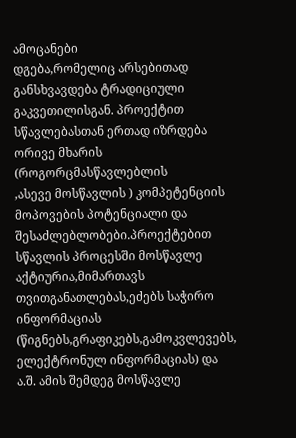ამოცანები
დგება,რომელიც არსებითად განსხვავდება ტრადიციული
გაკვეთილისგან. პროექტით სწავლებასთან ერთად იზრდება ორივე მხარის (როგორცმასწავლებლის
,ასევე მოსწავლის ) კომპეტენციის მოპოვების პოტენციალი და შესაძლებლობები.პროექტებით
სწავლის პროცესში მოსწავლე აქტიურია,მიმართავს თვითგანათლებას,ეძებს საჭირო ინფორმაციას
(წიგნებს,გრაფიკებს,გამოკვლევებს, ელექტრონულ ინფორმაციას) და ა.შ. ამის შემდეგ მოსწავლე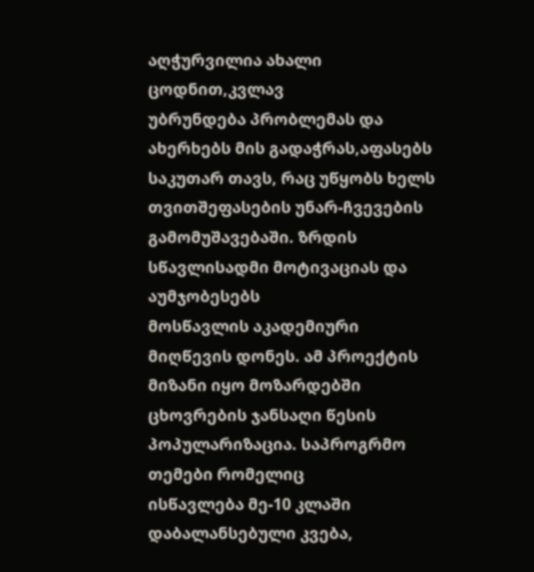აღჭურვილია ახალი ცოდნით,კვლავ
უბრუნდება პრობლემას და ახერხებს მის გადაჭრას,აფასებს საკუთარ თავს, რაც უწყობს ხელს
თვითშეფასების უნარ-ჩვევების გამომუშავებაში. ზრდის სწავლისადმი მოტივაციას და აუმჯობესებს
მოსწავლის აკადემიური მიღწევის დონეს. ამ პროექტის
მიზანი იყო მოზარდებში ცხოვრების ჯანსაღი წესის პოპულარიზაცია. საპროგრმო თემები რომელიც
ისწავლება მე-10 კლაში დაბალანსებული კვება,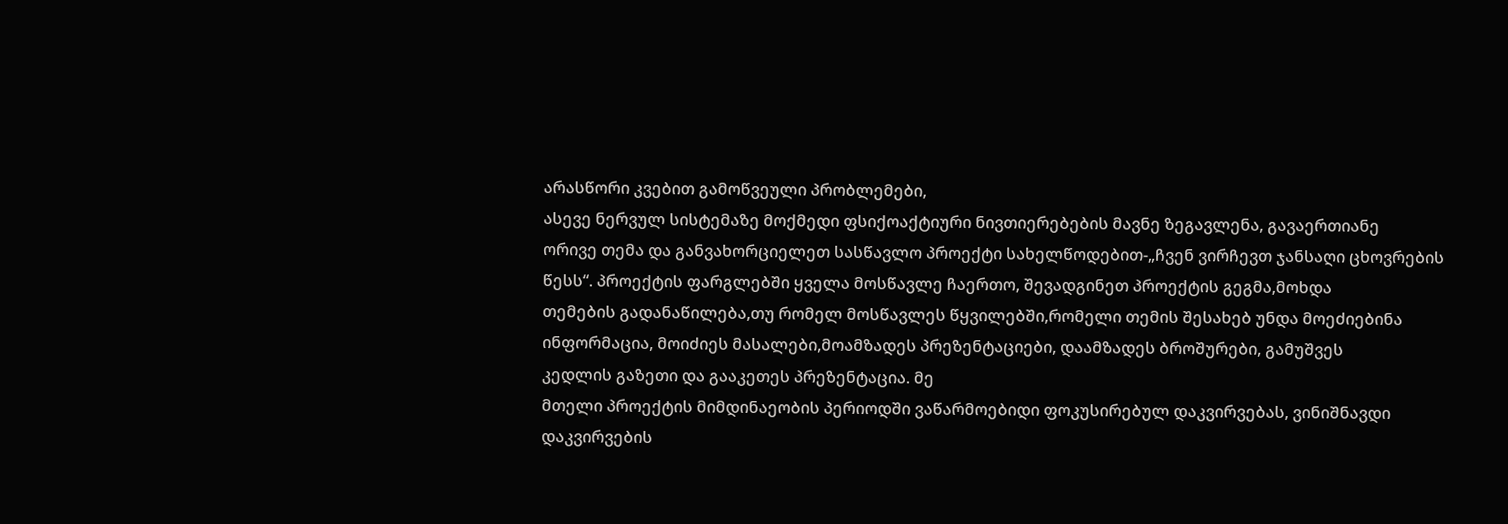არასწორი კვებით გამოწვეული პრობლემები,
ასევე ნერვულ სისტემაზე მოქმედი ფსიქოაქტიური ნივთიერებების მავნე ზეგავლენა, გავაერთიანე
ორივე თემა და განვახორციელეთ სასწავლო პროექტი სახელწოდებით-„ჩვენ ვირჩევთ ჯანსაღი ცხოვრების წესს“. პროექტის ფარგლებში ყველა მოსწავლე ჩაერთო, შევადგინეთ პროექტის გეგმა,მოხდა
თემების გადანაწილება,თუ რომელ მოსწავლეს წყვილებში,რომელი თემის შესახებ უნდა მოეძიებინა
ინფორმაცია, მოიძიეს მასალები,მოამზადეს პრეზენტაციები, დაამზადეს ბროშურები, გამუშვეს
კედლის გაზეთი და გააკეთეს პრეზენტაცია. მე
მთელი პროექტის მიმდინაეობის პერიოდში ვაწარმოებიდი ფოკუსირებულ დაკვირვებას, ვინიშნავდი დაკვირვების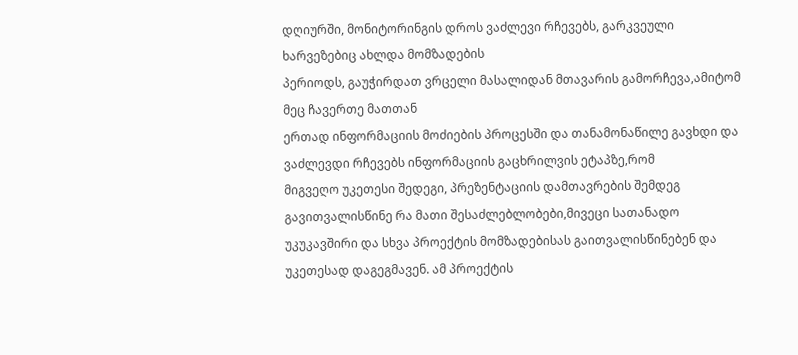დღიურში, მონიტორინგის დროს ვაძლევი რჩევებს, გარკვეული ხარვეზებიც ახლდა მომზადების
პერიოდს, გაუჭირდათ ვრცელი მასალიდან მთავარის გამორჩევა,ამიტომ მეც ჩავერთე მათთან
ერთად ინფორმაციის მოძიების პროცესში და თანამონაწილე გავხდი და ვაძლევდი რჩევებს ინფორმაციის გაცხრილვის ეტაპზე,რომ
მიგვეღო უკეთესი შედეგი, პრეზენტაციის დამთავრების შემდეგ გავითვალისწინე რა მათი შესაძლებლობები,მივეცი სათანადო
უკუკავშირი და სხვა პროექტის მომზადებისას გაითვალისწინებენ და უკეთესად დაგეგმავენ. ამ პროექტის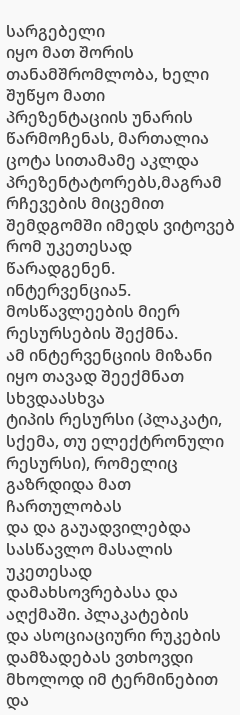სარგებელი
იყო მათ შორის თანამშრომლობა, ხელი შუწყო მათი
პრეზენტაციის უნარის წარმოჩენას, მართალია ცოტა სითამამე აკლდა პრეზენტატორებს,მაგრამ
რჩევების მიცემით შემდგომში იმედს ვიტოვებ რომ უკეთესად წარადგენენ.
ინტერვენცია5. მოსწავლეების მიერ რესურსების შექმნა.
ამ ინტერვენციის მიზანი იყო თავად შეექმნათ სხვდაასხვა
ტიპის რესურსი (პლაკატი, სქემა, თუ ელექტრონული რესურსი), რომელიც გაზრდიდა მათ ჩართულობას
და და გაუადვილებდა სასწავლო მასალის უკეთესად დამახსოვრებასა და აღქმაში. პლაკატების
და ასოციაციური რუკების დამზადებას ვთხოვდი მხოლოდ იმ ტერმინებით და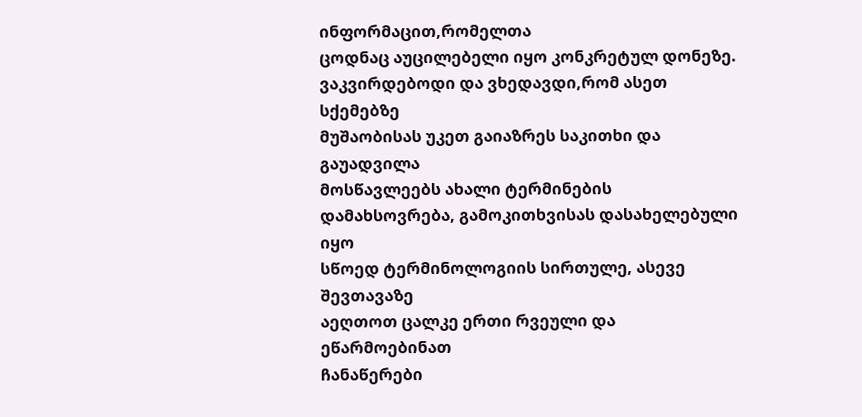ინფორმაცით,რომელთა
ცოდნაც აუცილებელი იყო კონკრეტულ დონეზე. ვაკვირდებოდი და ვხედავდი,რომ ასეთ სქემებზე
მუშაობისას უკეთ გაიაზრეს საკითხი და გაუადვილა
მოსწავლეებს ახალი ტერმინების დამახსოვრება, გამოკითხვისას დასახელებული იყო
სწოედ ტერმინოლოგიის სირთულე, ასევე შევთავაზე
აეღთოთ ცალკე ერთი რვეული და ეწარმოებინათ
ჩანაწერები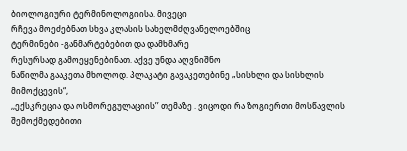ბიოლოგიური ტერმინოლოგიისა. მივეცი
რჩევა მოეძებნათ სხვა კლასის სახელმძღვანელოებშიც
ტერმინები -განმარტებებით და დამხმარე
რესურსად გამოეყენებინათ. აქვე უნდა აღვნიშნო
ნაწილმა გააკეთა მხოლოდ. პლაკატი გავაკეთებინე „სისხლი და სისხლის მიმოქცევის“,
,,ექსკრეცია და ოსმორეგულაციის’’ თემაზე . ვიცოდი რა ზოგიერთი მოსწავლის შემოქმედებითი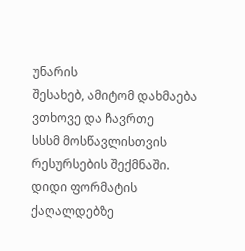უნარის
შესახებ, ამიტომ დახმაება ვთხოვე და ჩავრთე
სსსმ მოსწავლისთვის რესურსების შექმნაში. დიდი ფორმატის ქაღალდებზე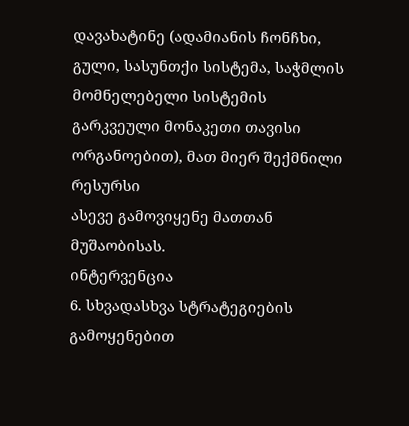დავახატინე (ადამიანის ჩონჩხი, გული, სასუნთქი სისტემა, საჭმლის
მომნელებელი სისტემის გარკვეული მონაკეთი თავისი ორგანოებით), მათ მიერ შექმნილი რესურსი
ასევე გამოვიყენე მათთან მუშაობისას.
ინტერვენცია
6. სხვადასხვა სტრატეგიების
გამოყენებით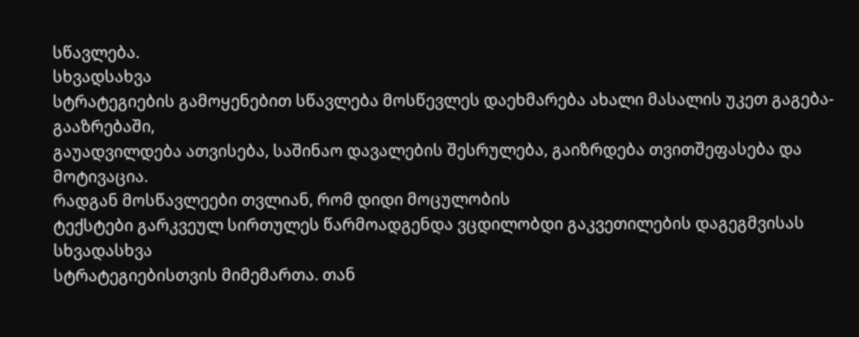სწავლება.
სხვადსახვა
სტრატეგიების გამოყენებით სწავლება მოსწევლეს დაეხმარება ახალი მასალის უკეთ გაგება-გააზრებაში,
გაუადვილდება ათვისება, საშინაო დავალების შესრულება, გაიზრდება თვითშეფასება და მოტივაცია.
რადგან მოსწავლეები თვლიან, რომ დიდი მოცულობის
ტექსტები გარკვეულ სირთულეს წარმოადგენდა ვცდილობდი გაკვეთილების დაგეგმვისას სხვადასხვა
სტრატეგიებისთვის მიმემართა. თან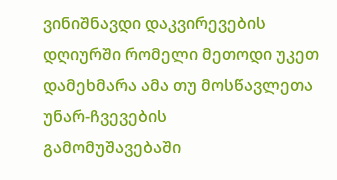ვინიშნავდი დაკვირევების დღიურში რომელი მეთოდი უკეთ
დამეხმარა ამა თუ მოსწავლეთა უნარ-ჩვევების
გამომუშავებაში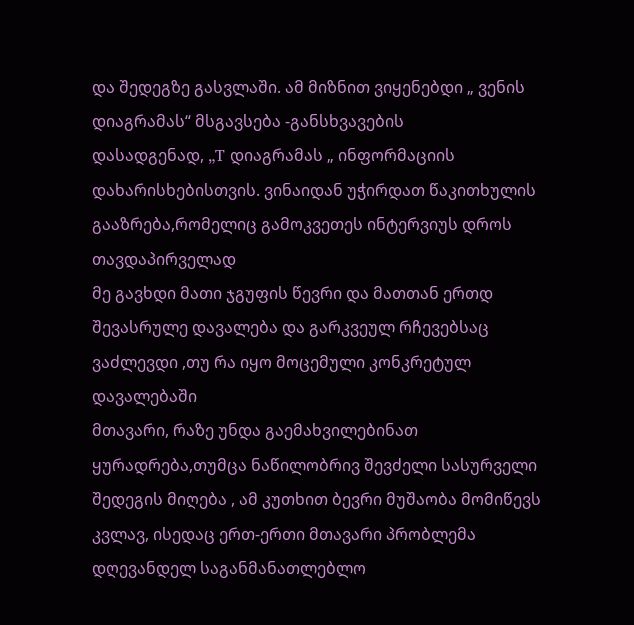და შედეგზე გასვლაში. ამ მიზნით ვიყენებდი „ ვენის დიაგრამას“ მსგავსება -განსხვავების
დასადგენად, „T დიაგრამას „ ინფორმაციის დახარისხებისთვის. ვინაიდან უჭირდათ წაკითხულის გააზრება,რომელიც გამოკვეთეს ინტერვიუს დროს თავდაპირველად
მე გავხდი მათი ჯგუფის წევრი და მათთან ერთდ შევასრულე დავალება და გარკვეულ რჩევებსაც ვაძლევდი ,თუ რა იყო მოცემული კონკრეტულ დავალებაში
მთავარი, რაზე უნდა გაემახვილებინათ ყურადრება,თუმცა ნაწილობრივ შევძელი სასურველი
შედეგის მიღება , ამ კუთხით ბევრი მუშაობა მომიწევს კვლავ, ისედაც ერთ-ერთი მთავარი პრობლემა დღევანდელ საგანმანათლებლო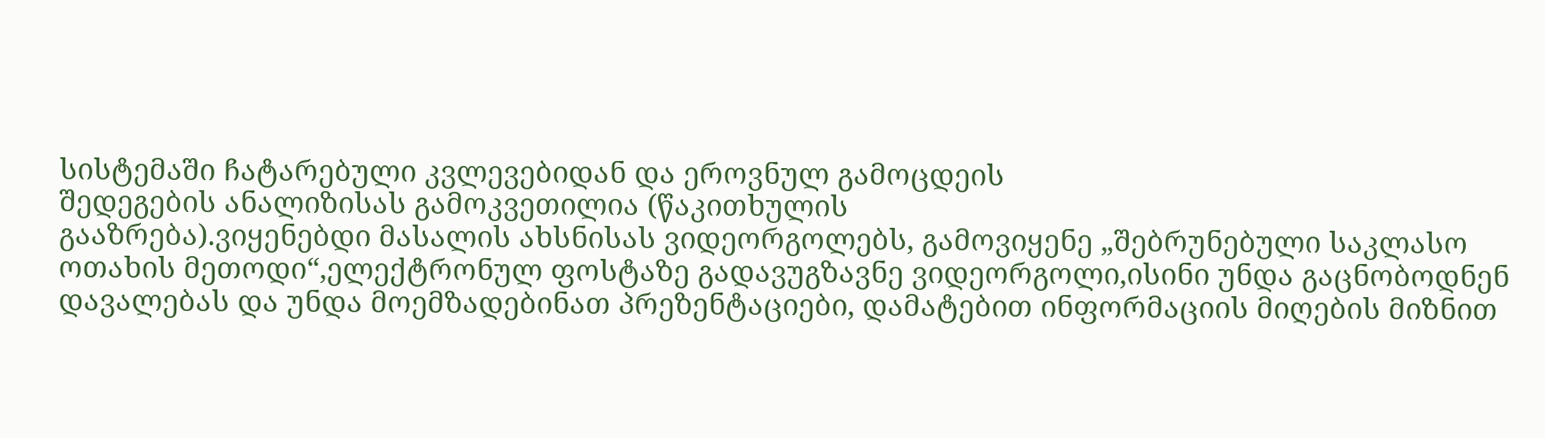სისტემაში ჩატარებული კვლევებიდან და ეროვნულ გამოცდეის
შედეგების ანალიზისას გამოკვეთილია (წაკითხულის
გააზრება).ვიყენებდი მასალის ახსნისას ვიდეორგოლებს, გამოვიყენე „შებრუნებული საკლასო
ოთახის მეთოდი“,ელექტრონულ ფოსტაზე გადავუგზავნე ვიდეორგოლი,ისინი უნდა გაცნობოდნენ
დავალებას და უნდა მოემზადებინათ პრეზენტაციები, დამატებით ინფორმაციის მიღების მიზნით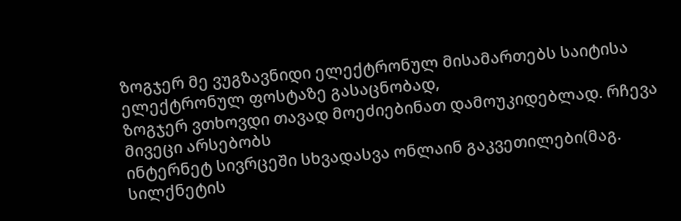ზოგჯერ მე ვუგზავნიდი ელექტრონულ მისამართებს საიტისა ელექტრონულ ფოსტაზე გასაცნობად,
ზოგჯერ ვთხოვდი თავად მოეძიებინათ დამოუკიდებლად. რჩევა მივეცი არსებობს
ინტერნეტ სივრცეში სხვადასვა ონლაინ გაკვეთილები(მაგ. სილქნეტის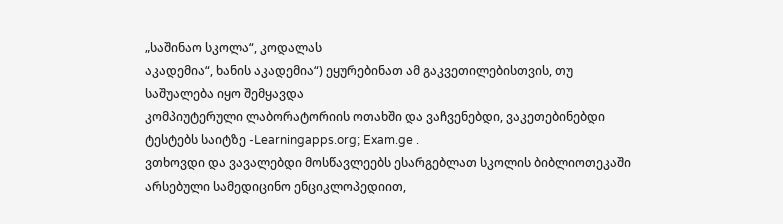„საშინაო სკოლა“, კოდალას
აკადემია“, ხანის აკადემია“) ეყურებინათ ამ გაკვეთილებისთვის, თუ საშუალება იყო შემყავდა
კომპიუტერული ლაბორატორიის ოთახში და ვაჩვენებდი, ვაკეთებინებდი ტესტებს საიტზე -Learningapps.org; Exam.ge .
ვთხოვდი და ვავალებდი მოსწავლეებს ესარგებლათ სკოლის ბიბლიოთეკაში არსებული სამედიცინო ენციკლოპედიით,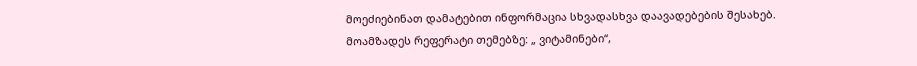მოეძიებინათ დამატებით ინფორმაცია სხვადასხვა დაავადებების შესახებ.
მოამზადეს რეფერატი თემებზე: „ ვიტამინები“,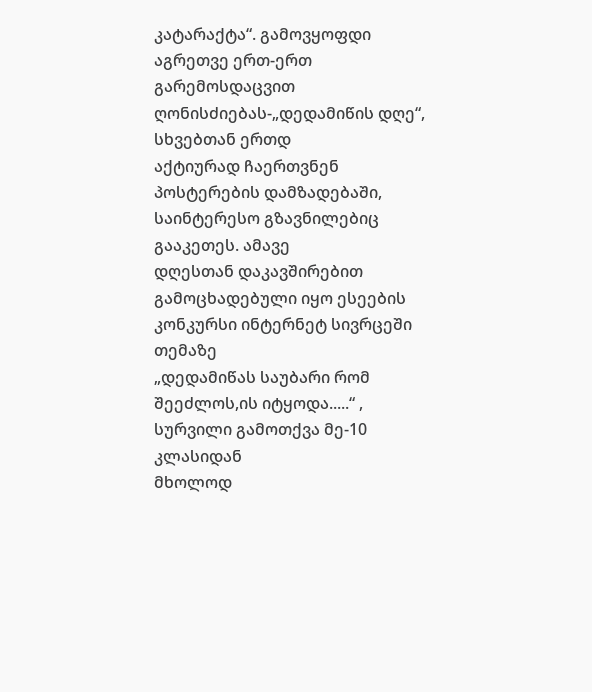კატარაქტა“. გამოვყოფდი აგრეთვე ერთ-ერთ გარემოსდაცვით
ღონისძიებას-„დედამიწის დღე“, სხვებთან ერთდ
აქტიურად ჩაერთვნენ პოსტერების დამზადებაში, საინტერესო გზავნილებიც გააკეთეს. ამავე
დღესთან დაკავშირებით გამოცხადებული იყო ესეების კონკურსი ინტერნეტ სივრცეში თემაზე
„დედამიწას საუბარი რომ შეეძლოს,ის იტყოდა.....“ , სურვილი გამოთქვა მე-10 კლასიდან
მხოლოდ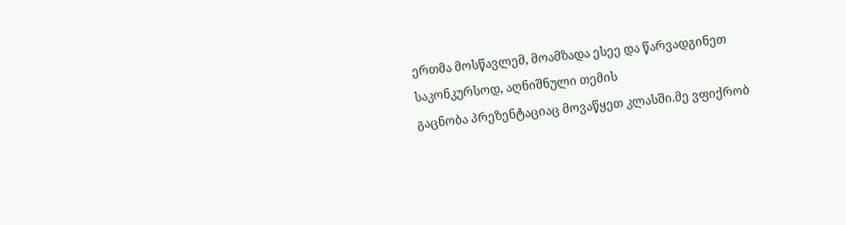ერთმა მოსწავლემ, მოამზადა ესეე და წარვადგინეთ საკონკურსოდ, აღნიშნული თემის
გაცნობა პრეზენტაციაც მოვაწყეთ კლასში.მე ვფიქრობ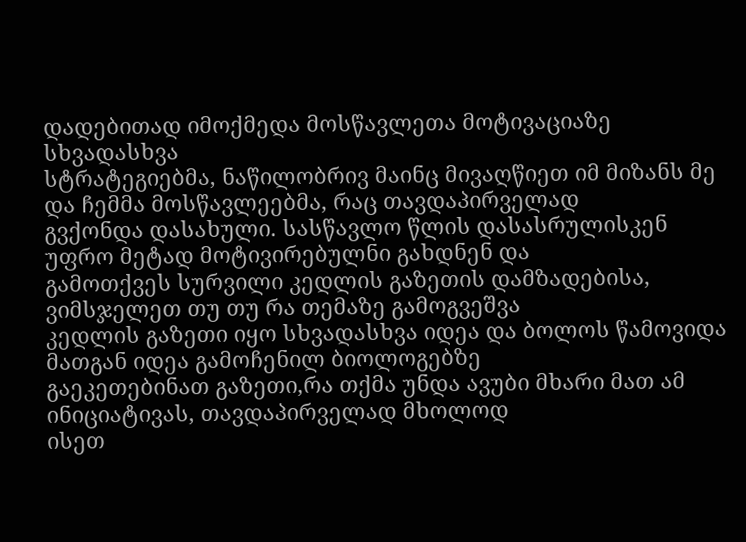დადებითად იმოქმედა მოსწავლეთა მოტივაციაზე სხვადასხვა
სტრატეგიებმა, ნაწილობრივ მაინც მივაღწიეთ იმ მიზანს მე და ჩემმა მოსწავლეებმა, რაც თავდაპირველად
გვქონდა დასახული. სასწავლო წლის დასასრულისკენ უფრო მეტად მოტივირებულნი გახდნენ და
გამოთქვეს სურვილი კედლის გაზეთის დამზადებისა, ვიმსჯელეთ თუ თუ რა თემაზე გამოგვეშვა
კედლის გაზეთი იყო სხვადასხვა იდეა და ბოლოს წამოვიდა მათგან იდეა გამოჩენილ ბიოლოგებზე
გაეკეთებინათ გაზეთი,რა თქმა უნდა ავუბი მხარი მათ ამ ინიციატივას, თავდაპირველად მხოლოდ
ისეთ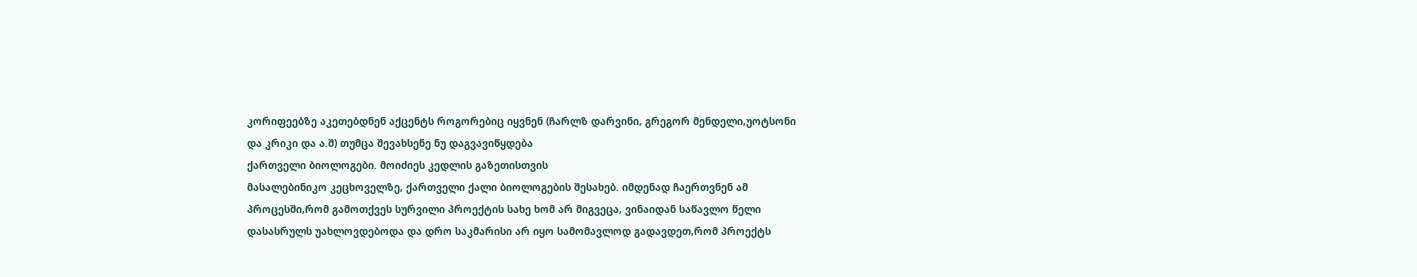კორიფეებზე აკეთებდნენ აქცენტს როგორებიც იყვნენ (ჩარლზ დარვინი, გრეგორ მენდელი,უოტსონი
და კრიკი და ა.შ) თუმცა შევახსენე ნუ დაგვავიწყდება
ქართველი ბიოლოგები. მოიძიეს კედლის გაზეთისთვის
მასალებინიკო კეცხოველზე, ქართველი ქალი ბიოლოგების შესახებ. იმდენად ჩაერთვნენ ამ
პროცესში,რომ გამოთქვეს სურვილი პროექტის სახე ხომ არ მიგვეცა, ვინაიდან საწავლო წელი
დასასრულს უახლოვდებოდა და დრო საკმარისი არ იყო სამომავლოდ გადავდეთ,რომ პროექტს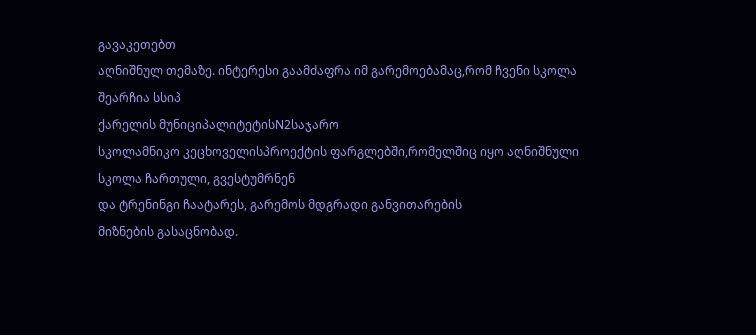გავაკეთებთ
აღნიშნულ თემაზე. ინტერესი გაამძაფრა იმ გარემოებამაც,რომ ჩვენი სკოლა შეარჩია სსიპ
ქარელის მუნიციპალიტეტისN2საჯარო
სკოლამნიკო კეცხოველისპროექტის ფარგლებში,რომელშიც იყო აღნიშნული სკოლა ჩართული, გვესტუმრნენ
და ტრენინგი ჩაატარეს, გარემოს მდგრადი განვითარების
მიზნების გასაცნობად.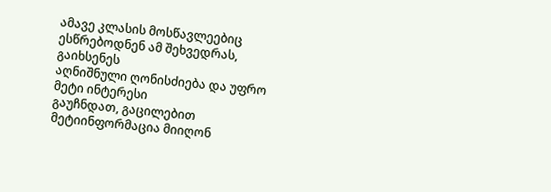ამავე კლასის მოსწავლეებიც ესწრებოდნენ ამ შეხვედრას, გაიხსენეს
აღნიშნული ღონისძიება და უფრო მეტი ინტერესი
გაუჩნდათ, გაცილებით მეტიინფორმაცია მიიღონ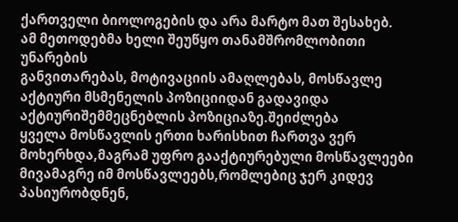ქართველი ბიოლოგების და არა მარტო მათ შესახებ.
ამ მეთოდებმა ხელი შეუწყო თანამშრომლობითი უნარების
განვითარებას, მოტივაციის ამაღლებას, მოსწავლე აქტიური მსმენელის პოზიციიდან გადავიდა აქტიურიშემმეცნებლის პოზიციაზე.შეიძლება
ყველა მოსწავლის ერთი ხარისხით ჩართვა ვერ მოხერხდა,მაგრამ უფრო გააქტიურებული მოსწავლეები მივამაგრე იმ მოსწავლეებს,რომლებიც ჯერ კიდევ პასიურობდნენ,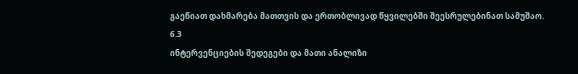გაეწიათ დახმარება მათთვის და ერთობლივად წყვილებში შეესრულებინათ სამუშაო.
6.3
ინტერვენციების შედეგები და მათი ანალიზი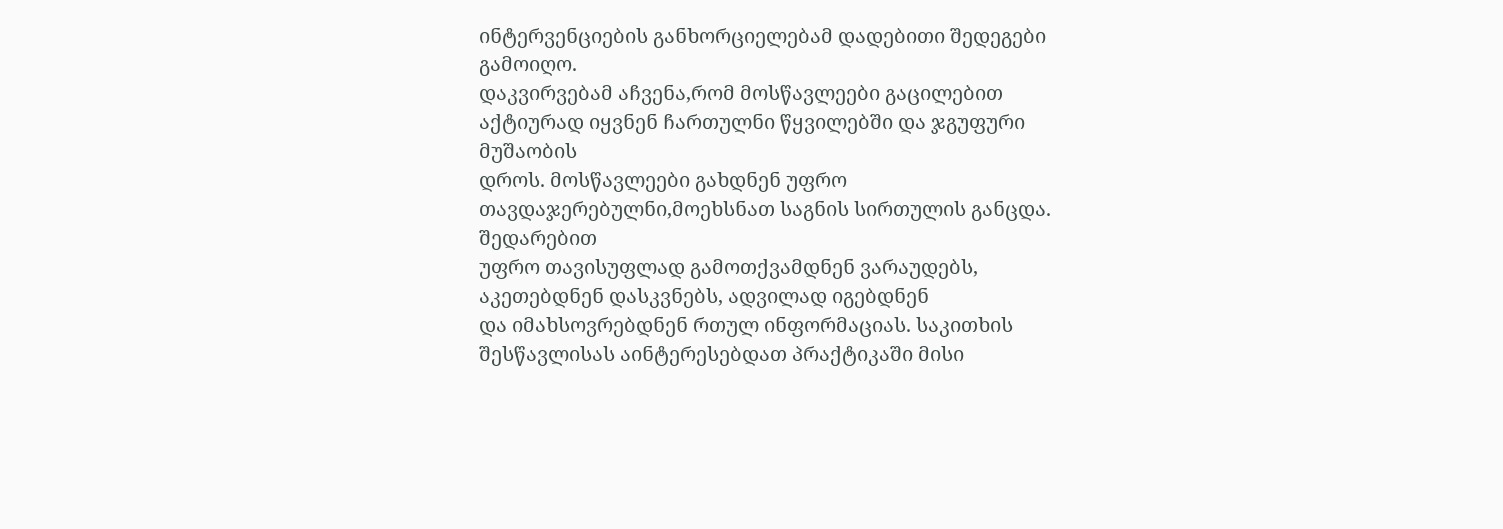ინტერვენციების განხორციელებამ დადებითი შედეგები გამოიღო.
დაკვირვებამ აჩვენა,რომ მოსწავლეები გაცილებით აქტიურად იყვნენ ჩართულნი წყვილებში და ჯგუფური მუშაობის
დროს. მოსწავლეები გახდნენ უფრო თავდაჯერებულნი,მოეხსნათ საგნის სირთულის განცდა. შედარებით
უფრო თავისუფლად გამოთქვამდნენ ვარაუდებს, აკეთებდნენ დასკვნებს, ადვილად იგებდნენ
და იმახსოვრებდნენ რთულ ინფორმაციას. საკითხის
შესწავლისას აინტერესებდათ პრაქტიკაში მისი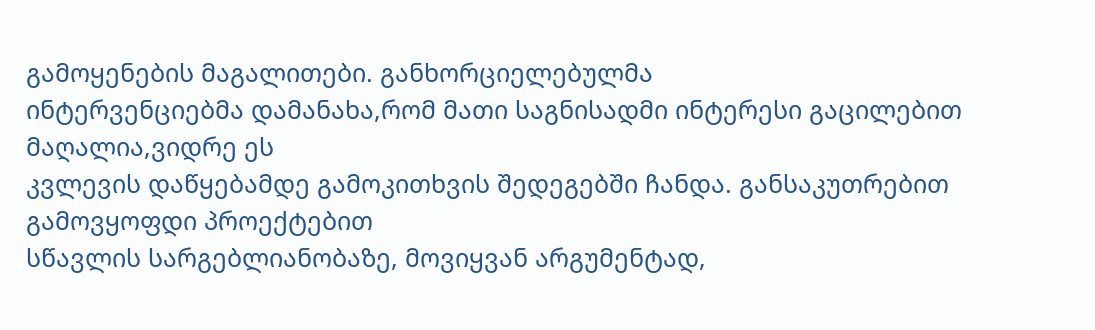გამოყენების მაგალითები. განხორციელებულმა
ინტერვენციებმა დამანახა,რომ მათი საგნისადმი ინტერესი გაცილებით მაღალია,ვიდრე ეს
კვლევის დაწყებამდე გამოკითხვის შედეგებში ჩანდა. განსაკუთრებით გამოვყოფდი პროექტებით
სწავლის სარგებლიანობაზე, მოვიყვან არგუმენტად,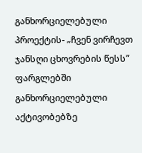განხორციელებული პროექტის- „ჩვენ ვირჩევთ
ჯანსღი ცხოვრების წესს“ ფარგლებში განხორციელებული აქტივობებზე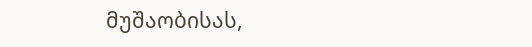მუშაობისას,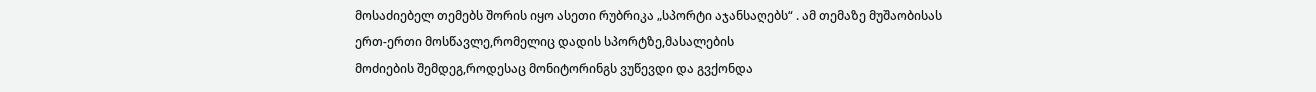მოსაძიებელ თემებს შორის იყო ასეთი რუბრიკა „სპორტი აჯანსაღებს“ . ამ თემაზე მუშაობისას
ერთ-ერთი მოსწავლე,რომელიც დადის სპორტზე,მასალების
მოძიების შემდეგ,როდესაც მონიტორინგს ვუწევდი და გვქონდა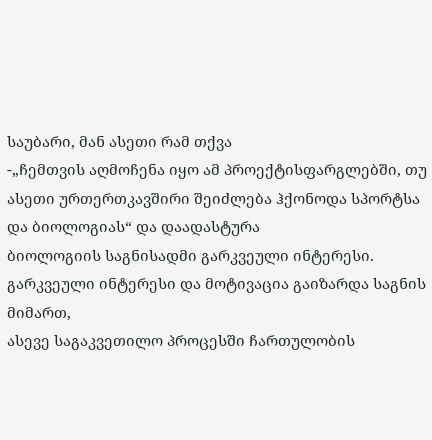საუბარი, მან ასეთი რამ თქვა
-„ჩემთვის აღმოჩენა იყო ამ პროექტისფარგლებში, თუ
ასეთი ურთერთკავშირი შეიძლება ჰქონოდა სპორტსა და ბიოლოგიას“ და დაადასტურა
ბიოლოგიის საგნისადმი გარკვეული ინტერესი.
გარკვეული ინტერესი და მოტივაცია გაიზარდა საგნის მიმართ,
ასევე საგაკვეთილო პროცესში ჩართულობის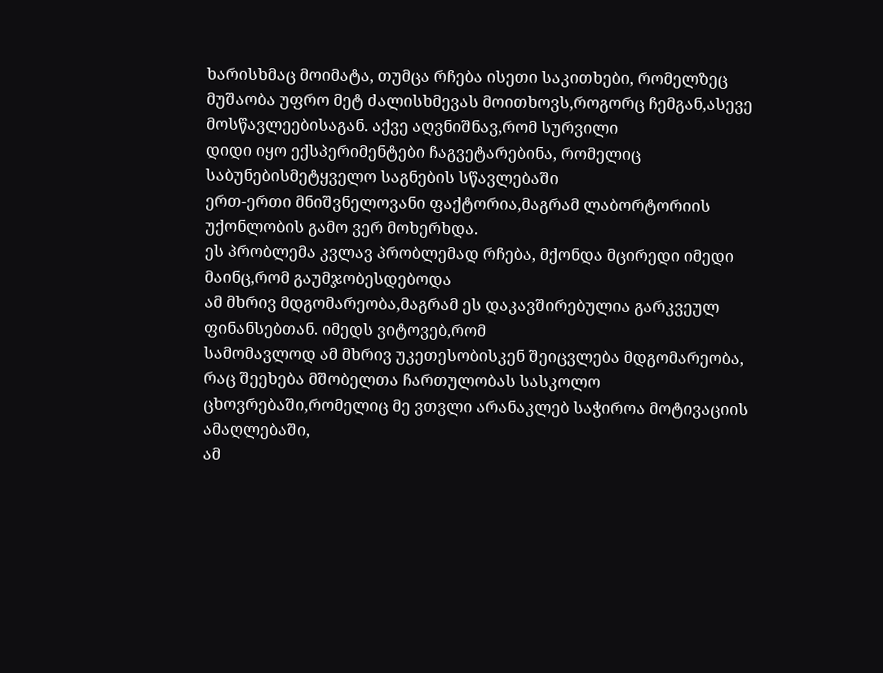ხარისხმაც მოიმატა, თუმცა რჩება ისეთი საკითხები, რომელზეც მუშაობა უფრო მეტ ძალისხმევას მოითხოვს,როგორც ჩემგან,ასევე
მოსწავლეებისაგან. აქვე აღვნიშნავ,რომ სურვილი
დიდი იყო ექსპერიმენტები ჩაგვეტარებინა, რომელიც საბუნებისმეტყველო საგნების სწავლებაში
ერთ-ერთი მნიშვნელოვანი ფაქტორია,მაგრამ ლაბორტორიის უქონლობის გამო ვერ მოხერხდა.
ეს პრობლემა კვლავ პრობლემად რჩება, მქონდა მცირედი იმედი მაინც,რომ გაუმჯობესდებოდა
ამ მხრივ მდგომარეობა,მაგრამ ეს დაკავშირებულია გარკვეულ ფინანსებთან. იმედს ვიტოვებ,რომ
სამომავლოდ ამ მხრივ უკეთესობისკენ შეიცვლება მდგომარეობა, რაც შეეხება მშობელთა ჩართულობას სასკოლო ცხოვრებაში,რომელიც მე ვთვლი არანაკლებ საჭიროა მოტივაციის ამაღლებაში,
ამ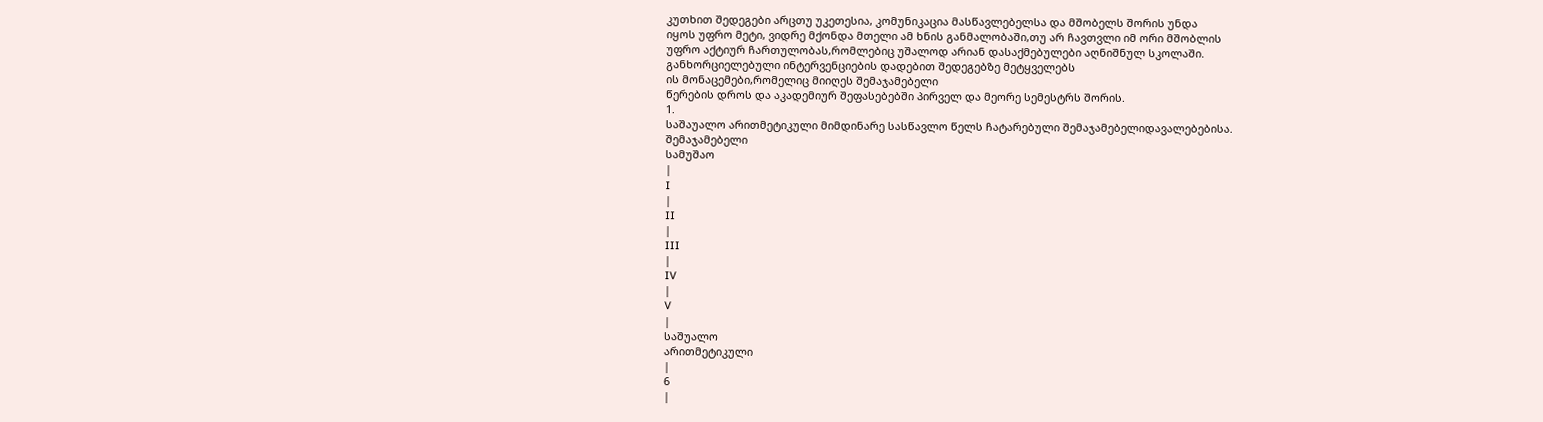კუთხით შედეგები არცთუ უკეთესია, კომუნიკაცია მასწავლებელსა და მშობელს შორის უნდა
იყოს უფრო მეტი, ვიდრე მქონდა მთელი ამ ხნის განმალობაში,თუ არ ჩავთვლი იმ ორი მშობლის
უფრო აქტიურ ჩართულობას,რომლებიც უშალოდ არიან დასაქმებულები აღნიშნულ სკოლაში.
განხორციელებული ინტერვენციების დადებით შედეგებზე მეტყველებს
ის მონაცემები,რომელიც მიიღეს შემაჯამებელი
წერების დროს და აკადემიურ შეფასებებში პირველ და მეორე სემესტრს შორის.
1.
საშაუალო არითმეტიკული მიმდინარე სასწავლო წელს ჩატარებული შემაჯამებელიდავალებებისა.
შემაჯამებელი
სამუშაო
|
I
|
II
|
III
|
IV
|
V
|
საშუალო
არითმეტიკული
|
6
|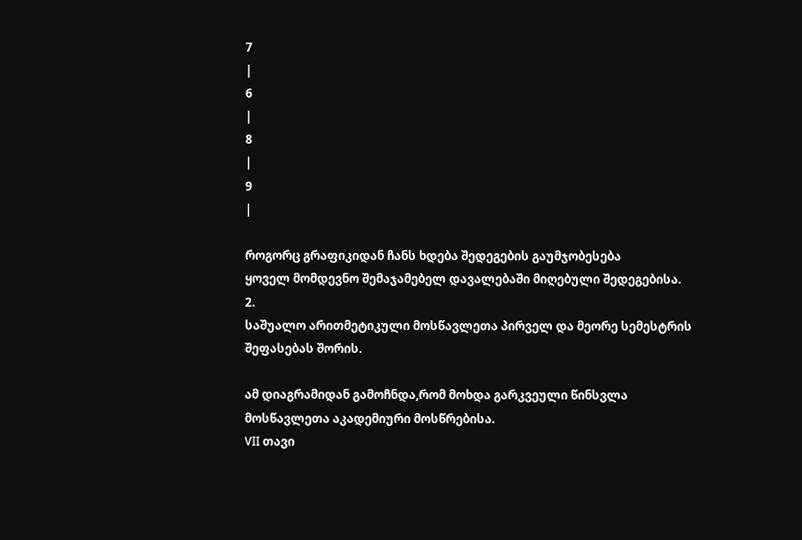7
|
6
|
8
|
9
|

როგორც გრაფიკიდან ჩანს ხდება შედეგების გაუმჯობესება
ყოველ მომდევნო შემაჯამებელ დავალებაში მიღებული შედეგებისა.
2.
საშუალო არითმეტიკული მოსწავლეთა პირველ და მეორე სემესტრის
შეფასებას შორის.

ამ დიაგრამიდან გამოჩნდა,რომ მოხდა გარკვეული წინსვლა
მოსწავლეთა აკადემიური მოსწრებისა.
VII თავი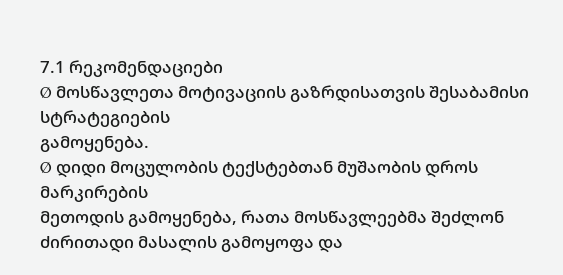7.1 რეკომენდაციები
Ø მოსწავლეთა მოტივაციის გაზრდისათვის შესაბამისი სტრატეგიების
გამოყენება.
Ø დიდი მოცულობის ტექსტებთან მუშაობის დროს მარკირების
მეთოდის გამოყენება, რათა მოსწავლეებმა შეძლონ ძირითადი მასალის გამოყოფა და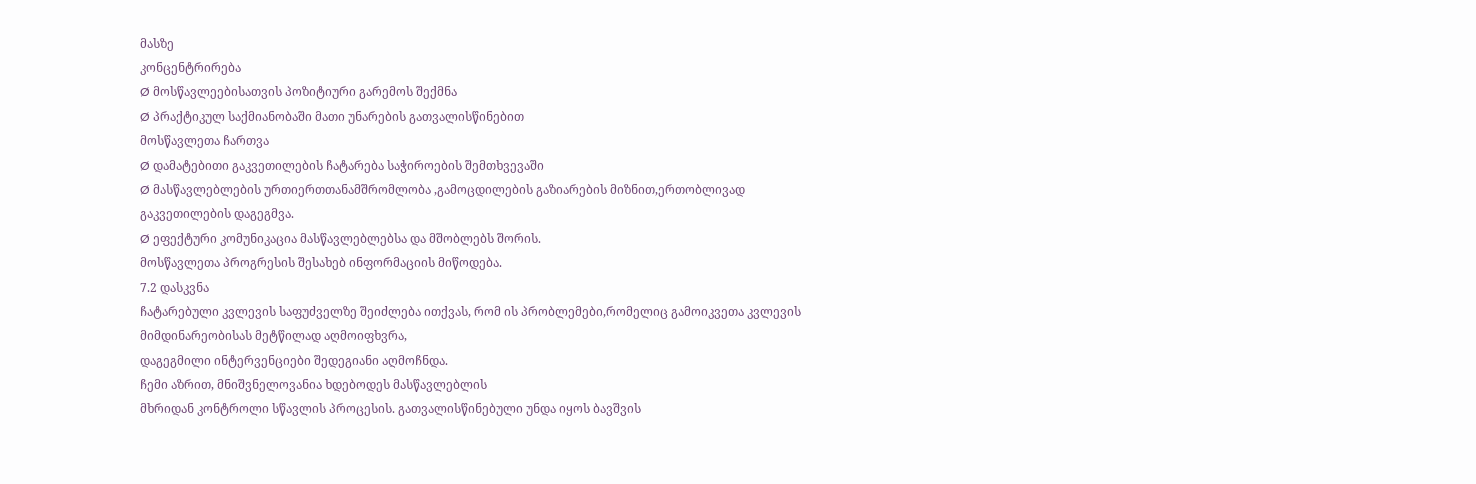მასზე
კონცენტრირება
Ø მოსწავლეებისათვის პოზიტიური გარემოს შექმნა
Ø პრაქტიკულ საქმიანობაში მათი უნარების გათვალისწინებით
მოსწავლეთა ჩართვა
Ø დამატებითი გაკვეთილების ჩატარება საჭიროების შემთხვევაში
Ø მასწავლებლების ურთიერთთანამშრომლობა ,გამოცდილების გაზიარების მიზნით,ერთობლივად
გაკვეთილების დაგეგმვა.
Ø ეფექტური კომუნიკაცია მასწავლებლებსა და მშობლებს შორის.
მოსწავლეთა პროგრესის შესახებ ინფორმაციის მიწოდება.
7.2 დასკვნა
ჩატარებული კვლევის საფუძველზე შეიძლება ითქვას, რომ ის პრობლემები,რომელიც გამოიკვეთა კვლევის მიმდინარეობისას მეტწილად აღმოიფხვრა,
დაგეგმილი ინტერვენციები შედეგიანი აღმოჩნდა.
ჩემი აზრით, მნიშვნელოვანია ხდებოდეს მასწავლებლის
მხრიდან კონტროლი სწავლის პროცესის. გათვალისწინებული უნდა იყოს ბავშვის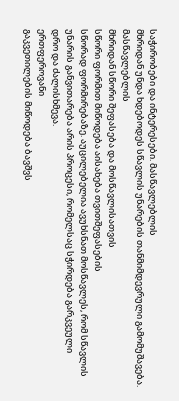საჭირობები და ინტერესები. მასწავლებლის
მხრიდან უნდა ხდებოდეს სწავლის უნარების თანმიმდევრული გამომუშავება. მასწავლებლის
მხრიდან სწორი შეფასება და მოსწავლისათვის
სწორი ფორმით მიწოდება აისახება თვითშეფასების
სწორად ფორმირებაზე. აუცილებელია ავუხსნათ მოსწავლეს, რომ სწავლის უნარის განვითარება არის პროცესი, რომელსაც სჭირდება გარკვეული
დრო და ძალისხმევა.
ერთფეროვანი
გაკვეთილების მიწოდება ბავშვს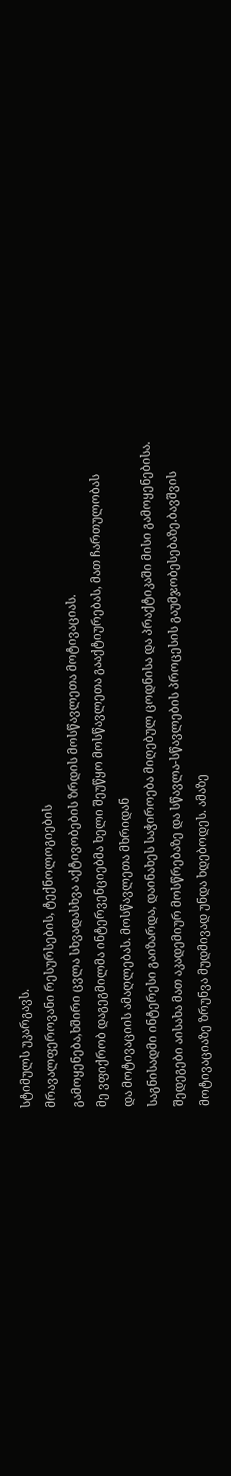სტიმულს უკარგავს.
მრავალფეროვანი რესურსების, ტექნოლოგიების
გამოყენება,ხშირი ცვლა სხვადასხვა აქტივობების ზრდის მოსწავლეთა მოტივაციას.
მე ვფიქრობ დაგეგმილმა ინტერვენციებმა ხელი შეუწყო მოსწავლეთა გააქტიურებას, მათ ჩართულობას
და მოტივაციის ამაღლებას. მოსწავლეთა მხრიდან
საგნისადმი ინტერესი გაიზარდა, დაინახეს საჭიროება მიღებულ ცოდნისა და პრაქტიკაში მისი გამოყენებისა.
შედეგები აისახა მათ აკადემიურ მოსწრებაზე და სწავლა-სწავლების პროცესის გაუმჯობესებაზე.ბავშვის
მოტივაციაზე ზრუნვა მუდმივად უნდა ხდებოდეს. ამაზე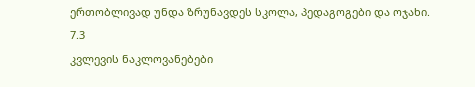ერთობლივად უნდა ზრუნავდეს სკოლა, პედაგოგები და ოჯახი.
7.3
კვლევის ნაკლოვანებები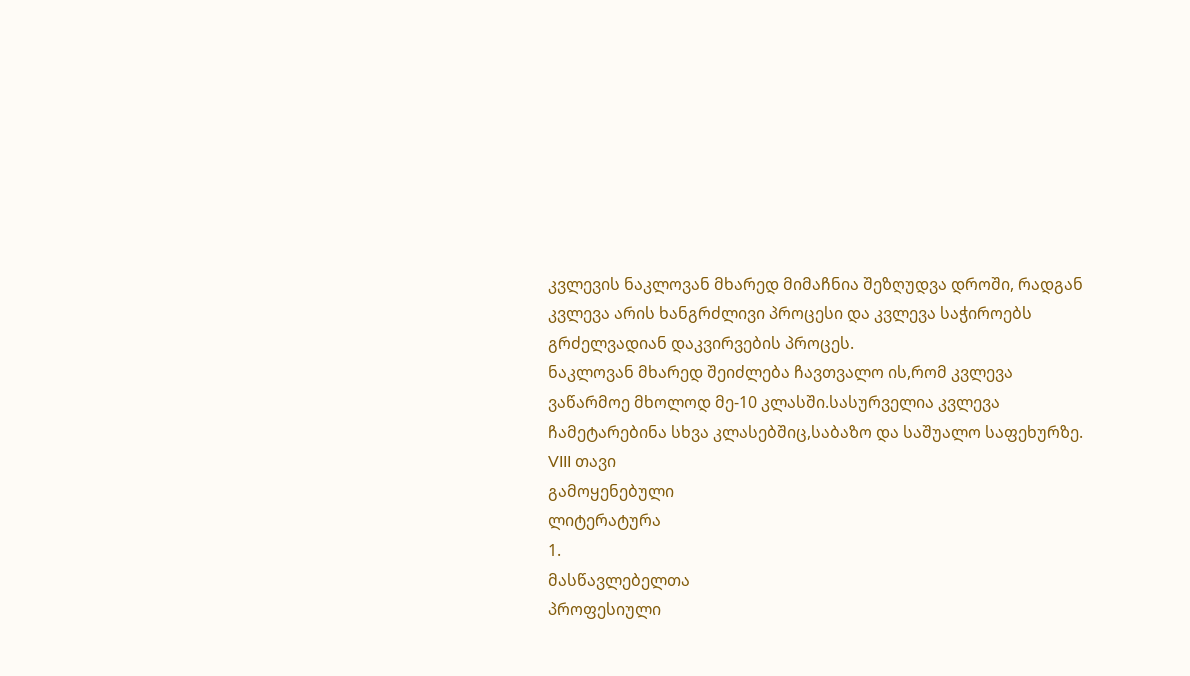კვლევის ნაკლოვან მხარედ მიმაჩნია შეზღუდვა დროში, რადგან
კვლევა არის ხანგრძლივი პროცესი და კვლევა საჭიროებს გრძელვადიან დაკვირვების პროცეს.
ნაკლოვან მხარედ შეიძლება ჩავთვალო ის,რომ კვლევა ვაწარმოე მხოლოდ მე-10 კლასში.სასურველია კვლევა ჩამეტარებინა სხვა კლასებშიც,საბაზო და საშუალო საფეხურზე.
VIII თავი
გამოყენებული
ლიტერატურა
1.
მასწავლებელთა
პროფესიული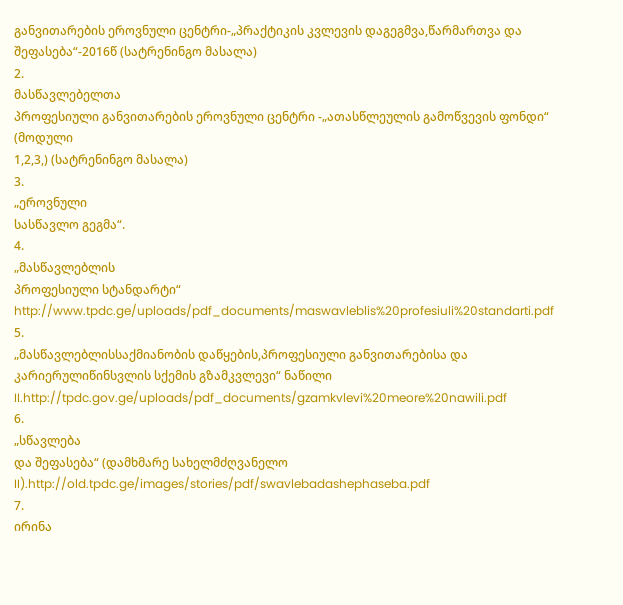განვითარების ეროვნული ცენტრი-„პრაქტიკის კვლევის დაგეგმვა,წარმართვა და შეფასება“-2016წ (სატრენინგო მასალა)
2.
მასწავლებელთა
პროფესიული განვითარების ეროვნული ცენტრი -„ათასწლეულის გამოწვევის ფონდი“ (მოდული
1,2,3,) (სატრენინგო მასალა)
3.
„ეროვნული
სასწავლო გეგმა“.
4.
„მასწავლებლის
პროფესიული სტანდარტი“ http://www.tpdc.ge/uploads/pdf_documents/maswavleblis%20profesiuli%20standarti.pdf
5.
„მასწავლებლისსაქმიანობის დაწყების,პროფესიული განვითარებისა და კარიერულიწინსვლის სქემის გზამკვლევი“ ნაწილი II.http://tpdc.gov.ge/uploads/pdf_documents/gzamkvlevi%20meore%20nawili.pdf
6.
„სწავლება
და შეფასება“ (დამხმარე სახელმძღვანელო II).http://old.tpdc.ge/images/stories/pdf/swavlebadashephaseba.pdf
7.
ირინა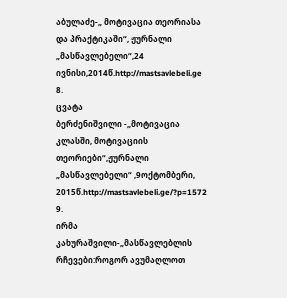აბულაძე-„ მოტივაცია თეორიასა და პრაქტიკაში“, ჟურნალი „მასწავლებელი“,24 ივნისი,2014წ.http://mastsavlebeli.ge
8.
ცვატა
ბერძენიშვილი -„მოტივაცია კლასში, მოტივაციის თეორიები“,ჟურნალი „მასწავლებელი“ ,9ოქტომბერი, 2015წ.http://mastsavlebeli.ge/?p=1572
9.
ირმა
კახურაშვილი-„მასწავლებლის რჩევები:როგორ ავუმაღლოთ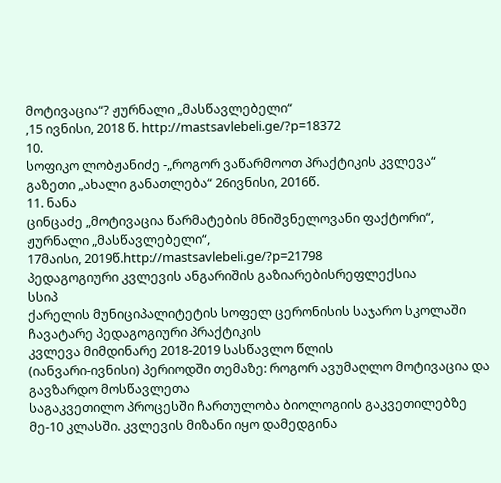მოტივაცია“? ჟურნალი „მასწავლებელი“
,15 ივნისი, 2018 წ. http://mastsavlebeli.ge/?p=18372
10.
სოფიკო ლობჟანიძე -„როგორ ვაწარმოოთ პრაქტიკის კვლევა“
გაზეთი „ახალი განათლება“ 26ივნისი, 2016წ.
11. ნანა
ცინცაძე „მოტივაცია წარმატების მნიშვნელოვანი ფაქტორი“, ჟურნალი „მასწავლებელი“,
17მაისი, 2019წ.http://mastsavlebeli.ge/?p=21798
პედაგოგიური კვლევის ანგარიშის გაზიარებისრეფლექსია
სსიპ
ქარელის მუნიციპალიტეტის სოფელ ცერონისის საჯარო სკოლაში ჩავატარე პედაგოგიური პრაქტიკის
კვლევა მიმდინარე 2018-2019 სასწავლო წლის
(იანვარი-ივნისი) პერიოდში თემაზე: როგორ ავუმაღლო მოტივაცია და გავზარდო მოსწავლეთა
საგაკვეთილო პროცესში ჩართულობა ბიოლოგიის გაკვეთილებზე მე-10 კლასში. კვლევის მიზანი იყო დამედგინა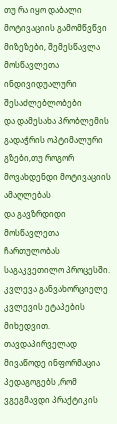თუ რა იყო დაბალი
მოტივაციის გამომწვწვი მიზეზები, შემესწავლა მოსწავლეთა ინდივიდუალური შესაძლებლობები
და დამესახა პრობლემის გადაჭრის ოპტიმალური გზები,თუ როგორ მოვახდენდი მოტივაციის ამაღლებას
და გავზრდიდი მოსწავლეთა ჩართულობას საგაკვეთილო პროცესში.
კვლევა განვახორციელე კვლევის ეტაპების მიხედვით. თავდაპირველად
მივაწოდე ინფორმაცია პედაგოგებს ,რომ ვგეგმავდი პრაქტიკის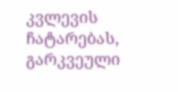კვლევის ჩატარებას, გარკვეული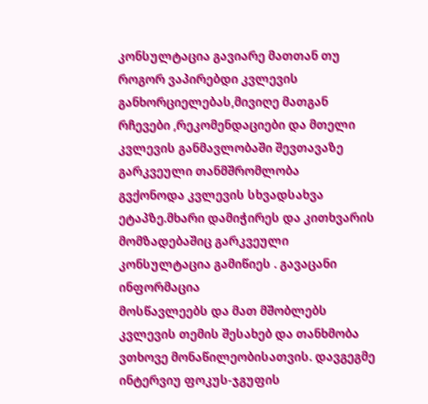კონსულტაცია გავიარე მათთან თუ როგორ ვაპირებდი კვლევის განხორციელებას,მივიღე მათგან
რჩევები ,რეკომენდაციები და მთელი კვლევის განმავლობაში შევთავაზე გარკვეული თანმშრომლობა
გვქონოდა კვლევის სხვადსახვა ეტაპზე.მხარი დამიჭირეს და კითხვარის მომზადებაშიც გარკვეული
კონსულტაცია გამიწიეს . გავაცანი ინფორმაცია
მოსწავლეებს და მათ მშობლებს კვლევის თემის შესახებ და თანხმობა ვთხოვე მონაწილეობისათვის. დავგეგმე ინტერვიუ ფოკუს-ჯგუფის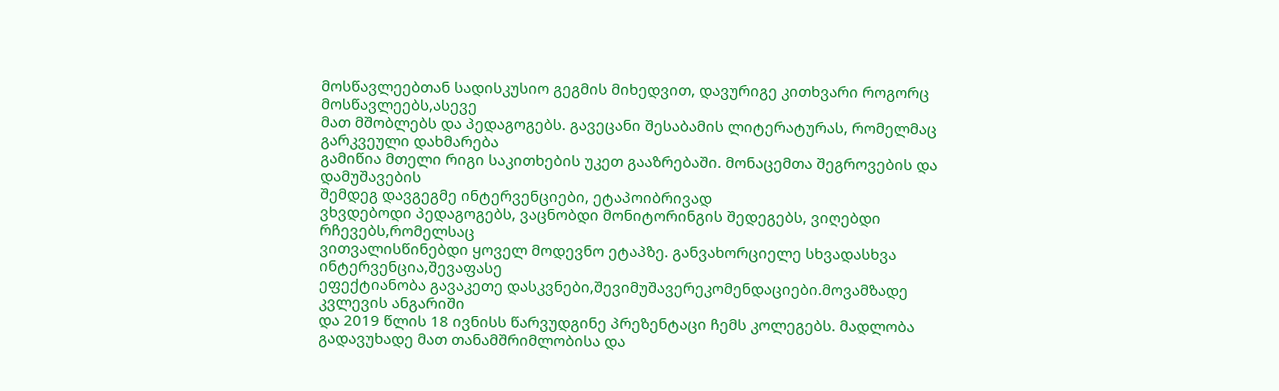მოსწავლეებთან სადისკუსიო გეგმის მიხედვით, დავურიგე კითხვარი როგორც მოსწავლეებს,ასევე
მათ მშობლებს და პედაგოგებს. გავეცანი შესაბამის ლიტერატურას, რომელმაც გარკვეული დახმარება
გამიწია მთელი რიგი საკითხების უკეთ გააზრებაში. მონაცემთა შეგროვების და დამუშავების
შემდეგ დავგეგმე ინტერვენციები, ეტაპოიბრივად
ვხვდებოდი პედაგოგებს, ვაცნობდი მონიტორინგის შედეგებს, ვიღებდი რჩევებს,რომელსაც
ვითვალისწინებდი ყოველ მოდევნო ეტაპზე. განვახორციელე სხვადასხვა ინტერვენცია,შევაფასე
ეფექტიანობა გავაკეთე დასკვნები,შევიმუშავერეკომენდაციები.მოვამზადე კვლევის ანგარიში
და 2019 წლის 18 ივნისს წარვუდგინე პრეზენტაცი ჩემს კოლეგებს. მადლობა გადავუხადე მათ თანამშრიმლობისა და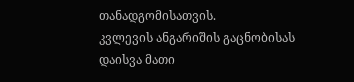თანადგომისათვის.
კვლევის ანგარიშის გაცნობისას დაისვა მათი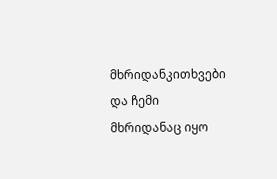მხრიდანკითხვები და ჩემი მხრიდანაც იყო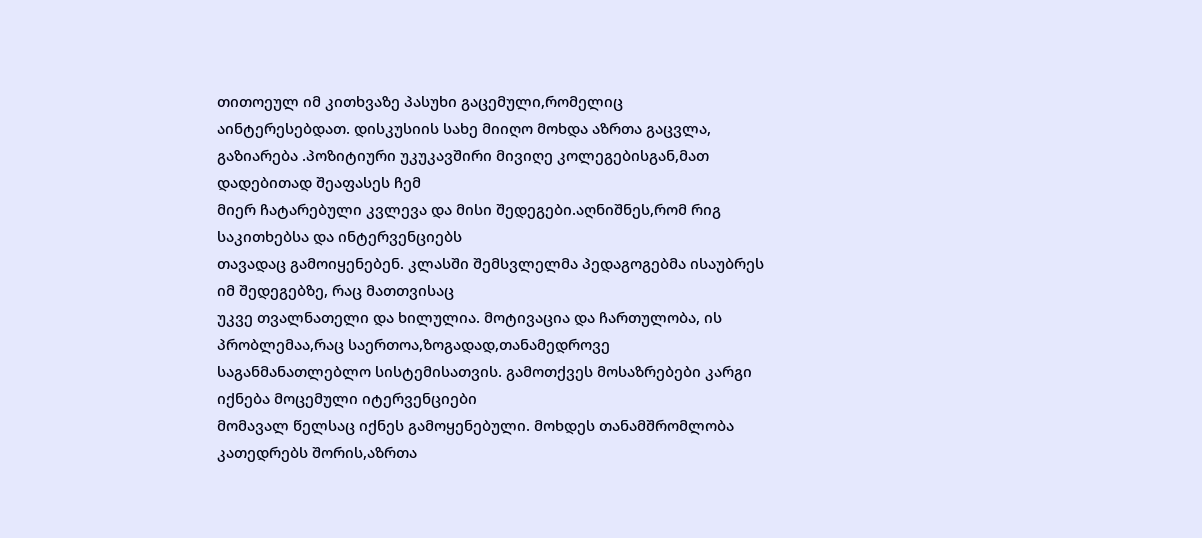თითოეულ იმ კითხვაზე პასუხი გაცემული,რომელიც
აინტერესებდათ. დისკუსიის სახე მიიღო მოხდა აზრთა გაცვლა, გაზიარება .პოზიტიური უკუკავშირი მივიღე კოლეგებისგან,მათ დადებითად შეაფასეს ჩემ
მიერ ჩატარებული კვლევა და მისი შედეგები.აღნიშნეს,რომ რიგ საკითხებსა და ინტერვენციებს
თავადაც გამოიყენებენ. კლასში შემსვლელმა პედაგოგებმა ისაუბრეს იმ შედეგებზე, რაც მათთვისაც
უკვე თვალნათელი და ხილულია. მოტივაცია და ჩართულობა, ის პრობლემაა,რაც საერთოა,ზოგადად,თანამედროვე
საგანმანათლებლო სისტემისათვის. გამოთქვეს მოსაზრებები კარგი იქნება მოცემული იტერვენციები
მომავალ წელსაც იქნეს გამოყენებული. მოხდეს თანამშრომლობა კათედრებს შორის,აზრთა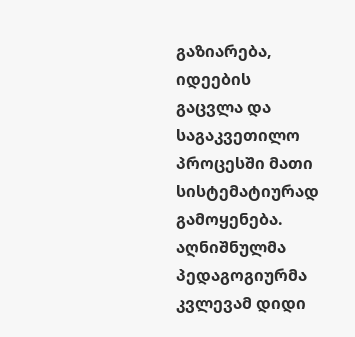გაზიარება,
იდეების გაცვლა და საგაკვეთილო პროცესში მათი სისტემატიურად გამოყენება.
აღნიშნულმა პედაგოგიურმა კვლევამ დიდი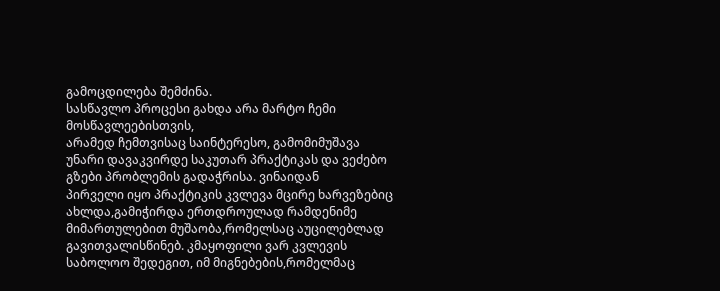გამოცდილება შემძინა.
სასწავლო პროცესი გახდა არა მარტო ჩემი მოსწავლეებისთვის,
არამედ ჩემთვისაც საინტერესო, გამომიმუშავა
უნარი დავაკვირდე საკუთარ პრაქტიკას და ვეძებო გზები პრობლემის გადაჭრისა. ვინაიდან
პირველი იყო პრაქტიკის კვლევა მცირე ხარვეზებიც ახლდა,გამიჭირდა ერთდროულად რამდენიმე
მიმართულებით მუშაობა,რომელსაც აუცილებლად გავითვალისწინებ. კმაყოფილი ვარ კვლევის
საბოლოო შედეგით, იმ მიგნებების,რომელმაც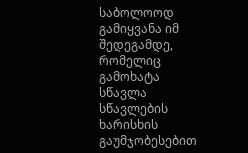საბოლოოდ გამიყვანა იმ შედეგამდე, რომელიც
გამოხატა სწავლა სწავლების ხარისხის გაუმჯობესებით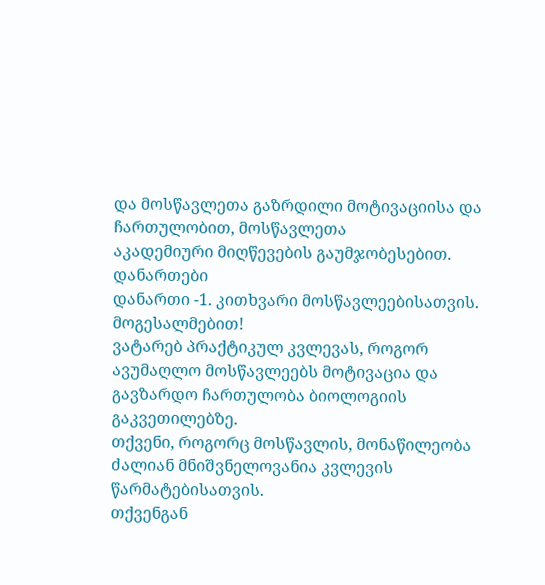და მოსწავლეთა გაზრდილი მოტივაციისა და ჩართულობით, მოსწავლეთა
აკადემიური მიღწევების გაუმჯობესებით.
დანართები
დანართი -1. კითხვარი მოსწავლეებისათვის.
მოგესალმებით!
ვატარებ პრაქტიკულ კვლევას, როგორ ავუმაღლო მოსწავლეებს მოტივაცია და გავზარდო ჩართულობა ბიოლოგიის გაკვეთილებზე.
თქვენი, როგორც მოსწავლის, მონაწილეობა ძალიან მნიშვნელოვანია კვლევის წარმატებისათვის.
თქვენგან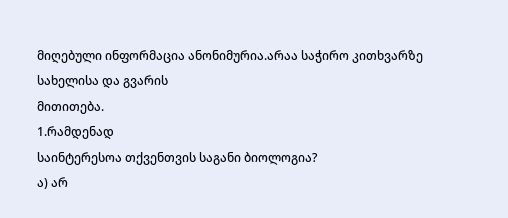მიღებული ინფორმაცია ანონიმურია.არაა საჭირო კითხვარზე სახელისა და გვარის
მითითება.
1.რამდენად
საინტერესოა თქვენთვის საგანი ბიოლოგია?
ა) არ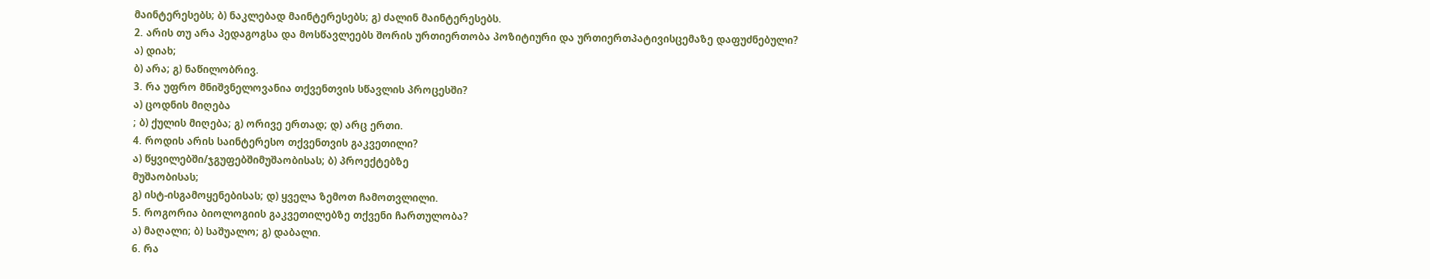მაინტერესებს; ბ) ნაკლებად მაინტერესებს; გ) ძალინ მაინტერესებს.
2. არის თუ არა პედაგოგსა და მოსწავლეებს შორის ურთიერთობა პოზიტიური და ურთიერთპატივისცემაზე დაფუძნებული?
ა) დიახ;
ბ) არა; გ) ნაწილობრივ.
3. რა უფრო მნიშვნელოვანია თქვენთვის სწავლის პროცესში?
ა) ცოდნის მიღება
; ბ) ქულის მიღება; გ) ორივე ერთად; დ) არც ერთი.
4. როდის არის საინტერესო თქვენთვის გაკვეთილი?
ა) წყვილებში/ჯგუფებშიმუშაობისას; ბ) პროექტებზე
მუშაობისას;
გ) ისტ-ისგამოყენებისას; დ) ყველა ზემოთ ჩამოთვლილი.
5. როგორია ბიოლოგიის გაკვეთილებზე თქვენი ჩართულობა?
ა) მაღალი; ბ) საშუალო; გ) დაბალი.
6. რა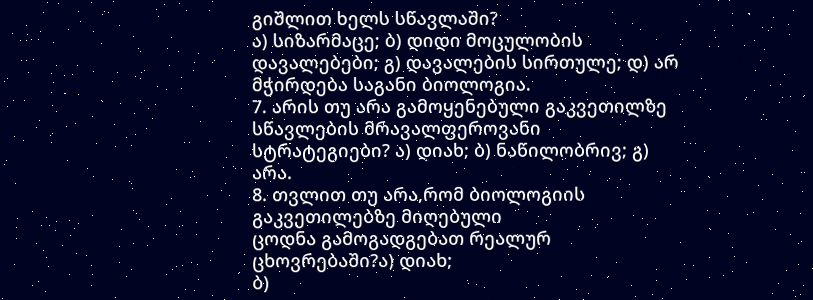გიშლით ხელს სწავლაში?
ა) სიზარმაცე; ბ) დიდი მოცულობის დავალებები; გ) დავალების სირთულე; დ) არ მჭირდება საგანი ბიოლოგია.
7. არის თუ არა გამოყენებული გაკვეთილზე სწავლების მრავალფეროვანი
სტრატეგიები? ა) დიახ; ბ) ნაწილობრივ; გ) არა.
8. თვლით თუ არა,რომ ბიოლოგიის გაკვეთილებზე მიღებული
ცოდნა გამოგადგებათ რეალურ ცხოვრებაში?ა) დიახ;
ბ)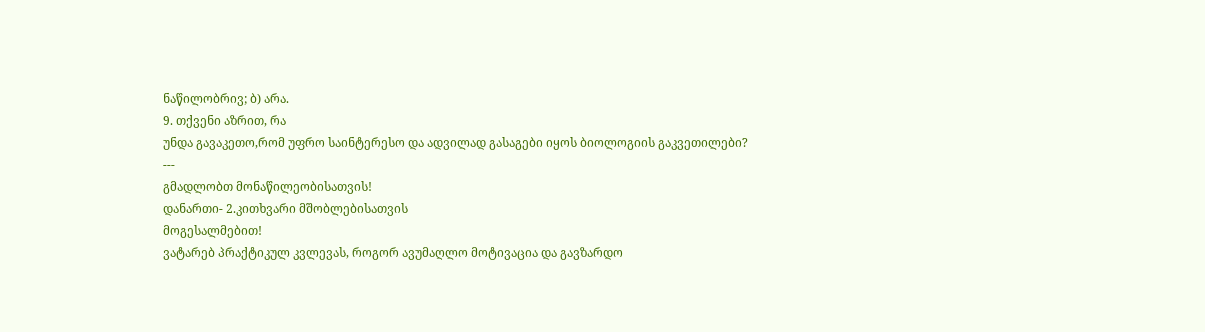ნაწილობრივ; ბ) არა.
9. თქვენი აზრით, რა
უნდა გავაკეთო,რომ უფრო საინტერესო და ადვილად გასაგები იყოს ბიოლოგიის გაკვეთილები?
---
გმადლობთ მონაწილეობისათვის!
დანართი- 2.კითხვარი მშობლებისათვის
მოგესალმებით!
ვატარებ პრაქტიკულ კვლევას, როგორ ავუმაღლო მოტივაცია და გავზარდო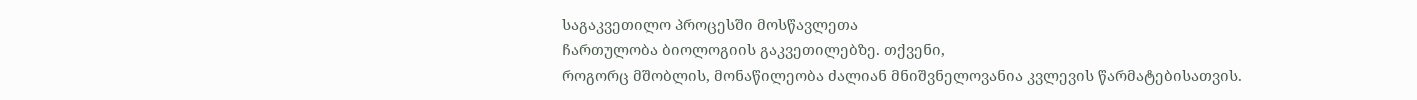საგაკვეთილო პროცესში მოსწავლეთა
ჩართულობა ბიოლოგიის გაკვეთილებზე. თქვენი,
როგორც მშობლის, მონაწილეობა ძალიან მნიშვნელოვანია კვლევის წარმატებისათვის.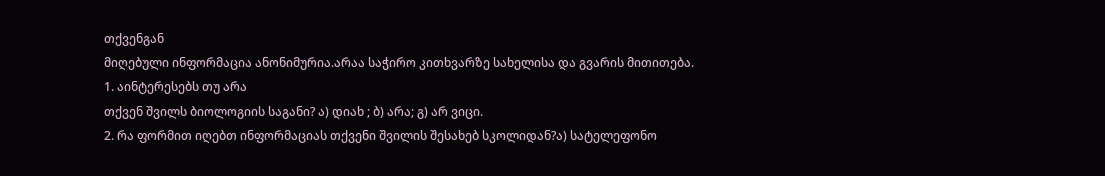თქვენგან
მიღებული ინფორმაცია ანონიმურია.არაა საჭირო კითხვარზე სახელისა და გვარის მითითება.
1. აინტერესებს თუ არა
თქვენ შვილს ბიოლოგიის საგანი? ა) დიახ ; ბ) არა; გ) არ ვიცი.
2. რა ფორმით იღებთ ინფორმაციას თქვენი შვილის შესახებ სკოლიდან?ა) სატელეფონო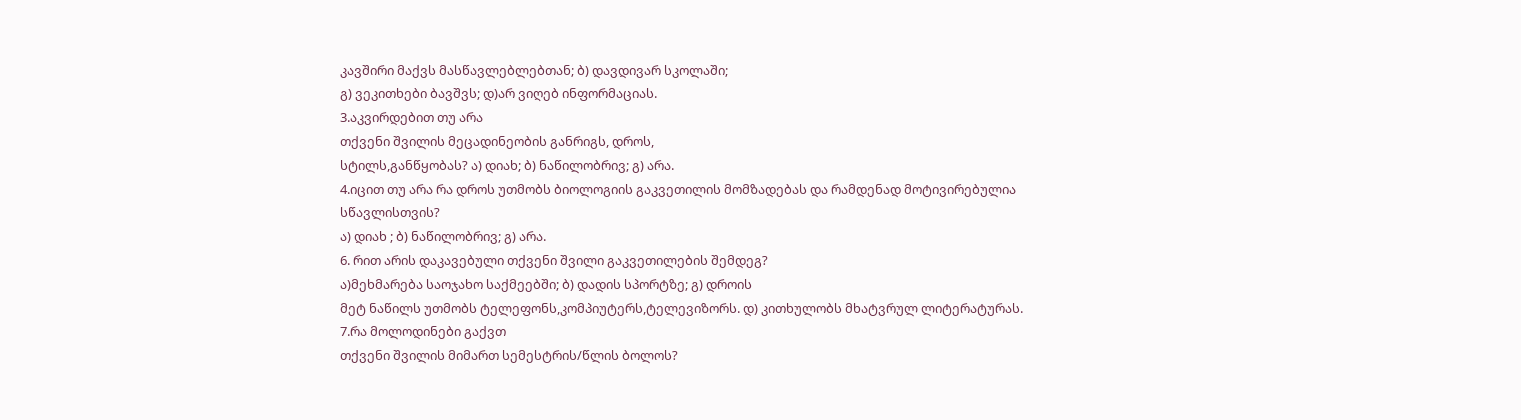კავშირი მაქვს მასწავლებლებთან; ბ) დავდივარ სკოლაში;
გ) ვეკითხები ბავშვს; დ)არ ვიღებ ინფორმაციას.
3.აკვირდებით თუ არა
თქვენი შვილის მეცადინეობის განრიგს, დროს,
სტილს,განწყობას? ა) დიახ; ბ) ნაწილობრივ; გ) არა.
4.იცით თუ არა რა დროს უთმობს ბიოლოგიის გაკვეთილის მომზადებას და რამდენად მოტივირებულია
სწავლისთვის?
ა) დიახ ; ბ) ნაწილობრივ; გ) არა.
6. რით არის დაკავებული თქვენი შვილი გაკვეთილების შემდეგ?
ა)მეხმარება საოჯახო საქმეებში; ბ) დადის სპორტზე; გ) დროის
მეტ ნაწილს უთმობს ტელეფონს,კომპიუტერს,ტელევიზორს. დ) კითხულობს მხატვრულ ლიტერატურას.
7.რა მოლოდინები გაქვთ
თქვენი შვილის მიმართ სემესტრის/წლის ბოლოს?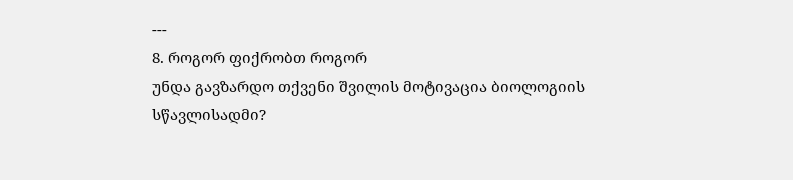---
8. როგორ ფიქრობთ როგორ
უნდა გავზარდო თქვენი შვილის მოტივაცია ბიოლოგიის
სწავლისადმი?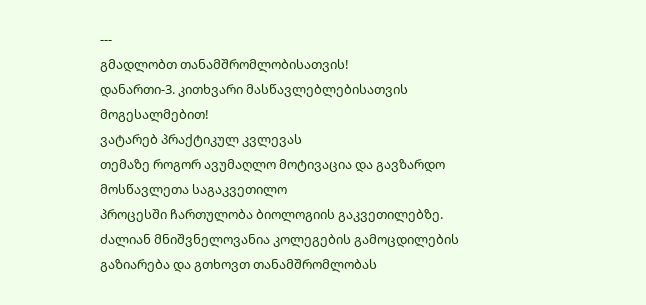---
გმადლობთ თანამშრომლობისათვის!
დანართი-3. კითხვარი მასწავლებლებისათვის
მოგესალმებით!
ვატარებ პრაქტიკულ კვლევას
თემაზე როგორ ავუმაღლო მოტივაცია და გავზარდო მოსწავლეთა საგაკვეთილო
პროცესში ჩართულობა ბიოლოგიის გაკვეთილებზე.
ძალიან მნიშვნელოვანია კოლეგების გამოცდილების გაზიარება და გთხოვთ თანამშრომლობას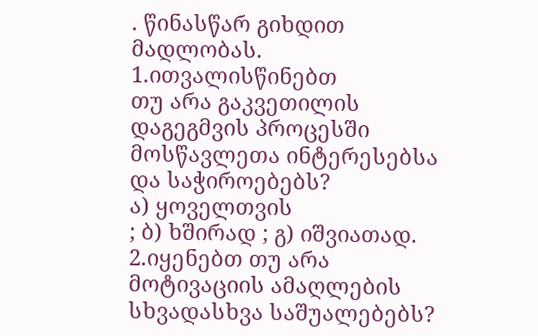. წინასწარ გიხდით მადლობას.
1.ითვალისწინებთ
თუ არა გაკვეთილის დაგეგმვის პროცესში მოსწავლეთა ინტერესებსა და საჭიროებებს?
ა) ყოველთვის
; ბ) ხშირად ; გ) იშვიათად.
2.იყენებთ თუ არა მოტივაციის ამაღლების სხვადასხვა საშუალებებს?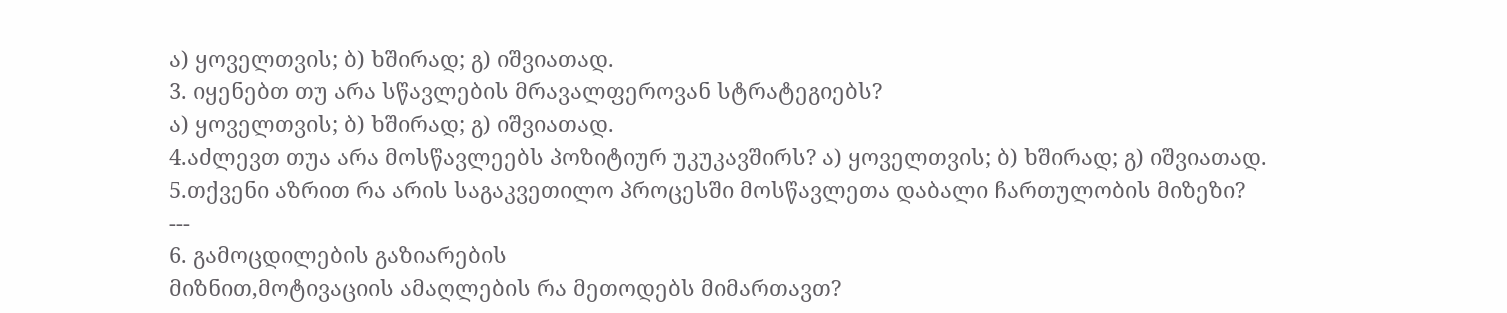ა) ყოველთვის; ბ) ხშირად; გ) იშვიათად.
3. იყენებთ თუ არა სწავლების მრავალფეროვან სტრატეგიებს?
ა) ყოველთვის; ბ) ხშირად; გ) იშვიათად.
4.აძლევთ თუა არა მოსწავლეებს პოზიტიურ უკუკავშირს? ა) ყოველთვის; ბ) ხშირად; გ) იშვიათად.
5.თქვენი აზრით რა არის საგაკვეთილო პროცესში მოსწავლეთა დაბალი ჩართულობის მიზეზი?
---
6. გამოცდილების გაზიარების
მიზნით,მოტივაციის ამაღლების რა მეთოდებს მიმართავთ?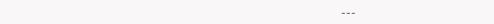---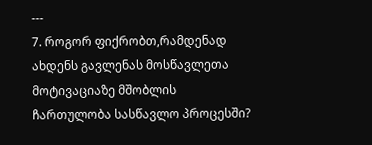---
7. როგორ ფიქრობთ,რამდენად
ახდენს გავლენას მოსწავლეთა მოტივაციაზე მშობლის
ჩართულობა სასწავლო პროცესში?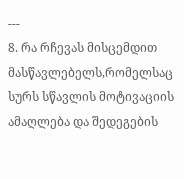---
8. რა რჩევას მისცემდით
მასწავლებელს,რომელსაც სურს სწავლის მოტივაციის
ამაღლება და შედეგების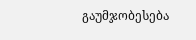გაუმჯობესება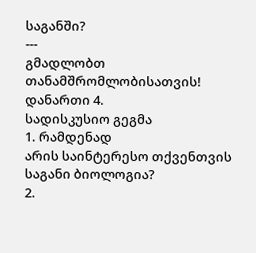საგანში?
---
გმადლობთ თანამშრომლობისათვის!
დანართი 4.
სადისკუსიო გეგმა
1. რამდენად
არის საინტერესო თქვენთვის საგანი ბიოლოგია?
2.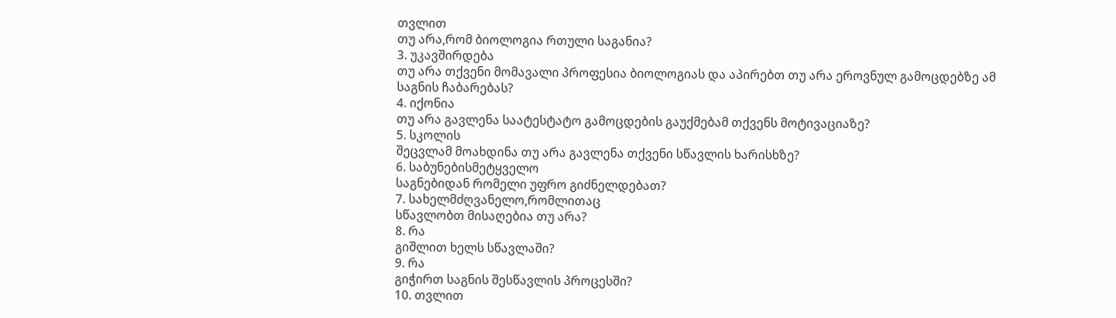თვლით
თუ არა,რომ ბიოლოგია რთული საგანია?
3. უკავშირდება
თუ არა თქვენი მომავალი პროფესია ბიოლოგიას და აპირებთ თუ არა ეროვნულ გამოცდებზე ამ
საგნის ჩაბარებას?
4. იქონია
თუ არა გავლენა საატესტატო გამოცდების გაუქმებამ თქვენს მოტივაციაზე?
5. სკოლის
შეცვლამ მოახდინა თუ არა გავლენა თქვენი სწავლის ხარისხზე?
6. საბუნებისმეტყველო
საგნებიდან რომელი უფრო გიძნელდებათ?
7. სახელმძღვანელო,რომლითაც
სწავლობთ მისაღებია თუ არა?
8. რა
გიშლით ხელს სწავლაში?
9. რა
გიჭირთ საგნის შესწავლის პროცესში?
10. თვლით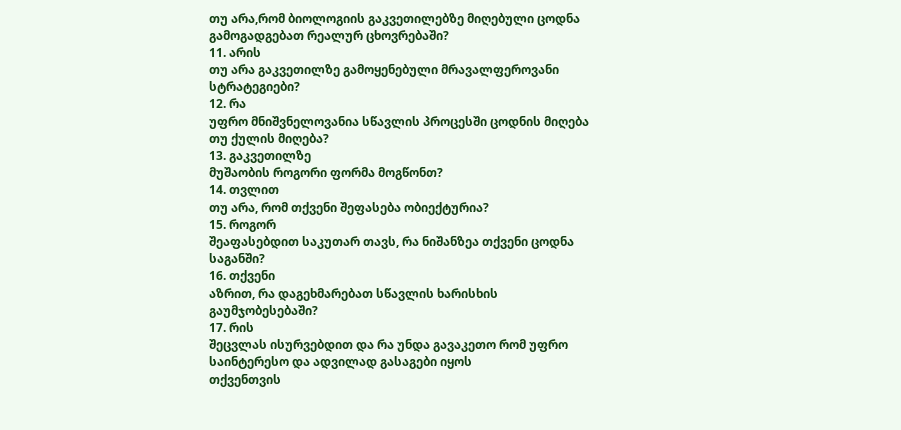თუ არა,რომ ბიოლოგიის გაკვეთილებზე მიღებული ცოდნა გამოგადგებათ რეალურ ცხოვრებაში?
11. არის
თუ არა გაკვეთილზე გამოყენებული მრავალფეროვანი სტრატეგიები?
12. რა
უფრო მნიშვნელოვანია სწავლის პროცესში ცოდნის მიღება თუ ქულის მიღება?
13. გაკვეთილზე
მუშაობის როგორი ფორმა მოგწონთ?
14. თვლით
თუ არა, რომ თქვენი შეფასება ობიექტურია?
15. როგორ
შეაფასებდით საკუთარ თავს, რა ნიშანზეა თქვენი ცოდნა საგანში?
16. თქვენი
აზრით, რა დაგეხმარებათ სწავლის ხარისხის გაუმჯობესებაში?
17. რის
შეცვლას ისურვებდით და რა უნდა გავაკეთო რომ უფრო საინტერესო და ადვილად გასაგები იყოს
თქვენთვის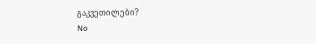გაკვეთილები?
No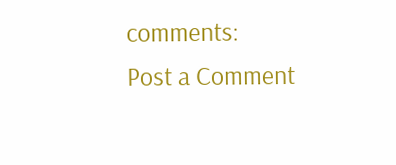comments:
Post a Comment